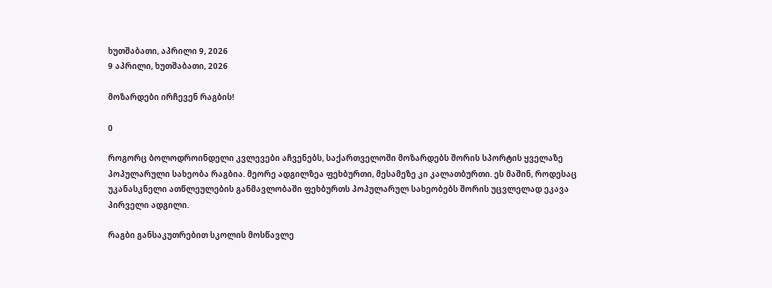ხუთშაბათი, აპრილი 9, 2026
9 აპრილი, ხუთშაბათი, 2026

მოზარდები ირჩევენ რაგბის!

0

როგორც ბოლოდროინდელი კვლევები აჩვენებს, საქართველოში მოზარდებს შორის სპორტის ყველაზე პოპულარული სახეობა რაგბია. მეორე ადგილზეა ფეხბურთი, მესამეზე კი კალათბურთი. ეს მაშინ, როდესაც უკანასკნელი ათწლეულების განმავლობაში ფეხბურთს პოპულარულ სახეობებს შორის უცვლელად ეკავა პირველი ადგილი.

რაგბი განსაკუთრებით სკოლის მოსწავლე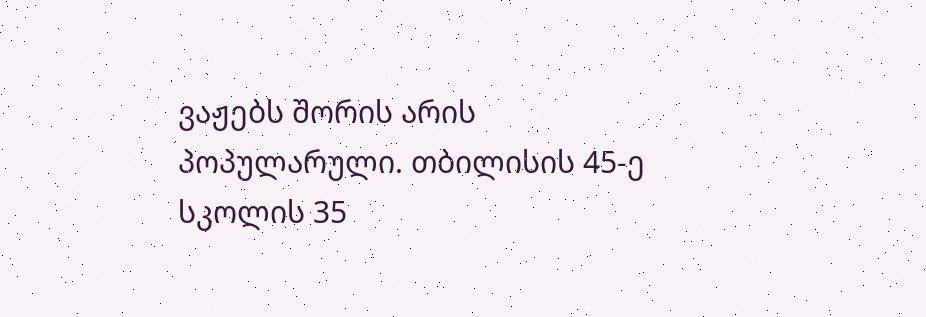ვაჟებს შორის არის პოპულარული. თბილისის 45-ე სკოლის 35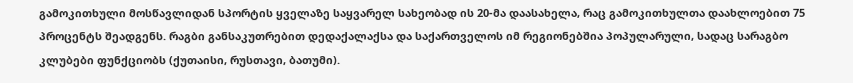გამოკითხული მოსწავლიდან სპორტის ყველაზე საყვარელ სახეობად ის 20-მა დაასახელა, რაც გამოკითხულთა დაახლოებით 75 პროცენტს შეადგენს. რაგბი განსაკუთრებით დედაქალაქსა და საქართველოს იმ რეგიონებშია პოპულარული, სადაც სარაგბო კლუბები ფუნქციობს (ქუთაისი, რუსთავი, ბათუმი).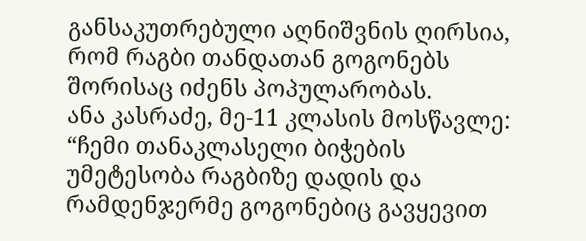განსაკუთრებული აღნიშვნის ღირსია, რომ რაგბი თანდათან გოგონებს შორისაც იძენს პოპულარობას.
ანა კასრაძე, მე-11 კლასის მოსწავლე: “ჩემი თანაკლასელი ბიჭების უმეტესობა რაგბიზე დადის და რამდენჯერმე გოგონებიც გავყევით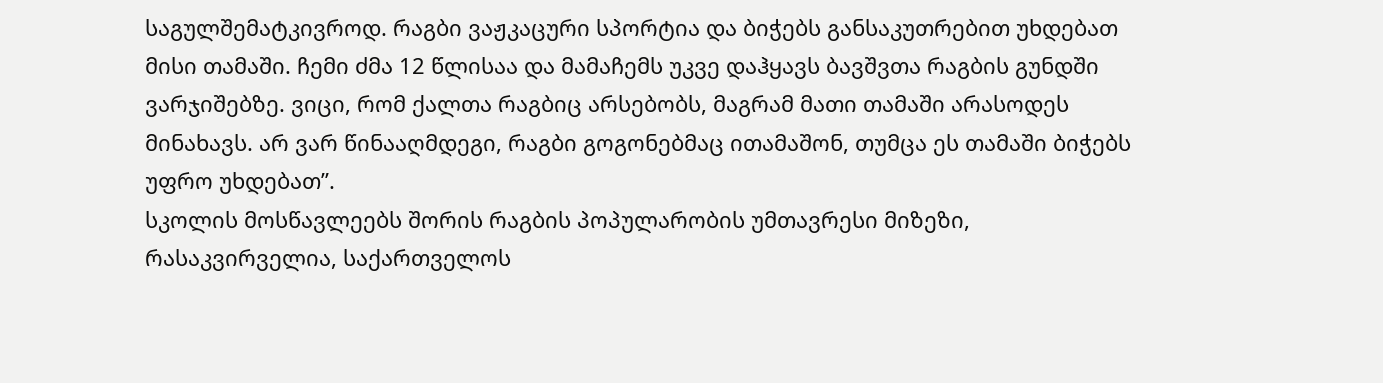საგულშემატკივროდ. რაგბი ვაჟკაცური სპორტია და ბიჭებს განსაკუთრებით უხდებათ მისი თამაში. ჩემი ძმა 12 წლისაა და მამაჩემს უკვე დაჰყავს ბავშვთა რაგბის გუნდში ვარჯიშებზე. ვიცი, რომ ქალთა რაგბიც არსებობს, მაგრამ მათი თამაში არასოდეს მინახავს. არ ვარ წინააღმდეგი, რაგბი გოგონებმაც ითამაშონ, თუმცა ეს თამაში ბიჭებს უფრო უხდებათ”.
სკოლის მოსწავლეებს შორის რაგბის პოპულარობის უმთავრესი მიზეზი, რასაკვირველია, საქართველოს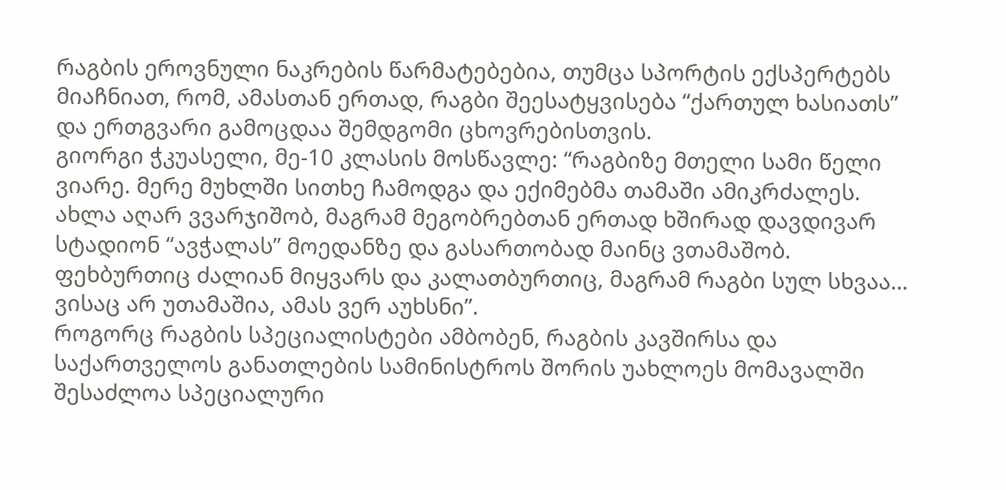რაგბის ეროვნული ნაკრების წარმატებებია, თუმცა სპორტის ექსპერტებს მიაჩნიათ, რომ, ამასთან ერთად, რაგბი შეესატყვისება “ქართულ ხასიათს” და ერთგვარი გამოცდაა შემდგომი ცხოვრებისთვის.
გიორგი ჭკუასელი, მე-10 კლასის მოსწავლე: “რაგბიზე მთელი სამი წელი ვიარე. მერე მუხლში სითხე ჩამოდგა და ექიმებმა თამაში ამიკრძალეს. ახლა აღარ ვვარჯიშობ, მაგრამ მეგობრებთან ერთად ხშირად დავდივარ სტადიონ “ავჭალას” მოედანზე და გასართობად მაინც ვთამაშობ. ფეხბურთიც ძალიან მიყვარს და კალათბურთიც, მაგრამ რაგბი სულ სხვაა… ვისაც არ უთამაშია, ამას ვერ აუხსნი”.
როგორც რაგბის სპეციალისტები ამბობენ, რაგბის კავშირსა და საქართველოს განათლების სამინისტროს შორის უახლოეს მომავალში შესაძლოა სპეციალური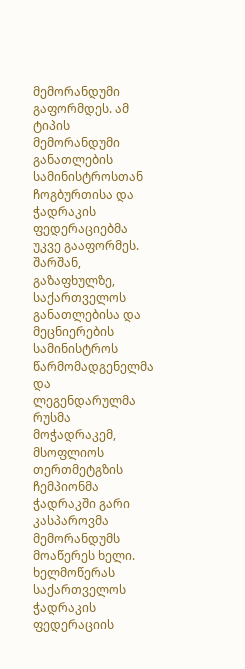მემორანდუმი გაფორმდეს. ამ ტიპის მემორანდუმი განათლების სამინისტროსთან ჩოგბურთისა და ჭადრაკის ფედერაციებმა უკვე გააფორმეს.
შარშან, გაზაფხულზე, საქართველოს განათლებისა და მეცნიერების სამინისტროს წარმომადგენელმა და ლეგენდარულმა რუსმა მოჭადრაკემ, მსოფლიოს თერთმეტგზის ჩემპიონმა ჭადრაკში გარი კასპაროვმა მემორანდუმს მოაწერეს ხელი. ხელმოწერას საქართველოს ჭადრაკის ფედერაციის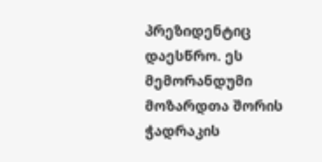პრეზიდენტიც დაესწრო. ეს მემორანდუმი მოზარდთა შორის ჭადრაკის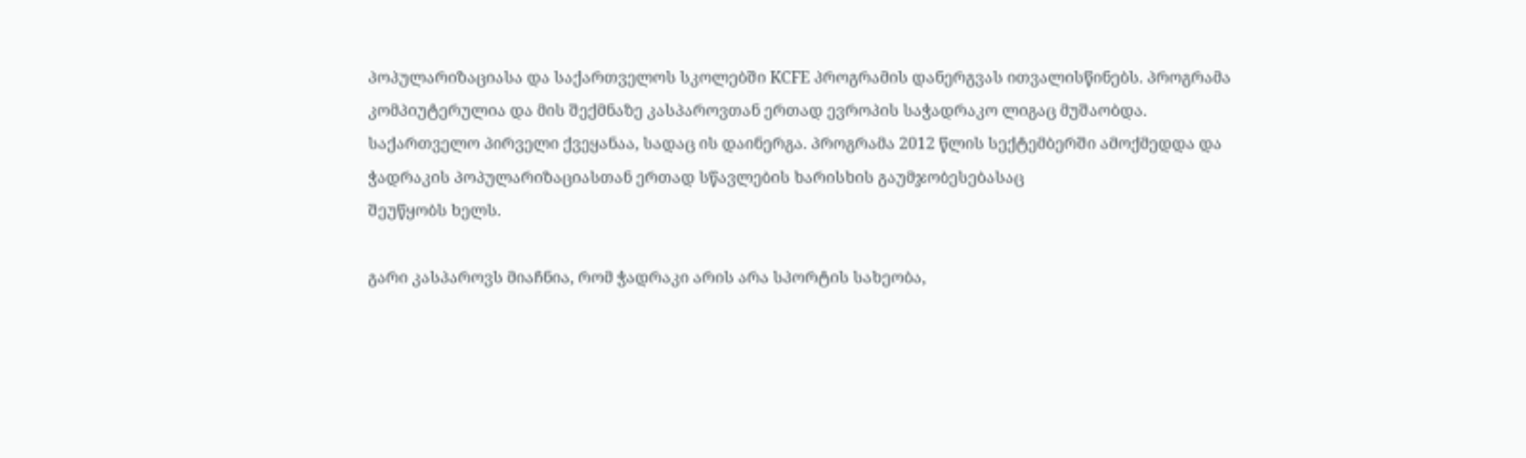პოპულარიზაციასა და საქართველოს სკოლებში KCFE პროგრამის დანერგვას ითვალისწინებს. პროგრამა კომპიუტერულია და მის შექმნაზე კასპაროვთან ერთად ევროპის საჭადრაკო ლიგაც მუშაობდა. საქართველო პირველი ქვეყანაა, სადაც ის დაინერგა. პროგრამა 2012 წლის სექტემბერში ამოქმედდა და ჭადრაკის პოპულარიზაციასთან ერთად სწავლების ხარისხის გაუმჯობესებასაც
შეუწყობს ხელს.

გარი კასპაროვს მიაჩნია, რომ ჭადრაკი არის არა სპორტის სახეობა,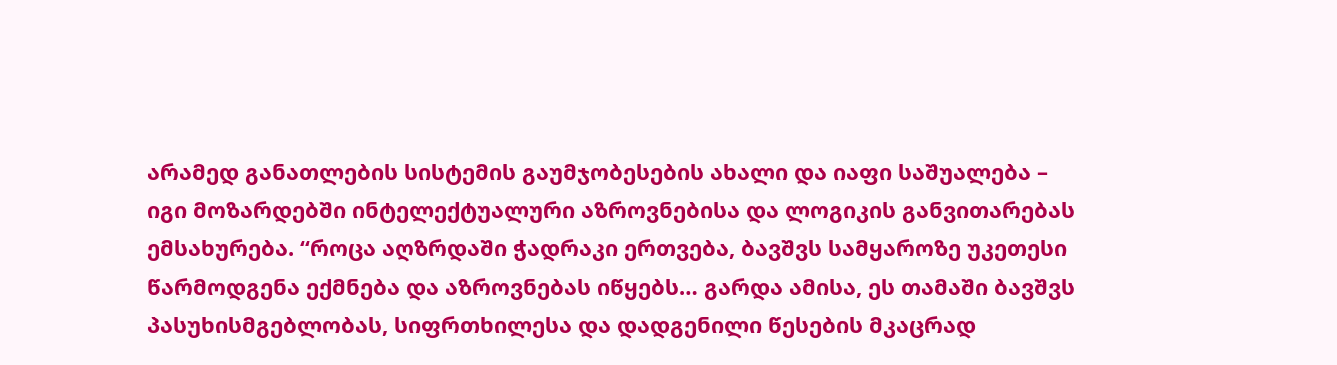არამედ განათლების სისტემის გაუმჯობესების ახალი და იაფი საშუალება – იგი მოზარდებში ინტელექტუალური აზროვნებისა და ლოგიკის განვითარებას ემსახურება. “როცა აღზრდაში ჭადრაკი ერთვება, ბავშვს სამყაროზე უკეთესი წარმოდგენა ექმნება და აზროვნებას იწყებს… გარდა ამისა, ეს თამაში ბავშვს პასუხისმგებლობას, სიფრთხილესა და დადგენილი წესების მკაცრად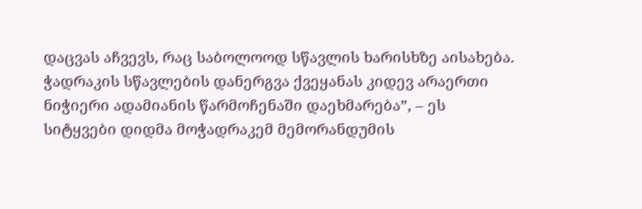დაცვას აჩვევს, რაც საბოლოოდ სწავლის ხარისხზე აისახება. ჭადრაკის სწავლების დანერგვა ქვეყანას კიდევ არაერთი ნიჭიერი ადამიანის წარმოჩენაში დაეხმარება”, – ეს სიტყვები დიდმა მოჭადრაკემ მემორანდუმის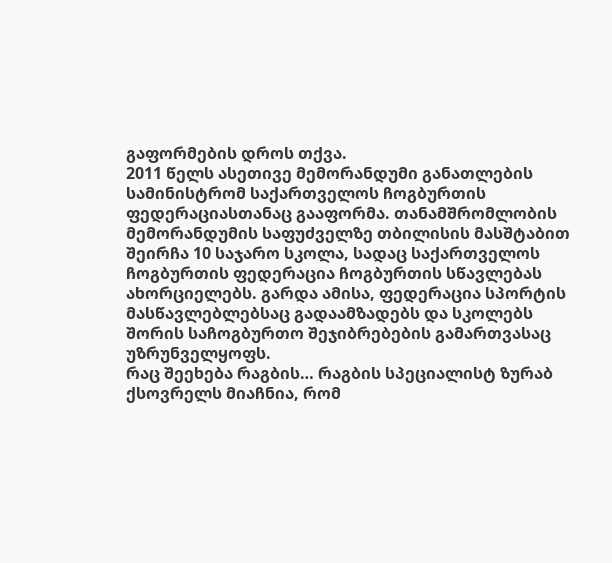გაფორმების დროს თქვა.
2011 წელს ასეთივე მემორანდუმი განათლების სამინისტრომ საქართველოს ჩოგბურთის ფედერაციასთანაც გააფორმა. თანამშრომლობის მემორანდუმის საფუძველზე თბილისის მასშტაბით შეირჩა 10 საჯარო სკოლა, სადაც საქართველოს ჩოგბურთის ფედერაცია ჩოგბურთის სწავლებას ახორციელებს. გარდა ამისა, ფედერაცია სპორტის მასწავლებლებსაც გადაამზადებს და სკოლებს შორის საჩოგბურთო შეჯიბრებების გამართვასაც უზრუნველყოფს.
რაც შეეხება რაგბის… რაგბის სპეციალისტ ზურაბ ქსოვრელს მიაჩნია, რომ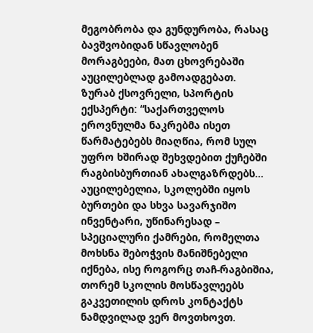მეგობრობა და გუნდურობა, რასაც ბავშვობიდან სწავლობენ მორაგბეები, მათ ცხოვრებაში აუცილებლად გამოადგებათ.
ზურაბ ქსოვრელი, სპორტის ექსპერტი: “საქართველოს ეროვნულმა ნაკრებმა ისეთ წარმატებებს მიაღწია, რომ სულ უფრო ხშირად შეხვდებით ქუჩებში რაგბისბურთიან ახალგაზრდებს… აუცილებელია, სკოლებში იყოს ბურთები და სხვა სავარჯიშო ინვენტარი, უწინარესად – სპეციალური ქამრები, რომელთა მოხსნა შებოჭვის მანიშნებელი იქნება, ისე როგორც თაჩ-რაგბიშია, თორემ სკოლის მოსწავლეებს გაკვეთილის დროს კონტაქტს ნამდვილად ვერ მოვთხოვთ.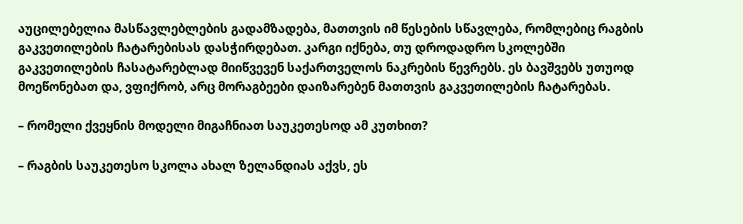აუცილებელია მასწავლებლების გადამზადება, მათთვის იმ წესების სწავლება, რომლებიც რაგბის გაკვეთილების ჩატარებისას დასჭირდებათ. კარგი იქნება, თუ დროდადრო სკოლებში გაკვეთილების ჩასატარებლად მიიწვევენ საქართველოს ნაკრების წევრებს. ეს ბავშვებს უთუოდ მოეწონებათ და, ვფიქრობ, არც მორაგბეები დაიზარებენ მათთვის გაკვეთილების ჩატარებას.

– რომელი ქვეყნის მოდელი მიგაჩნიათ საუკეთესოდ ამ კუთხით?

– რაგბის საუკეთესო სკოლა ახალ ზელანდიას აქვს, ეს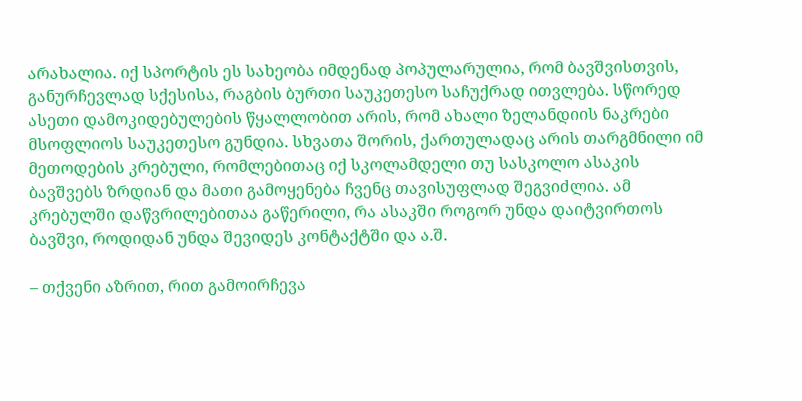არახალია. იქ სპორტის ეს სახეობა იმდენად პოპულარულია, რომ ბავშვისთვის, განურჩევლად სქესისა, რაგბის ბურთი საუკეთესო საჩუქრად ითვლება. სწორედ ასეთი დამოკიდებულების წყალლობით არის, რომ ახალი ზელანდიის ნაკრები მსოფლიოს საუკეთესო გუნდია. სხვათა შორის, ქართულადაც არის თარგმნილი იმ მეთოდების კრებული, რომლებითაც იქ სკოლამდელი თუ სასკოლო ასაკის ბავშვებს ზრდიან და მათი გამოყენება ჩვენც თავისუფლად შეგვიძლია. ამ კრებულში დაწვრილებითაა გაწერილი, რა ასაკში როგორ უნდა დაიტვირთოს ბავშვი, როდიდან უნდა შევიდეს კონტაქტში და ა.შ.

– თქვენი აზრით, რით გამოირჩევა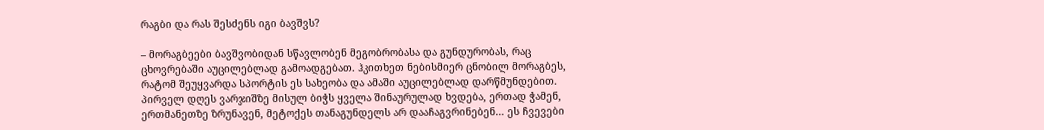რაგბი და რას შესძენს იგი ბავშვს?

– მორაგბეები ბავშვობიდან სწავლობენ მეგობრობასა და გუნდურობას, რაც ცხოვრებაში აუცილებლად გამოადგებათ. ჰკითხეთ ნებისმიერ ცნობილ მორაგბეს, რატომ შეუყვარდა სპორტის ეს სახეობა და ამაში აუცილებლად დარწმუნდებით. პირველ დღეს ვარჯიშზე მისულ ბიჭს ყველა შინაურულად ხვდება, ერთად ჭამენ, ერთმანეთზე ზრუნავენ, მეტოქეს თანაგუნდელს არ დააჩაგვრინებენ… ეს ჩვევები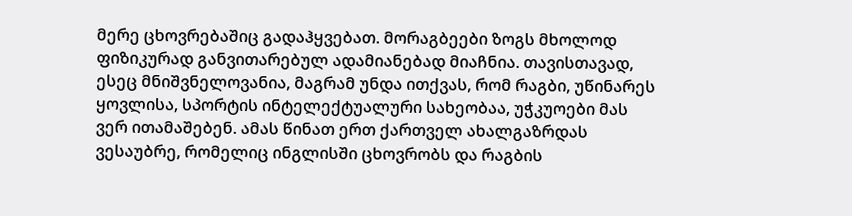მერე ცხოვრებაშიც გადაჰყვებათ. მორაგბეები ზოგს მხოლოდ ფიზიკურად განვითარებულ ადამიანებად მიაჩნია. თავისთავად, ესეც მნიშვნელოვანია, მაგრამ უნდა ითქვას, რომ რაგბი, უწინარეს ყოვლისა, სპორტის ინტელექტუალური სახეობაა, უჭკუოები მას ვერ ითამაშებენ. ამას წინათ ერთ ქართველ ახალგაზრდას ვესაუბრე, რომელიც ინგლისში ცხოვრობს და რაგბის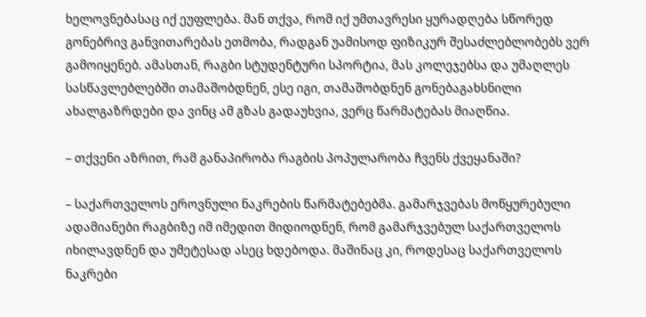ხელოვნებასაც იქ ეუფლება. მან თქვა, რომ იქ უმთავრესი ყურადღება სწორედ გონებრივ განვითარებას ეთმობა, რადგან უამისოდ ფიზიკურ შესაძლებლობებს ვერ გამოიყენებ. ამასთან, რაგბი სტუდენტური სპორტია, მას კოლეჯებსა და უმაღლეს სასწავლებლებში თამაშობდნენ, ესე იგი, თამაშობდნენ გონებაგახსნილი ახალგაზრდები და ვინც ამ გზას გადაუხვია, ვერც წარმატებას მიაღწია.

– თქვენი აზრით, რამ განაპირობა რაგბის პოპულარობა ჩვენს ქვეყანაში?

– საქართველოს ეროვნული ნაკრების წარმატებებმა. გამარჯვებას მოწყურებული ადამიანები რაგბიზე იმ იმედით მიდიოდნენ, რომ გამარჯვებულ საქართველოს იხილავდნენ და უმეტესად ასეც ხდებოდა. მაშინაც კი, როდესაც საქართველოს ნაკრები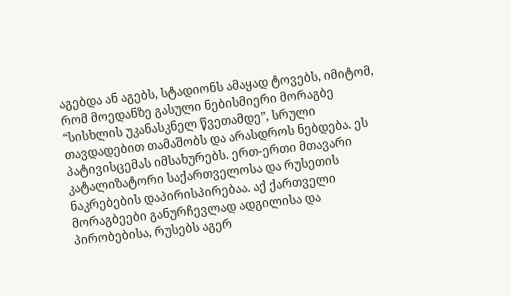აგებდა ან აგებს, სტადიონს ამაყად ტოვებს, იმიტომ, რომ მოედანზე გასული ნებისმიერი მორაგბე “სისხლის უკანასკნელ წვეთამდე”, სრული თავდადებით თამაშობს და არასდროს ნებდება. ეს პატივისცემას იმსახურებს. ერთ-ერთი მთავარი კატალიზატორი საქართველოსა და რუსეთის ნაკრებების დაპირისპირებაა. აქ ქართველი მორაგბეები განურჩევლად ადგილისა და პირობებისა, რუსებს აგერ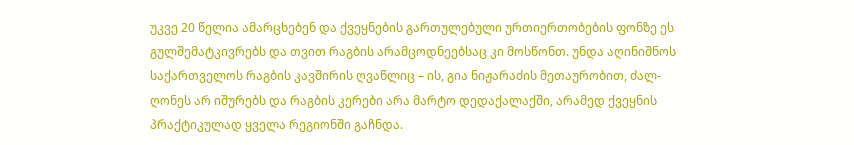უკვე 20 წელია ამარცხებენ და ქვეყნების გართულებული ურთიერთობების ფონზე ეს გულშემატკივრებს და თვით რაგბის არამცოდნეებსაც კი მოსწონთ. უნდა აღინიშნოს საქართველოს რაგბის კავშირის ღვაწლიც – ის, გია ნიჟარაძის მეთაურობით, ძალ-ღონეს არ იშურებს და რაგბის კერები არა მარტო დედაქალაქში, არამედ ქვეყნის პრაქტიკულად ყველა რეგიონში გაჩნდა.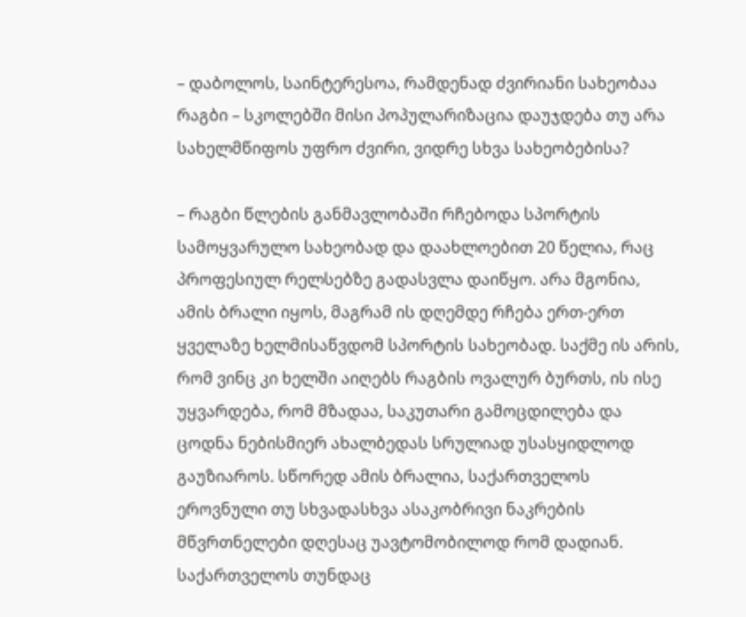– დაბოლოს, საინტერესოა, რამდენად ძვირიანი სახეობაა რაგბი – სკოლებში მისი პოპულარიზაცია დაუჯდება თუ არა სახელმწიფოს უფრო ძვირი, ვიდრე სხვა სახეობებისა?

– რაგბი წლების განმავლობაში რჩებოდა სპორტის სამოყვარულო სახეობად და დაახლოებით 20 წელია, რაც პროფესიულ რელსებზე გადასვლა დაიწყო. არა მგონია, ამის ბრალი იყოს, მაგრამ ის დღემდე რჩება ერთ-ერთ ყველაზე ხელმისაწვდომ სპორტის სახეობად. საქმე ის არის, რომ ვინც კი ხელში აიღებს რაგბის ოვალურ ბურთს, ის ისე უყვარდება, რომ მზადაა, საკუთარი გამოცდილება და ცოდნა ნებისმიერ ახალბედას სრულიად უსასყიდლოდ გაუზიაროს. სწორედ ამის ბრალია, საქართველოს ეროვნული თუ სხვადასხვა ასაკობრივი ნაკრების მწვრთნელები დღესაც უავტომობილოდ რომ დადიან. საქართველოს თუნდაც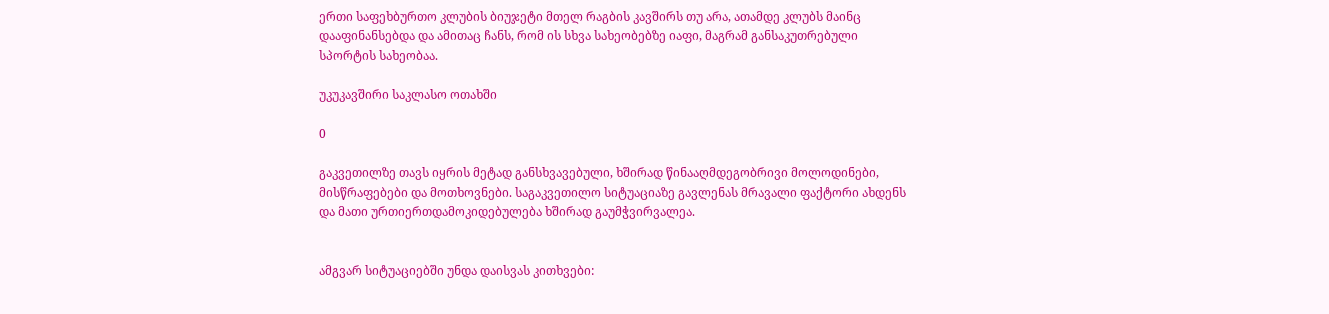ერთი საფეხბურთო კლუბის ბიუჯეტი მთელ რაგბის კავშირს თუ არა, ათამდე კლუბს მაინც დააფინანსებდა და ამითაც ჩანს, რომ ის სხვა სახეობებზე იაფი, მაგრამ განსაკუთრებული სპორტის სახეობაა.

უკუკავშირი საკლასო ოთახში

0

გაკვეთილზე თავს იყრის მეტად განსხვავებული, ხშირად წინააღმდეგობრივი მოლოდინები, მისწრაფებები და მოთხოვნები. საგაკვეთილო სიტუაციაზე გავლენას მრავალი ფაქტორი ახდენს და მათი ურთიერთდამოკიდებულება ხშირად გაუმჭვირვალეა.


ამგვარ სიტუაციებში უნდა დაისვას კითხვები: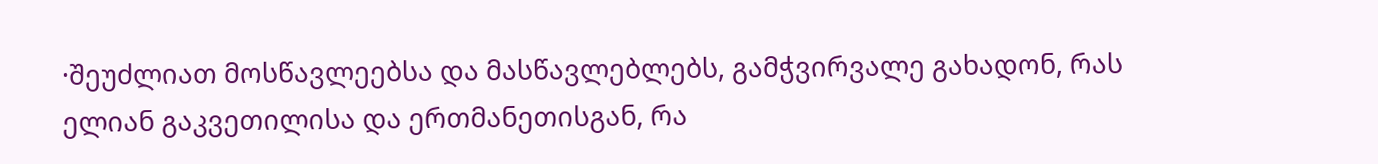·შეუძლიათ მოსწავლეებსა და მასწავლებლებს, გამჭვირვალე გახადონ, რას ელიან გაკვეთილისა და ერთმანეთისგან, რა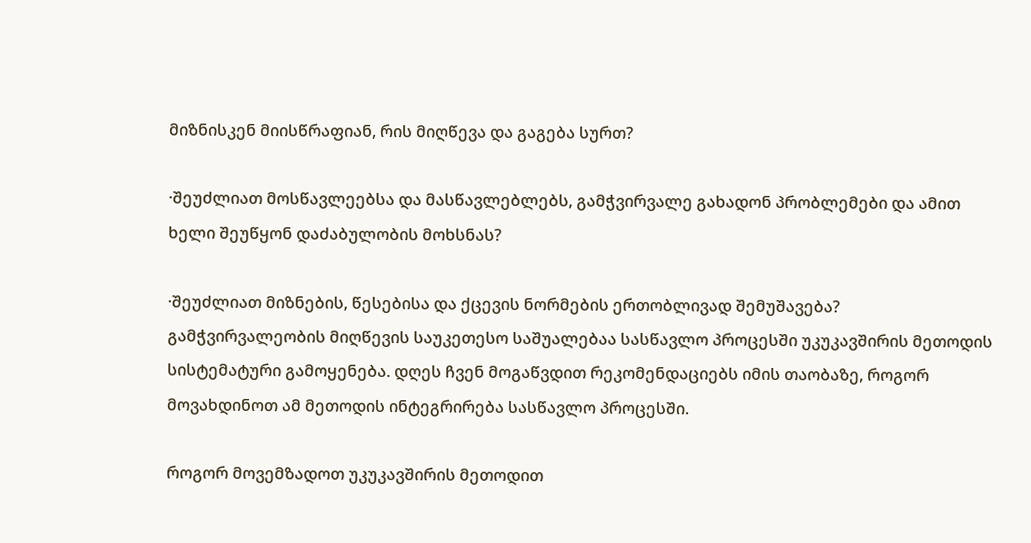მიზნისკენ მიისწრაფიან, რის მიღწევა და გაგება სურთ?

·შეუძლიათ მოსწავლეებსა და მასწავლებლებს, გამჭვირვალე გახადონ პრობლემები და ამით ხელი შეუწყონ დაძაბულობის მოხსნას?

·შეუძლიათ მიზნების, წესებისა და ქცევის ნორმების ერთობლივად შემუშავება?
გამჭვირვალეობის მიღწევის საუკეთესო საშუალებაა სასწავლო პროცესში უკუკავშირის მეთოდის სისტემატური გამოყენება. დღეს ჩვენ მოგაწვდით რეკომენდაციებს იმის თაობაზე, როგორ მოვახდინოთ ამ მეთოდის ინტეგრირება სასწავლო პროცესში.

როგორ მოვემზადოთ უკუკავშირის მეთოდით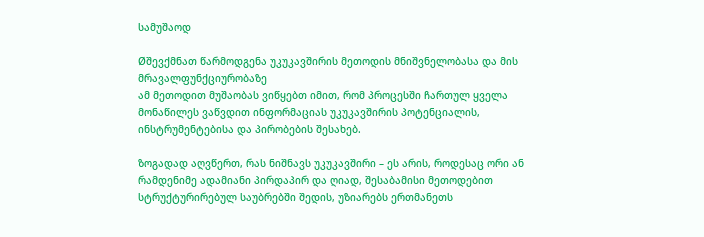სამუშაოდ

Øშევქმნათ წარმოდგენა უკუკავშირის მეთოდის მნიშვნელობასა და მის მრავალფუნქციურობაზე
ამ მეთოდით მუშაობას ვიწყებთ იმით, რომ პროცესში ჩართულ ყველა მონაწილეს ვაწვდით ინფორმაციას უკუკავშირის პოტენციალის, ინსტრუმენტებისა და პირობების შესახებ.

ზოგადად აღვწერთ, რას ნიშნავს უკუკავშირი – ეს არის, როდესაც ორი ან რამდენიმე ადამიანი პირდაპირ და ღიად, შესაბამისი მეთოდებით სტრუქტურირებულ საუბრებში შედის, უზიარებს ერთმანეთს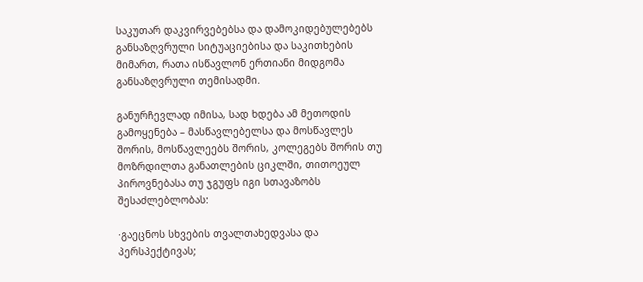საკუთარ დაკვირვებებსა და დამოკიდებულებებს განსაზღვრული სიტუაციებისა და საკითხების მიმართ, რათა ისწავლონ ერთიანი მიდგომა განსაზღვრული თემისადმი.

განურჩევლად იმისა, სად ხდება ამ მეთოდის გამოყენება – მასწავლებელსა და მოსწავლეს შორის, მოსწავლეებს შორის, კოლეგებს შორის თუ მოზრდილთა განათლების ციკლში, თითოეულ პიროვნებასა თუ ჯგუფს იგი სთავაზობს შესაძლებლობას:

·გაეცნოს სხვების თვალთახედვასა და პერსპექტივას;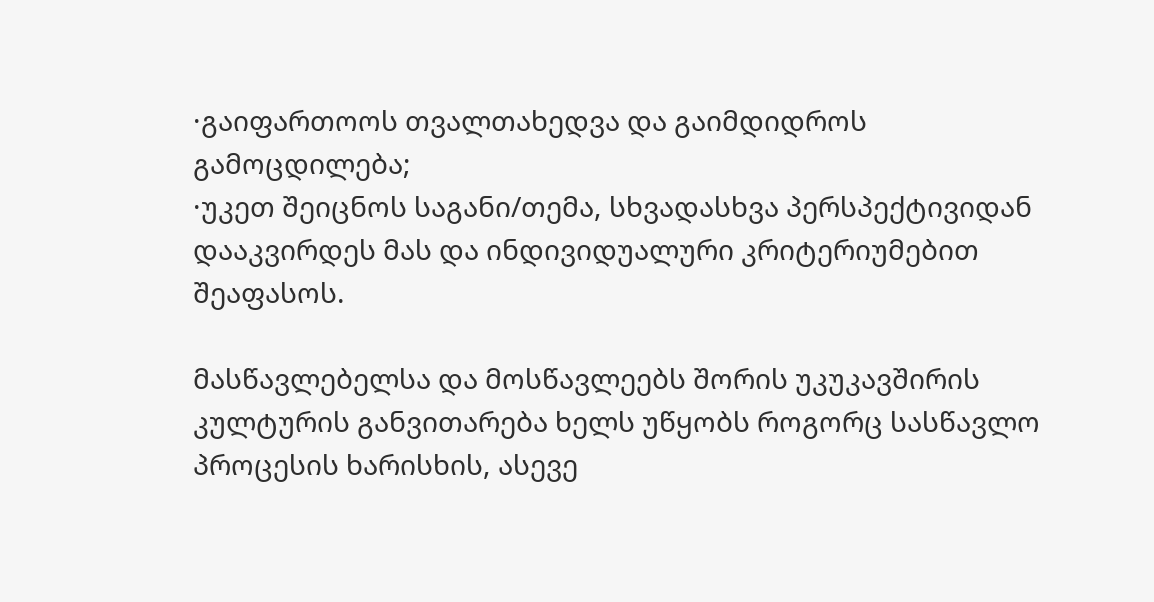·გაიფართოოს თვალთახედვა და გაიმდიდროს გამოცდილება;
·უკეთ შეიცნოს საგანი/თემა, სხვადასხვა პერსპექტივიდან დააკვირდეს მას და ინდივიდუალური კრიტერიუმებით შეაფასოს.

მასწავლებელსა და მოსწავლეებს შორის უკუკავშირის კულტურის განვითარება ხელს უწყობს როგორც სასწავლო პროცესის ხარისხის, ასევე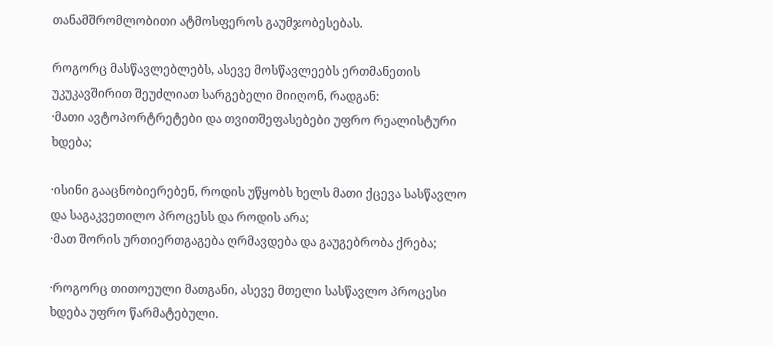თანამშრომლობითი ატმოსფეროს გაუმჯობესებას.

როგორც მასწავლებლებს, ასევე მოსწავლეებს ერთმანეთის უკუკავშირით შეუძლიათ სარგებელი მიიღონ, რადგან:
·მათი ავტოპორტრეტები და თვითშეფასებები უფრო რეალისტური ხდება;

·ისინი გააცნობიერებენ, როდის უწყობს ხელს მათი ქცევა სასწავლო და საგაკვეთილო პროცესს და როდის არა;
·მათ შორის ურთიერთგაგება ღრმავდება და გაუგებრობა ქრება;

·როგორც თითოეული მათგანი, ასევე მთელი სასწავლო პროცესი ხდება უფრო წარმატებული.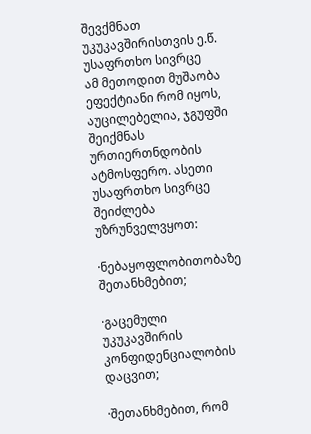შევქმნათ უკუკავშირისთვის ე.წ. უსაფრთხო სივრცე
ამ მეთოდით მუშაობა ეფექტიანი რომ იყოს, აუცილებელია, ჯგუფში შეიქმნას ურთიერთნდობის ატმოსფერო. ასეთი უსაფრთხო სივრცე შეიძლება უზრუნველვყოთ:

·ნებაყოფლობითობაზე შეთანხმებით;

·გაცემული უკუკავშირის კონფიდენციალობის დაცვით;

·შეთანხმებით, რომ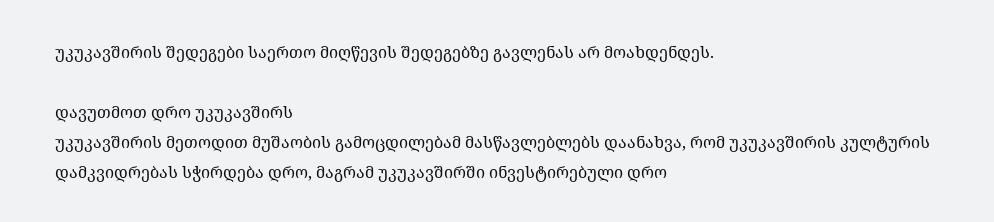უკუკავშირის შედეგები საერთო მიღწევის შედეგებზე გავლენას არ მოახდენდეს.

დავუთმოთ დრო უკუკავშირს
უკუკავშირის მეთოდით მუშაობის გამოცდილებამ მასწავლებლებს დაანახვა, რომ უკუკავშირის კულტურის დამკვიდრებას სჭირდება დრო, მაგრამ უკუკავშირში ინვესტირებული დრო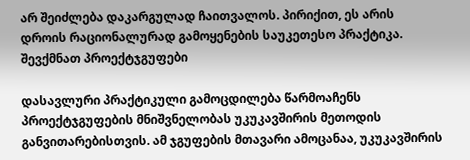არ შეიძლება დაკარგულად ჩაითვალოს. პირიქით, ეს არის დროის რაციონალურად გამოყენების საუკეთესო პრაქტიკა.
შევქმნათ პროექტჯგუფები

დასავლური პრაქტიკული გამოცდილება წარმოაჩენს პროექტჯგუფების მნიშვნელობას უკუკავშირის მეთოდის განვითარებისთვის. ამ ჯგუფების მთავარი ამოცანაა, უკუკავშირის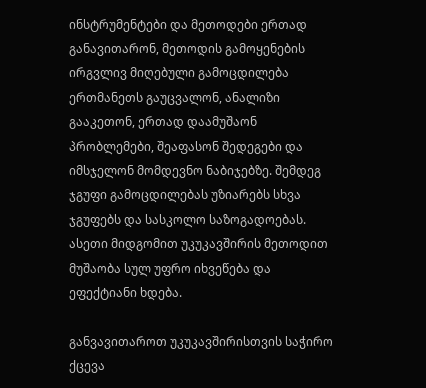ინსტრუმენტები და მეთოდები ერთად განავითარონ, მეთოდის გამოყენების ირგვლივ მიღებული გამოცდილება ერთმანეთს გაუცვალონ, ანალიზი გააკეთონ, ერთად დაამუშაონ პრობლემები, შეაფასონ შედეგები და იმსჯელონ მომდევნო ნაბიჯებზე. შემდეგ ჯგუფი გამოცდილებას უზიარებს სხვა ჯგუფებს და სასკოლო საზოგადოებას. ასეთი მიდგომით უკუკავშირის მეთოდით მუშაობა სულ უფრო იხვეწება და ეფექტიანი ხდება.

განვავითაროთ უკუკავშირისთვის საჭირო ქცევა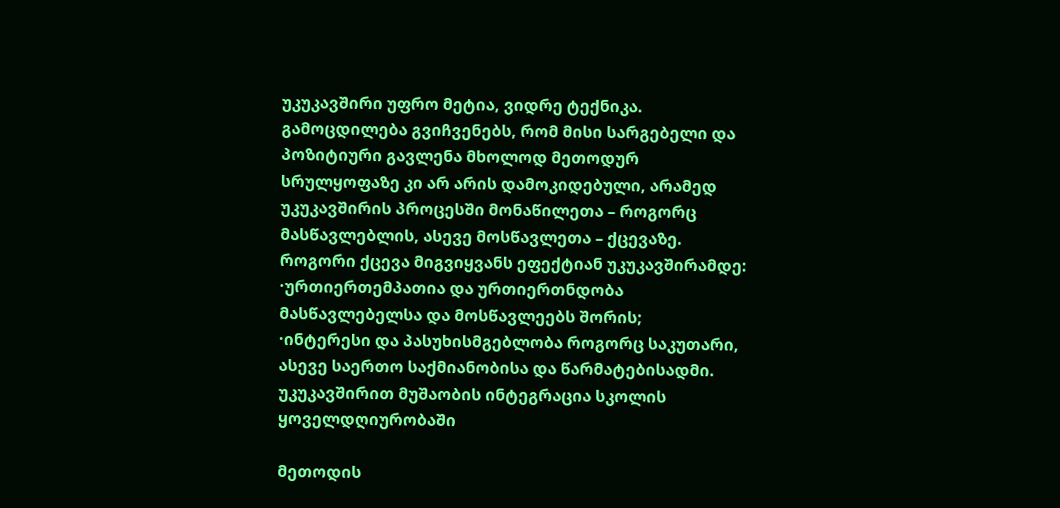უკუკავშირი უფრო მეტია, ვიდრე ტექნიკა. გამოცდილება გვიჩვენებს, რომ მისი სარგებელი და პოზიტიური გავლენა მხოლოდ მეთოდურ სრულყოფაზე კი არ არის დამოკიდებული, არამედ უკუკავშირის პროცესში მონაწილეთა – როგორც მასწავლებლის, ასევე მოსწავლეთა – ქცევაზე.
როგორი ქცევა მიგვიყვანს ეფექტიან უკუკავშირამდე:
·ურთიერთემპათია და ურთიერთნდობა მასწავლებელსა და მოსწავლეებს შორის;
·ინტერესი და პასუხისმგებლობა როგორც საკუთარი, ასევე საერთო საქმიანობისა და წარმატებისადმი.
უკუკავშირით მუშაობის ინტეგრაცია სკოლის ყოველდღიურობაში

მეთოდის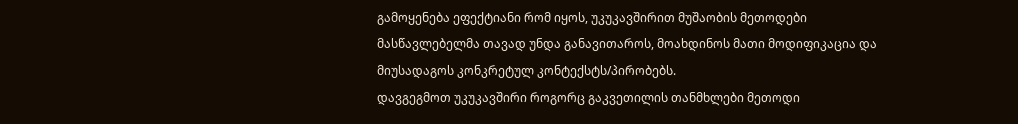გამოყენება ეფექტიანი რომ იყოს, უკუკავშირით მუშაობის მეთოდები მასწავლებელმა თავად უნდა განავითაროს, მოახდინოს მათი მოდიფიკაცია და მიუსადაგოს კონკრეტულ კონტექსტს/პირობებს.
დავგეგმოთ უკუკავშირი როგორც გაკვეთილის თანმხლები მეთოდი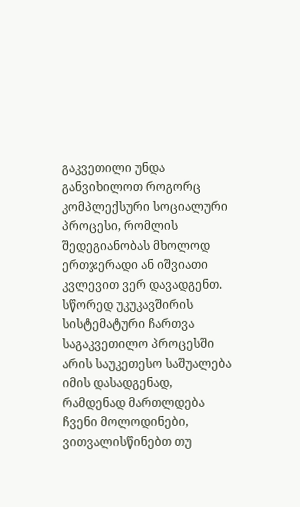გაკვეთილი უნდა განვიხილოთ როგორც კომპლექსური სოციალური პროცესი, რომლის შედეგიანობას მხოლოდ ერთჯერადი ან იშვიათი კვლევით ვერ დავადგენთ. სწორედ უკუკავშირის სისტემატური ჩართვა საგაკვეთილო პროცესში არის საუკეთესო საშუალება იმის დასადგენად, რამდენად მართლდება ჩვენი მოლოდინები, ვითვალისწინებთ თუ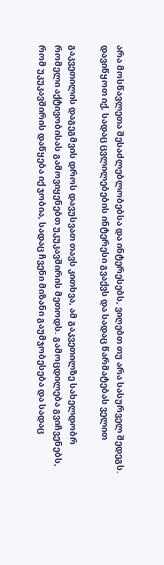არა მოსწავლეთა შესაძლებლობებსა და ინტერესებს, ვიღებთ თუ არა სასურველ შედეგს.
დავიწყოთ იქ, სადაც ცვლილებების ინტერესი გვაქვს და სადაც წარმატებას ველით

გაკვეთილის დაგეგმვის დროს დავუსვათ თავს კითხვა, ამ გაკვეთილზე სახელდობრ რომელი აქტივობისას გამოვიყენებთ უკუკავშირის მეთოდს. გამოცდილება გვიჩვენებს, რომ უკუკავშირის დაწყება იქ ჯობია, სადაც ჩვენი მიზანი გაუმჯობესება და სადაც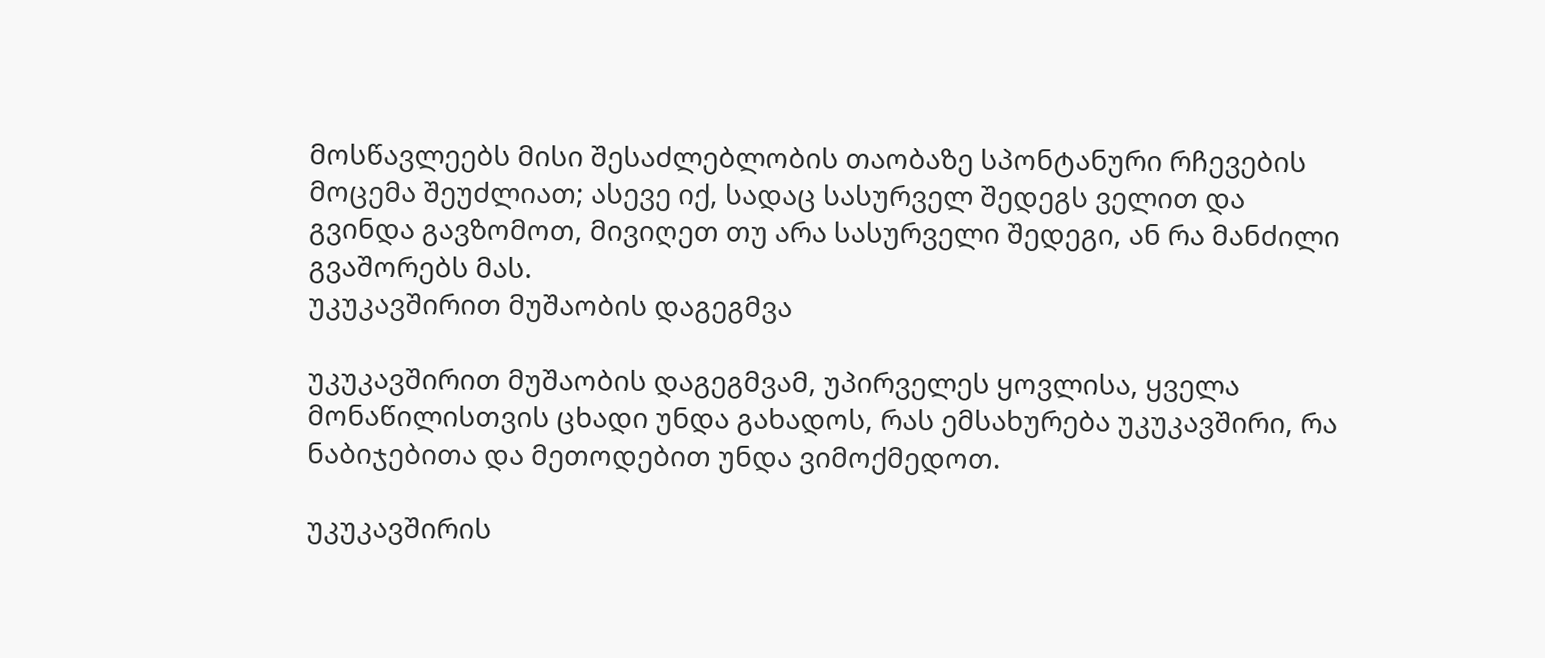მოსწავლეებს მისი შესაძლებლობის თაობაზე სპონტანური რჩევების მოცემა შეუძლიათ; ასევე იქ, სადაც სასურველ შედეგს ველით და გვინდა გავზომოთ, მივიღეთ თუ არა სასურველი შედეგი, ან რა მანძილი გვაშორებს მას.
უკუკავშირით მუშაობის დაგეგმვა

უკუკავშირით მუშაობის დაგეგმვამ, უპირველეს ყოვლისა, ყველა მონაწილისთვის ცხადი უნდა გახადოს, რას ემსახურება უკუკავშირი, რა ნაბიჯებითა და მეთოდებით უნდა ვიმოქმედოთ.

უკუკავშირის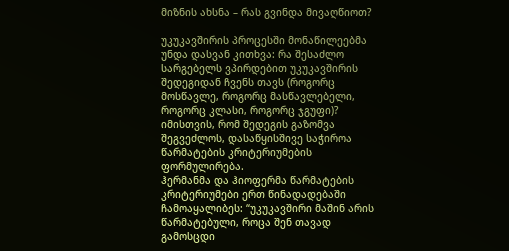მიზნის ახსნა – რას გვინდა მივაღწიოთ?

უკუკავშირის პროცესში მონაწილეებმა უნდა დასვან კითხვა: რა შესაძლო სარგებელს ვპირდებით უკუკავშირის შედეგიდან ჩვენს თავს (როგორც მოსწავლე, როგორც მასწავლებელი, როგორც კლასი, როგორც ჯგუფი)? იმისთვის, რომ შედეგის გაზომვა შეგვეძლოს, დასაწყისშივე საჭიროა წარმატების კრიტერიუმების ფორმულირება.
ჰერმანმა და ჰიოფერმა წარმატების კრიტერიუმები ერთ წინადადებაში ჩამოაყალიბეს: “უკუკავშირი მაშინ არის წარმატებული, როცა შენ თავად გამოსცდი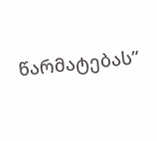წარმატებას”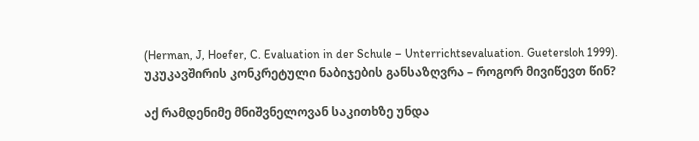(Herman, J, Hoefer, C. Evaluation in der Schule – Unterrichtsevaluation. Guetersloh 1999).
უკუკავშირის კონკრეტული ნაბიჯების განსაზღვრა – როგორ მივიწევთ წინ?

აქ რამდენიმე მნიშვნელოვან საკითხზე უნდა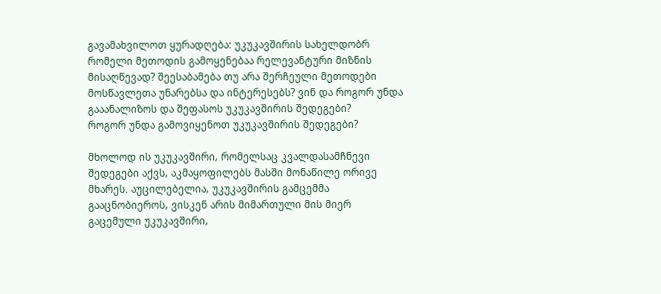გავამახვილოთ ყურადღება: უკუკავშირის სახელდობრ რომელი მეთოდის გამოყენებაა რელევანტური მიზნის მისაღწევად? შეესაბამება თუ არა შერჩეული მეთოდები მოსწავლეთა უნარებსა და ინტერესებს? ვინ და როგორ უნდა გააანალიზოს და შეფასოს უკუკავშირის შედეგები?
როგორ უნდა გამოვიყენოთ უკუკავშირის შედეგები?

მხოლოდ ის უკუკავშირი, რომელსაც კვალდასამჩნევი შედეგები აქვს, აკმაყოფილებს მასში მონაწილე ორივე მხარეს. აუცილებელია, უკუკავშირის გამცემმა გააცნობიეროს, ვისკენ არის მიმართული მის მიერ გაცემული უკუკავშირი,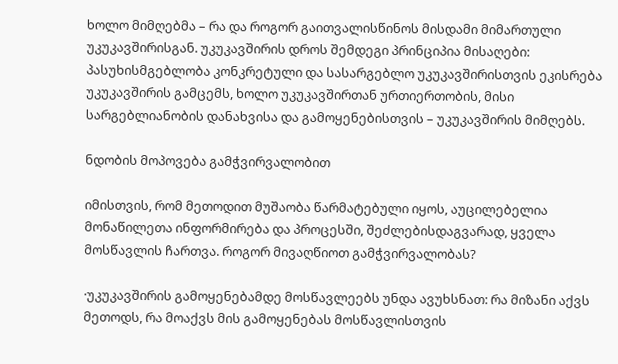ხოლო მიმღებმა – რა და როგორ გაითვალისწინოს მისდამი მიმართული უკუკავშირისგან. უკუკავშირის დროს შემდეგი პრინციპია მისაღები: პასუხისმგებლობა კონკრეტული და სასარგებლო უკუკავშირისთვის ეკისრება უკუკავშირის გამცემს, ხოლო უკუკავშირთან ურთიერთობის, მისი სარგებლიანობის დანახვისა და გამოყენებისთვის – უკუკავშირის მიმღებს.

ნდობის მოპოვება გამჭვირვალობით

იმისთვის, რომ მეთოდით მუშაობა წარმატებული იყოს, აუცილებელია მონაწილეთა ინფორმირება და პროცესში, შეძლებისდაგვარად, ყველა მოსწავლის ჩართვა. როგორ მივაღწიოთ გამჭვირვალობას?

·უკუკავშირის გამოყენებამდე მოსწავლეებს უნდა ავუხსნათ: რა მიზანი აქვს მეთოდს, რა მოაქვს მის გამოყენებას მოსწავლისთვის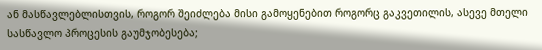ან მასწავლებლისთვის, როგორ შეიძლება მისი გამოყენებით როგორც გაკვეთილის, ასევე მთელი სასწავლო პროცესის გაუმჯობესება;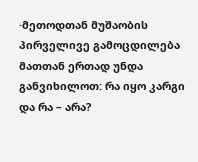·მეთოდთან მუშაობის პირველივე გამოცდილება მათთან ერთად უნდა განვიხილოთ: რა იყო კარგი და რა – არა?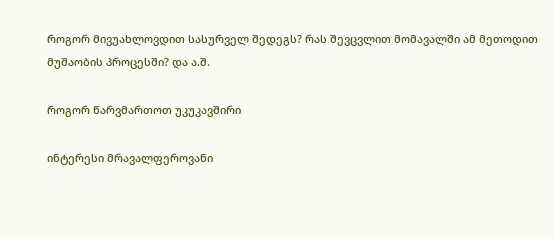როგორ მივუახლოვდით სასურველ შედეგს? რას შევცვლით მომავალში ამ მეთოდით მუშაობის პროცესში? და ა.შ.

როგორ წარვმართოთ უკუკავშირი

ინტერესი მრავალფეროვანი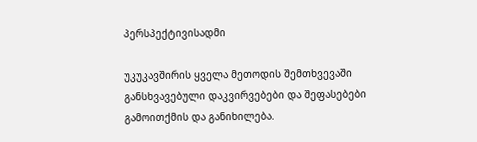პერსპექტივისადმი

უკუკავშირის ყველა მეთოდის შემთხვევაში განსხვავებული დაკვირვებები და შეფასებები გამოითქმის და განიხილება.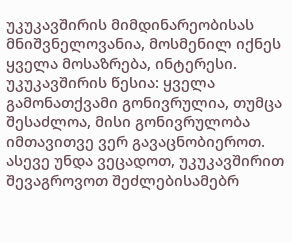უკუკავშირის მიმდინარეობისას მნიშვნელოვანია, მოსმენილ იქნეს ყველა მოსაზრება, ინტერესი. უკუკავშირის წესია: ყველა გამონათქვამი გონივრულია, თუმცა შესაძლოა, მისი გონივრულობა იმთავითვე ვერ გავაცნობიეროთ. ასევე უნდა ვეცადოთ, უკუკავშირით შევაგროვოთ შეძლებისამებრ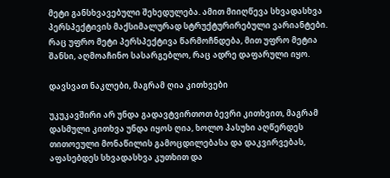მეტი განსხვავებული შეხედულება. ამით მიიღწევა სხვადასხვა პერსპექტივის მაქსიმალურად სტრუქტურირებული ვარიანტები. რაც უფრო მეტი პერსპექტივა წარმოჩნდება, მით უფრო მეტია შანსი, აღმოაჩინო სასარგებლო, რაც ადრე დაფარული იყო.

დავსვათ ნაკლები, მაგრამ ღია კითხვები

უკუკავშირი არ უნდა გადავტვირთოთ ბევრი კითხვით, მაგრამ დასმული კითხვა უნდა იყოს ღია, ხოლო პასუხი აღწერდეს თითოეული მონაწილის გამოცდილებასა და დაკვირვებას, აფასებდეს სხვადასხვა კუთხით და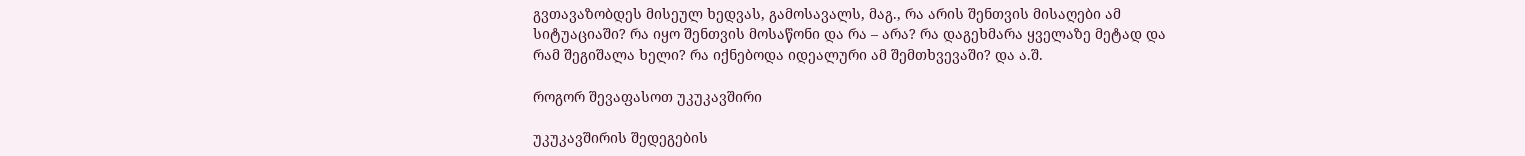გვთავაზობდეს მისეულ ხედვას, გამოსავალს, მაგ., რა არის შენთვის მისაღები ამ სიტუაციაში? რა იყო შენთვის მოსაწონი და რა – არა? რა დაგეხმარა ყველაზე მეტად და რამ შეგიშალა ხელი? რა იქნებოდა იდეალური ამ შემთხვევაში? და ა.შ.

როგორ შევაფასოთ უკუკავშირი

უკუკავშირის შედეგების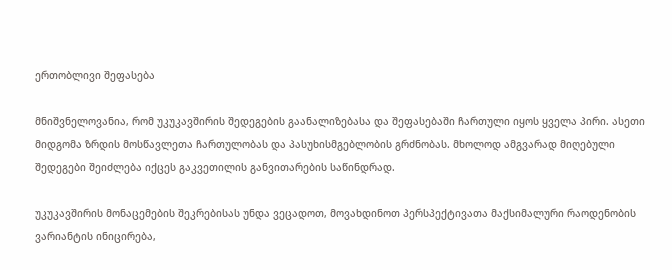ერთობლივი შეფასება

მნიშვნელოვანია, რომ უკუკავშირის შედეგების გაანალიზებასა და შეფასებაში ჩართული იყოს ყველა პირი. ასეთი მიდგომა ზრდის მოსწავლეთა ჩართულობას და პასუხისმგებლობის გრძნობას. მხოლოდ ამგვარად მიღებული შედეგები შეიძლება იქცეს გაკვეთილის განვითარების საწინდრად.

უკუკავშირის მონაცემების შეკრებისას უნდა ვეცადოთ, მოვახდინოთ პერსპექტივათა მაქსიმალური რაოდენობის ვარიანტის ინიცირება,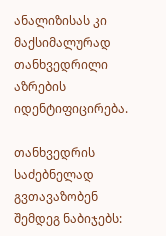ანალიზისას კი მაქსიმალურად თანხვედრილი აზრების იდენტიფიცირება.

თანხვედრის საძებნელად გვთავაზობენ შემდეგ ნაბიჯებს: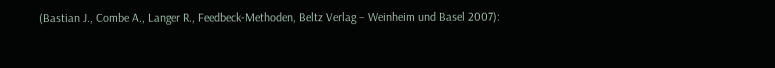(Bastian J., Combe A., Langer R., Feedbeck-Methoden, Beltz Verlag – Weinheim und Basel 2007):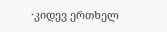·კიდევ ერთხელ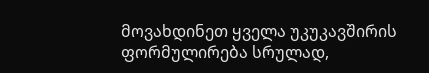მოვახდინეთ ყველა უკუკავშირის ფორმულირება სრულად,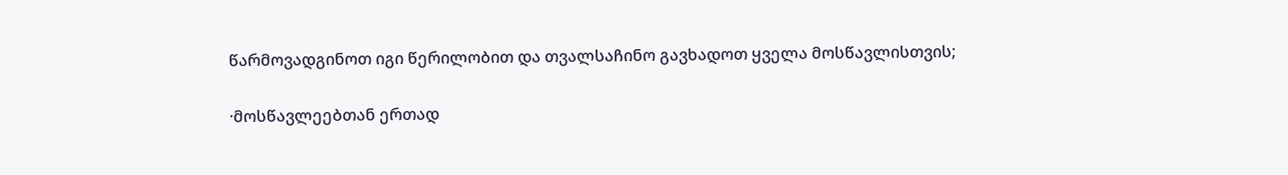წარმოვადგინოთ იგი წერილობით და თვალსაჩინო გავხადოთ ყველა მოსწავლისთვის;

·მოსწავლეებთან ერთად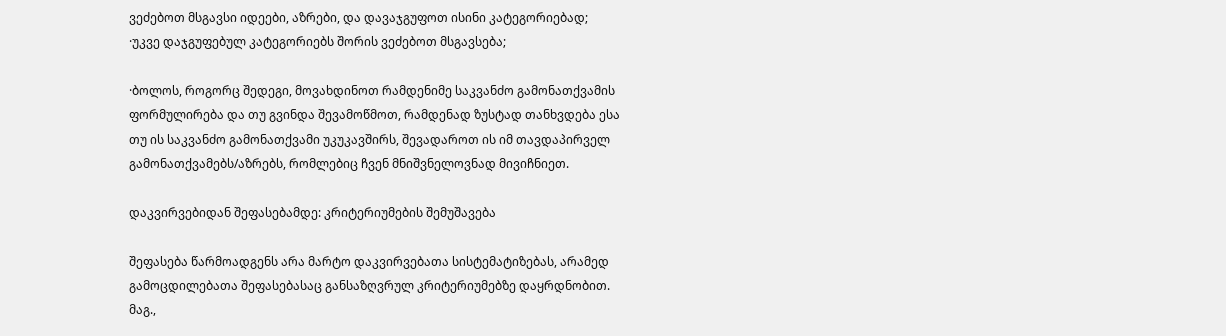ვეძებოთ მსგავსი იდეები, აზრები, და დავაჯგუფოთ ისინი კატეგორიებად;
·უკვე დაჯგუფებულ კატეგორიებს შორის ვეძებოთ მსგავსება;

·ბოლოს, როგორც შედეგი, მოვახდინოთ რამდენიმე საკვანძო გამონათქვამის ფორმულირება და თუ გვინდა შევამოწმოთ, რამდენად ზუსტად თანხვდება ესა თუ ის საკვანძო გამონათქვამი უკუკავშირს, შევადაროთ ის იმ თავდაპირველ გამონათქვამებს/აზრებს, რომლებიც ჩვენ მნიშვნელოვნად მივიჩნიეთ.

დაკვირვებიდან შეფასებამდე: კრიტერიუმების შემუშავება

შეფასება წარმოადგენს არა მარტო დაკვირვებათა სისტემატიზებას, არამედ გამოცდილებათა შეფასებასაც განსაზღვრულ კრიტერიუმებზე დაყრდნობით. მაგ.,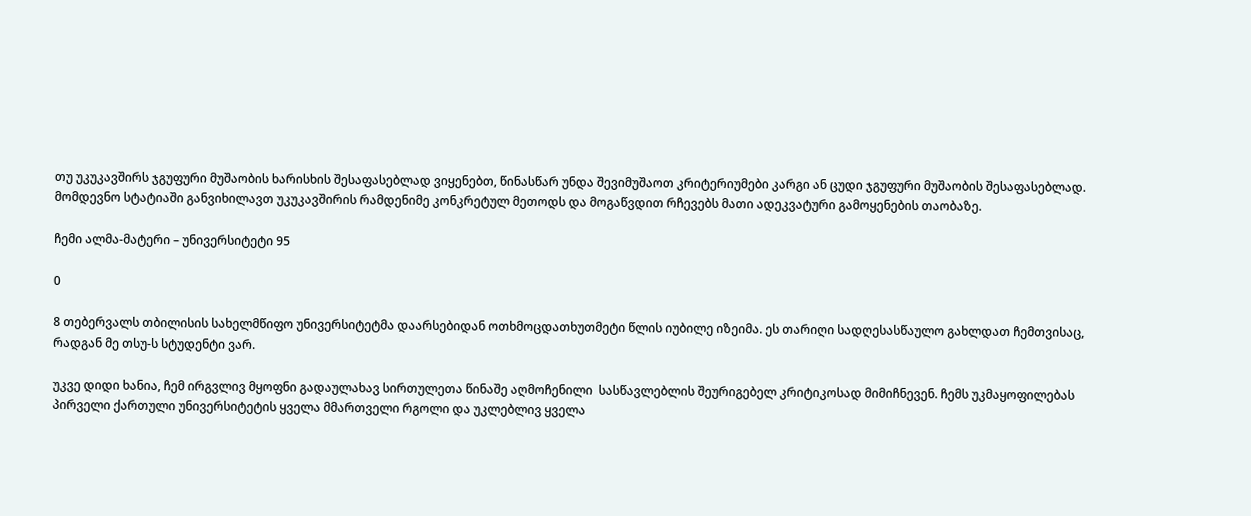თუ უკუკავშირს ჯგუფური მუშაობის ხარისხის შესაფასებლად ვიყენებთ, წინასწარ უნდა შევიმუშაოთ კრიტერიუმები კარგი ან ცუდი ჯგუფური მუშაობის შესაფასებლად.
მომდევნო სტატიაში განვიხილავთ უკუკავშირის რამდენიმე კონკრეტულ მეთოდს და მოგაწვდით რჩევებს მათი ადეკვატური გამოყენების თაობაზე.

ჩემი ალმა-მატერი – უნივერსიტეტი 95

0

8 თებერვალს თბილისის სახელმწიფო უნივერსიტეტმა დაარსებიდან ოთხმოცდათხუთმეტი წლის იუბილე იზეიმა. ეს თარიღი სადღესასწაულო გახლდათ ჩემთვისაც, რადგან მე თსუ-ს სტუდენტი ვარ.

უკვე დიდი ხანია, ჩემ ირგვლივ მყოფნი გადაულახავ სირთულეთა წინაშე აღმოჩენილი  სასწავლებლის შეურიგებელ კრიტიკოსად მიმიჩნევენ. ჩემს უკმაყოფილებას პირველი ქართული უნივერსიტეტის ყველა მმართველი რგოლი და უკლებლივ ყველა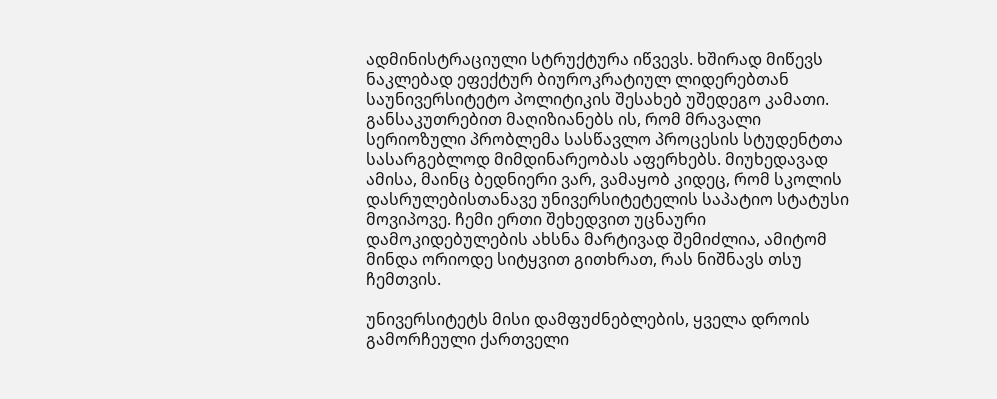ადმინისტრაციული სტრუქტურა იწვევს. ხშირად მიწევს ნაკლებად ეფექტურ ბიუროკრატიულ ლიდერებთან საუნივერსიტეტო პოლიტიკის შესახებ უშედეგო კამათი. განსაკუთრებით მაღიზიანებს ის, რომ მრავალი სერიოზული პრობლემა სასწავლო პროცესის სტუდენტთა სასარგებლოდ მიმდინარეობას აფერხებს. მიუხედავად ამისა, მაინც ბედნიერი ვარ, ვამაყობ კიდეც, რომ სკოლის დასრულებისთანავე უნივერსიტეტელის საპატიო სტატუსი მოვიპოვე. ჩემი ერთი შეხედვით უცნაური დამოკიდებულების ახსნა მარტივად შემიძლია, ამიტომ მინდა ორიოდე სიტყვით გითხრათ, რას ნიშნავს თსუ ჩემთვის.

უნივერსიტეტს მისი დამფუძნებლების, ყველა დროის გამორჩეული ქართველი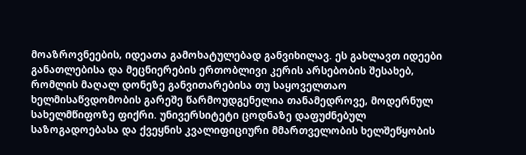მოაზროვნეების, იდეათა გამოხატულებად განვიხილავ. ეს გახლავთ იდეები განათლებისა და მეცნიერების ერთობლივი კერის არსებობის შესახებ, რომლის მაღალ დონეზე განვითარებისა თუ საყოველთაო ხელმისაწვდომობის გარეშე წარმოუდგენელია თანამედროვე, მოდერნულ სახელმწიფოზე ფიქრი. უნივერსიტეტი ცოდნაზე დაფუძნებულ საზოგადოებასა და ქვეყნის კვალიფიციური მმართველობის ხელშეწყობის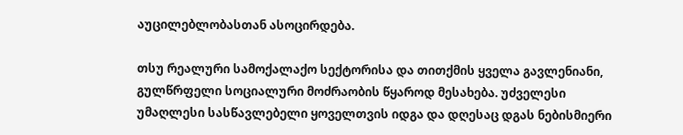აუცილებლობასთან ასოცირდება.

თსუ რეალური სამოქალაქო სექტორისა და თითქმის ყველა გავლენიანი, გულწრფელი სოციალური მოძრაობის წყაროდ მესახება. უძველესი უმაღლესი სასწავლებელი ყოველთვის იდგა და დღესაც დგას ნებისმიერი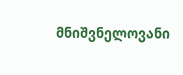მნიშვნელოვანი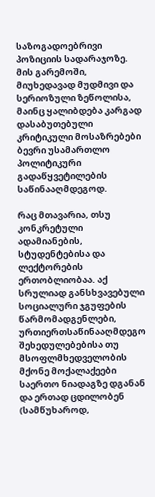საზოგადოებრივი პოზიციის სადარაჯოზე. მის გარემოში, მიუხედავად მუდმივი და სერიოზული ზეწოლისა, მაინც ყალიბდება კარგად დასაბუთებული კრიტიკული მოსაზრებები ბევრი უსამართლო პოლიტიკური გადაწყვეტილების საწინააღმდეგოდ.

რაც მთავარია, თსუ კონკრეტული ადამიანების, სტუდენტებისა და ლექტორების ერთობლიობაა. აქ სრულიად განსხვავებული სოციალური ჯგუფების წარმომადგენლები, ურთიერთსაწინააღმდეგო შეხედულებებისა თუ მსოფლმხედველობის მქონე მოქალაქეები საერთო ნიადაგზე დგანან და ერთად ცდილობენ (სამწუხაროდ,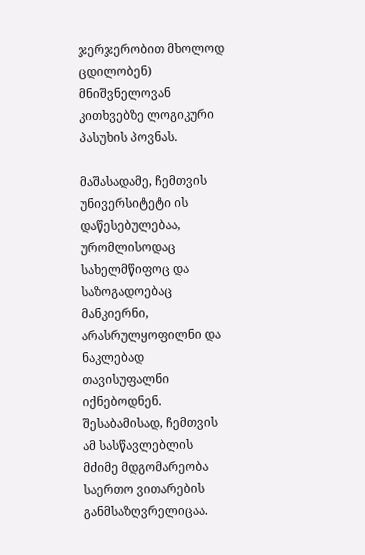ჯერჯერობით მხოლოდ ცდილობენ) მნიშვნელოვან კითხვებზე ლოგიკური პასუხის პოვნას.

მაშასადამე, ჩემთვის უნივერსიტეტი ის დაწესებულებაა, ურომლისოდაც სახელმწიფოც და საზოგადოებაც მანკიერნი, არასრულყოფილნი და ნაკლებად თავისუფალნი იქნებოდნენ. შესაბამისად, ჩემთვის ამ სასწავლებლის მძიმე მდგომარეობა საერთო ვითარების განმსაზღვრელიცაა.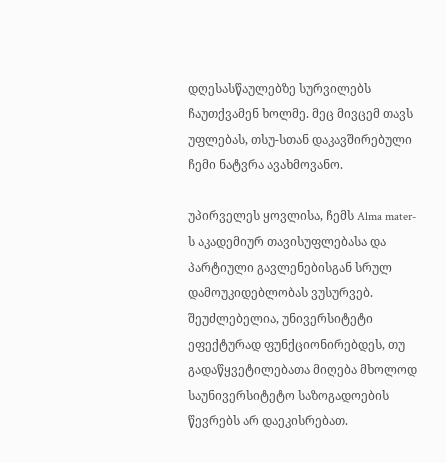დღესასწაულებზე სურვილებს ჩაუთქვამენ ხოლმე. მეც მივცემ თავს უფლებას, თსუ-სთან დაკავშირებული ჩემი ნატვრა ავახმოვანო.

უპირველეს ყოვლისა, ჩემს Alma mater-ს აკადემიურ თავისუფლებასა და პარტიული გავლენებისგან სრულ დამოუკიდებლობას ვუსურვებ. შეუძლებელია, უნივერსიტეტი ეფექტურად ფუნქციონირებდეს, თუ გადაწყვეტილებათა მიღება მხოლოდ საუნივერსიტეტო საზოგადოების წევრებს არ დაეკისრებათ.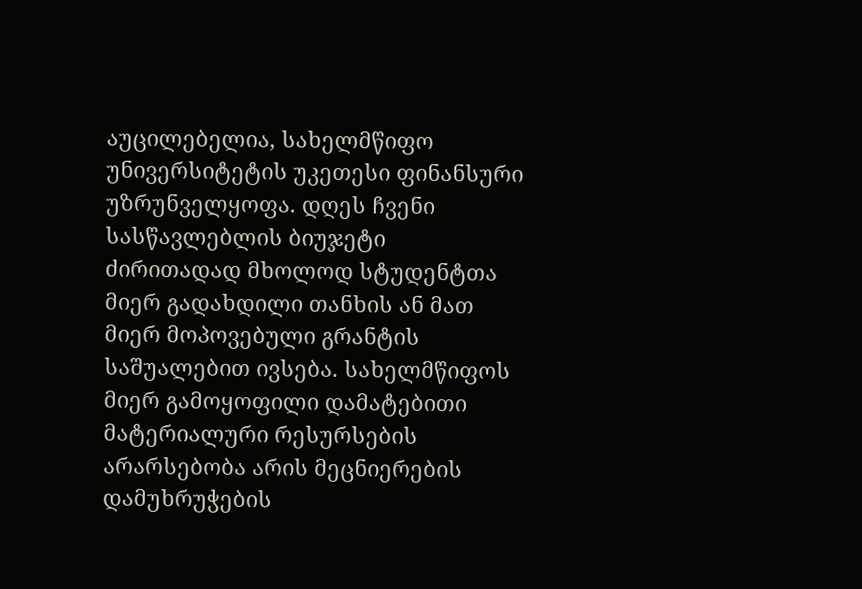აუცილებელია, სახელმწიფო უნივერსიტეტის უკეთესი ფინანსური უზრუნველყოფა. დღეს ჩვენი სასწავლებლის ბიუჯეტი ძირითადად მხოლოდ სტუდენტთა მიერ გადახდილი თანხის ან მათ მიერ მოპოვებული გრანტის საშუალებით ივსება. სახელმწიფოს მიერ გამოყოფილი დამატებითი მატერიალური რესურსების არარსებობა არის მეცნიერების დამუხრუჭების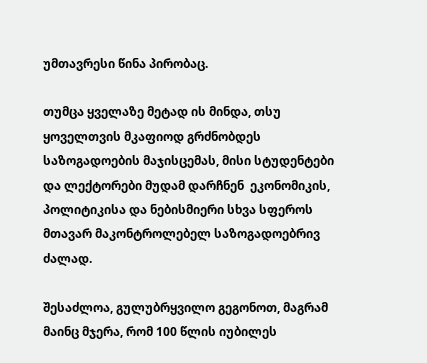უმთავრესი წინა პირობაც.

თუმცა ყველაზე მეტად ის მინდა, თსუ ყოველთვის მკაფიოდ გრძნობდეს საზოგადოების მაჯისცემას, მისი სტუდენტები და ლექტორები მუდამ დარჩნენ  ეკონომიკის, პოლიტიკისა და ნებისმიერი სხვა სფეროს მთავარ მაკონტროლებელ საზოგადოებრივ ძალად.

შესაძლოა, გულუბრყვილო გეგონოთ, მაგრამ მაინც მჯერა, რომ 100 წლის იუბილეს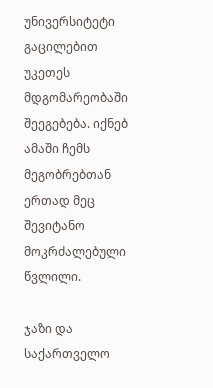უნივერსიტეტი გაცილებით უკეთეს მდგომარეობაში შეეგებება. იქნებ ამაში ჩემს მეგობრებთან ერთად მეც შევიტანო მოკრძალებული წვლილი.

ჯაზი და საქართველო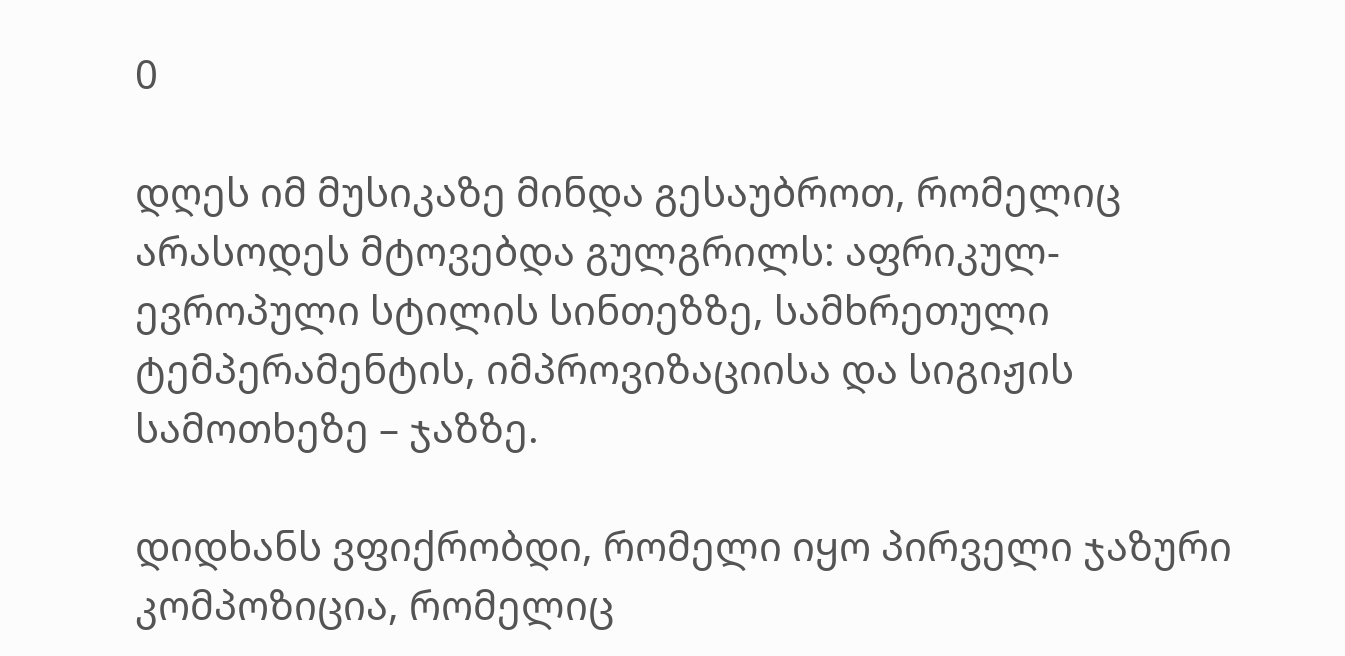0

დღეს იმ მუსიკაზე მინდა გესაუბროთ, რომელიც არასოდეს მტოვებდა გულგრილს: აფრიკულ-ევროპული სტილის სინთეზზე, სამხრეთული ტემპერამენტის, იმპროვიზაციისა და სიგიჟის სამოთხეზე – ჯაზზე.

დიდხანს ვფიქრობდი, რომელი იყო პირველი ჯაზური კომპოზიცია, რომელიც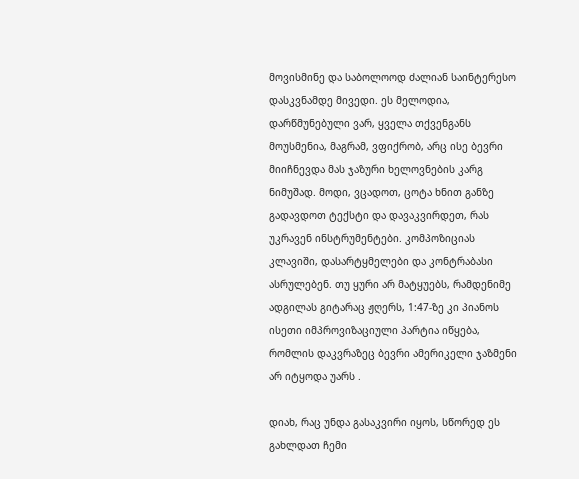მოვისმინე და საბოლოოდ ძალიან საინტერესო დასკვნამდე მივედი. ეს მელოდია, დარწმუნებული ვარ, ყველა თქვენგანს მოუსმენია, მაგრამ, ვფიქრობ, არც ისე ბევრი მიიჩნევდა მას ჯაზური ხელოვნების კარგ ნიმუშად. მოდი, ვცადოთ, ცოტა ხნით განზე გადავდოთ ტექსტი და დავაკვირდეთ, რას უკრავენ ინსტრუმენტები. კომპოზიციას კლავიში, დასარტყმელები და კონტრაბასი ასრულებენ. თუ ყური არ მატყუებს, რამდენიმე ადგილას გიტარაც ჟღერს, 1:47-ზე კი პიანოს ისეთი იმპროვიზაციული პარტია იწყება, რომლის დაკვრაზეც ბევრი ამერიკელი ჯაზმენი არ იტყოდა უარს .

დიახ, რაც უნდა გასაკვირი იყოს, სწორედ ეს გახლდათ ჩემი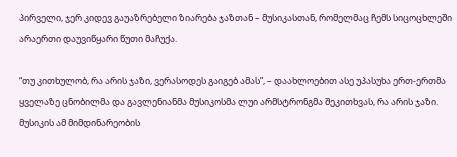პირველი, ჯერ კიდევ გაუაზრებელი ზიარება ჯაზთან – მუსიკასთან, რომელმაც ჩემს სიცოცხლეში არაერთი დაუვიწყარი წუთი მაჩუქა.

“თუ კითხულობ, რა არის ჯაზი, ვერასოდეს გაიგებ ამას”, – დაახლოებით ასე უპასუხა ერთ-ერთმა ყველაზე ცნობილმა და გავლენიანმა მუსიკოსმა ლუი არმსტრონგმა შეკითხვას, რა არის ჯაზი. მუსიკის ამ მიმდინარეობის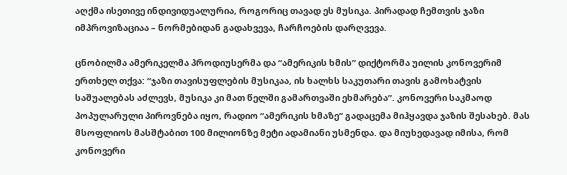აღქმა ისეთივე ინდივიდუალურია, როგორიც თავად ეს მუსიკა. პირადად ჩემთვის ჯაზი იმპროვიზაციაა – ნორმებიდან გადახვევა, ჩარჩოების დარღვევა.

ცნობილმა ამერიკელმა პროდიუსერმა და “ამერიკის ხმის” დიქტორმა უილის კონოვერიმ ერთხელ თქვა: “ჯაზი თავისუფლების მუსიკაა, ის ხალხს საკუთარი თავის გამოხატვის საშუალებას აძლევს, მუსიკა კი მათ წელში გამართვაში ეხმარება”. კონოვერი საკმაოდ პოპულარული პიროვნება იყო, რადიო “ამერიკის ხმაზე” გადაცემა მიჰყავდა ჯაზის შესახებ. მას მსოფლიოს მასშტაბით 100 მილიონზე მეტი ადამიანი უსმენდა. და მიუხედავად იმისა, რომ კონოვერი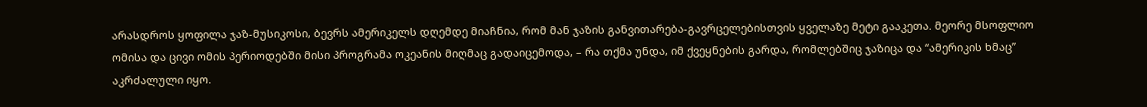არასდროს ყოფილა ჯაზ-მუსიკოსი, ბევრს ამერიკელს დღემდე მიაჩნია, რომ მან ჯაზის განვითარება-გავრცელებისთვის ყველაზე მეტი გააკეთა. მეორე მსოფლიო ომისა და ცივი ომის პერიოდებში მისი პროგრამა ოკეანის მიღმაც გადაიცემოდა, – რა თქმა უნდა, იმ ქვეყნების გარდა, რომლებშიც ჯაზიცა და “ამერიკის ხმაც” აკრძალული იყო.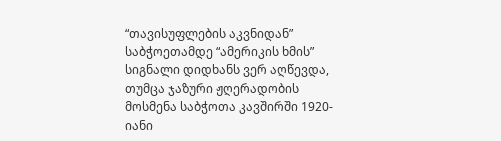“თავისუფლების აკვნიდან” საბჭოეთამდე “ამერიკის ხმის” სიგნალი დიდხანს ვერ აღწევდა, თუმცა ჯაზური ჟღერადობის მოსმენა საბჭოთა კავშირში 1920-იანი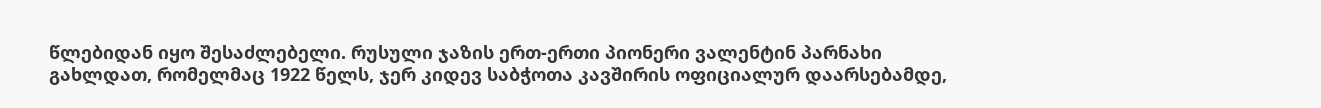წლებიდან იყო შესაძლებელი. რუსული ჯაზის ერთ-ერთი პიონერი ვალენტინ პარნახი გახლდათ, რომელმაც 1922 წელს, ჯერ კიდევ საბჭოთა კავშირის ოფიციალურ დაარსებამდე,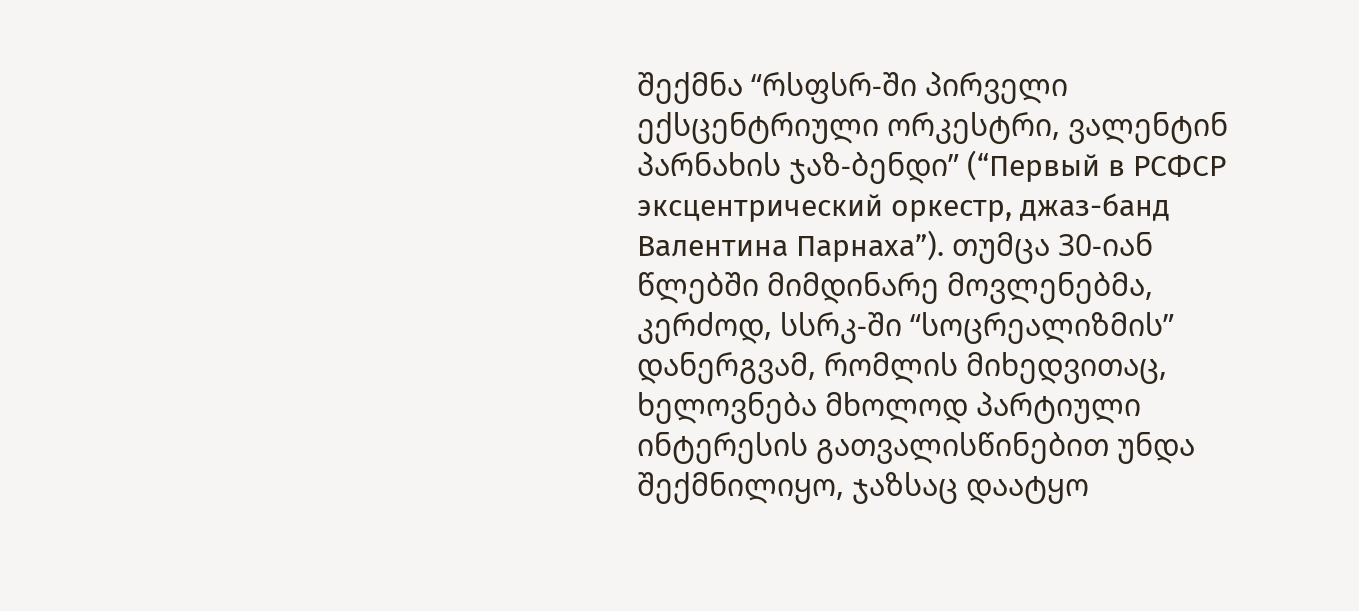შექმნა “რსფსრ-ში პირველი ექსცენტრიული ორკესტრი, ვალენტინ პარნახის ჯაზ-ბენდი” (“Первый в РСФСР эксцентрический оркестр, джаз-банд Валентина Парнаха”). თუმცა 30-იან წლებში მიმდინარე მოვლენებმა, კერძოდ, სსრკ-ში “სოცრეალიზმის” დანერგვამ, რომლის მიხედვითაც, ხელოვნება მხოლოდ პარტიული ინტერესის გათვალისწინებით უნდა შექმნილიყო, ჯაზსაც დაატყო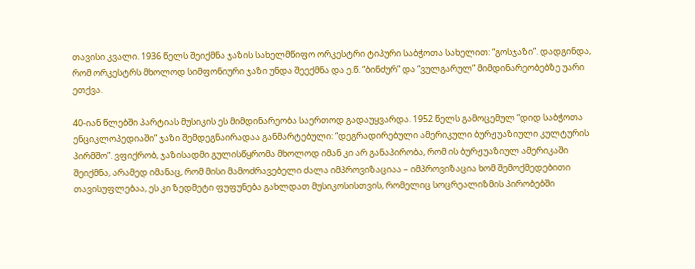თავისი კვალი. 1936 წელს შეიქმნა ჯაზის სახელმწიფო ორკესტრი ტიპური საბჭოთა სახელით: “გოსჯაზი”. დადგინდა, რომ ორკესტრს მხოლოდ სიმფონიური ჯაზი უნდა შეექმნა და ე.წ. “ბინძურ” და “ვულგარულ” მიმდინარეობებზე უარი ეთქვა.

40-იან წლებში პარტიას მუსიკის ეს მიმდინარეობა საერთოდ გადაუყვარდა. 1952 წელს გამოცემულ “დიდ საბჭოთა ენციკლოპედიაში” ჯაზი შემდეგნაირადაა განმარტებული: “დეგრადირებული ამერიკული ბურჟუაზიული კულტურის პირმშო”. ვფიქრობ, ჯაზისადმი გულისწყრომა მხოლოდ იმან კი არ განაპირობა, რომ ის ბურჟუაზიულ ამერიკაში შეიქმნა, არამედ იმანაც, რომ მისი მამოძრავებელი ძალა იმპროვიზაციაა – იმპროვიზაცია ხომ შემოქმედებითი თავისუფლებაა, ეს კი ზედმეტი ფუფუნება გახლდათ მუსიკოსისთვის, რომელიც სოცრეალიზმის პირობებში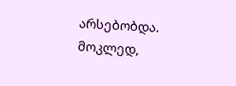არსებობდა. მოკლედ,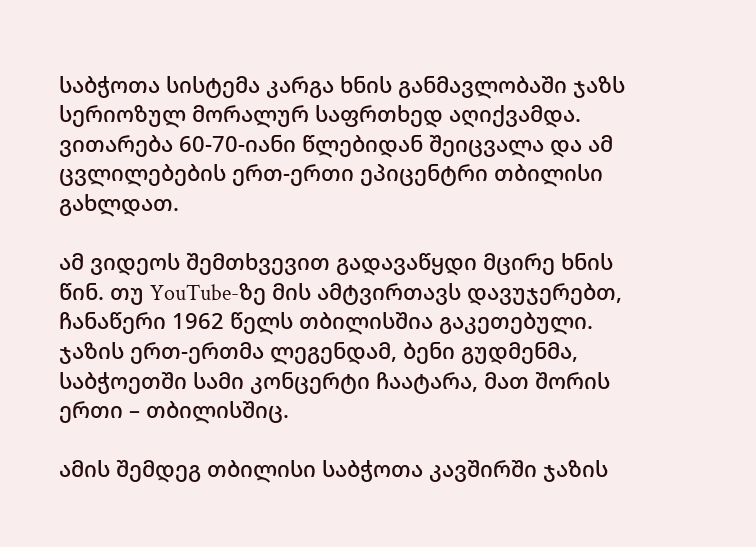საბჭოთა სისტემა კარგა ხნის განმავლობაში ჯაზს სერიოზულ მორალურ საფრთხედ აღიქვამდა. ვითარება 60-70-იანი წლებიდან შეიცვალა და ამ ცვლილებების ერთ-ერთი ეპიცენტრი თბილისი გახლდათ.

ამ ვიდეოს შემთხვევით გადავაწყდი მცირე ხნის წინ. თუ YouTube-ზე მის ამტვირთავს დავუჯერებთ, ჩანაწერი 1962 წელს თბილისშია გაკეთებული. ჯაზის ერთ-ერთმა ლეგენდამ, ბენი გუდმენმა, საბჭოეთში სამი კონცერტი ჩაატარა, მათ შორის ერთი – თბილისშიც.

ამის შემდეგ თბილისი საბჭოთა კავშირში ჯაზის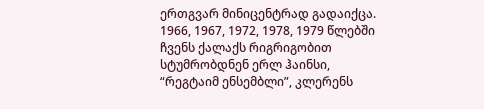ერთგვარ მინიცენტრად გადაიქცა. 1966, 1967, 1972, 1978, 1979 წლებში ჩვენს ქალაქს რიგრიგობით სტუმრობდნენ ერლ ჰაინსი, “რეგტაიმ ენსემბლი”, კლერენს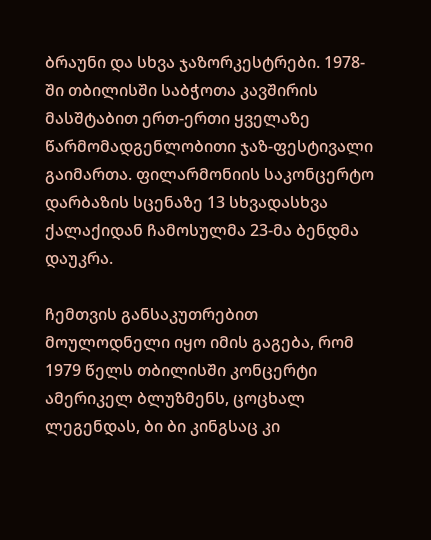ბრაუნი და სხვა ჯაზორკესტრები. 1978-ში თბილისში საბჭოთა კავშირის მასშტაბით ერთ-ერთი ყველაზე წარმომადგენლობითი ჯაზ-ფესტივალი გაიმართა. ფილარმონიის საკონცერტო დარბაზის სცენაზე 13 სხვადასხვა ქალაქიდან ჩამოსულმა 23-მა ბენდმა დაუკრა.

ჩემთვის განსაკუთრებით მოულოდნელი იყო იმის გაგება, რომ 1979 წელს თბილისში კონცერტი ამერიკელ ბლუზმენს, ცოცხალ ლეგენდას, ბი ბი კინგსაც კი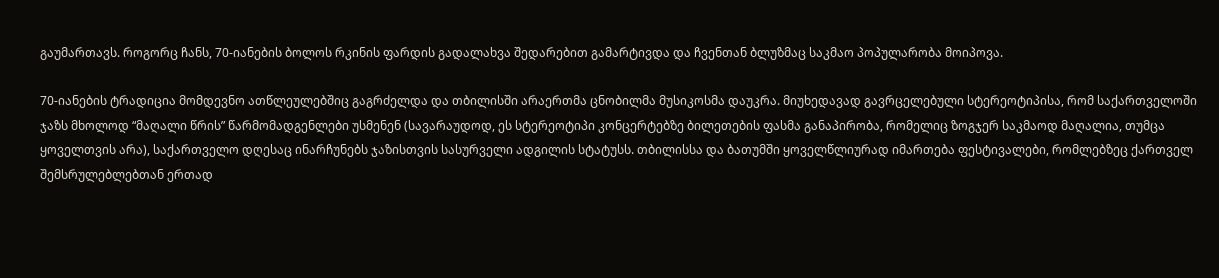გაუმართავს. როგორც ჩანს, 70-იანების ბოლოს რკინის ფარდის გადალახვა შედარებით გამარტივდა და ჩვენთან ბლუზმაც საკმაო პოპულარობა მოიპოვა.

70-იანების ტრადიცია მომდევნო ათწლეულებშიც გაგრძელდა და თბილისში არაერთმა ცნობილმა მუსიკოსმა დაუკრა. მიუხედავად გავრცელებული სტერეოტიპისა, რომ საქართველოში ჯაზს მხოლოდ “მაღალი წრის” წარმომადგენლები უსმენენ (სავარაუდოდ, ეს სტერეოტიპი კონცერტებზე ბილეთების ფასმა განაპირობა, რომელიც ზოგჯერ საკმაოდ მაღალია, თუმცა ყოველთვის არა), საქართველო დღესაც ინარჩუნებს ჯაზისთვის სასურველი ადგილის სტატუსს. თბილისსა და ბათუმში ყოველწლიურად იმართება ფესტივალები, რომლებზეც ქართველ შემსრულებლებთან ერთად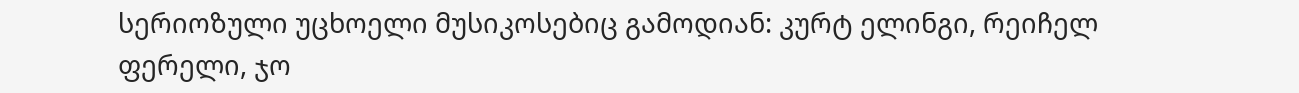სერიოზული უცხოელი მუსიკოსებიც გამოდიან: კურტ ელინგი, რეიჩელ ფერელი, ჯო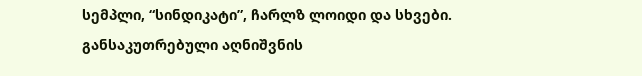სემპლი, “სინდიკატი”, ჩარლზ ლოიდი და სხვები. განსაკუთრებული აღნიშვნის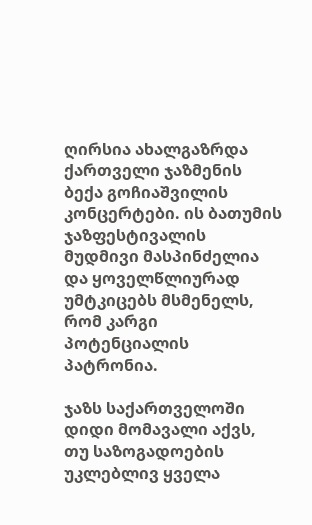ღირსია ახალგაზრდა ქართველი ჯაზმენის ბექა გოჩიაშვილის კონცერტები. ის ბათუმის ჯაზფესტივალის მუდმივი მასპინძელია და ყოველწლიურად უმტკიცებს მსმენელს, რომ კარგი პოტენციალის პატრონია.

ჯაზს საქართველოში დიდი მომავალი აქვს, თუ საზოგადოების უკლებლივ ყველა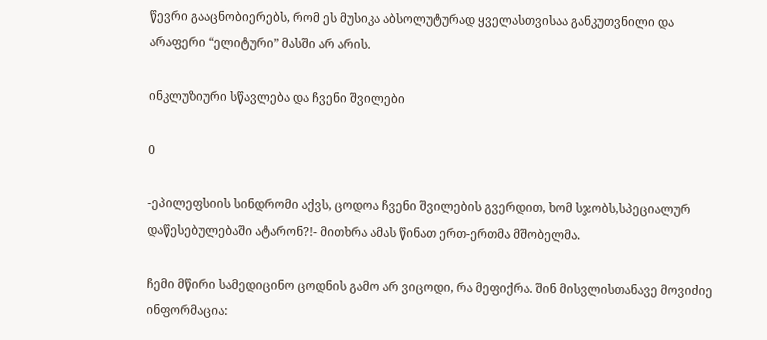წევრი გააცნობიერებს, რომ ეს მუსიკა აბსოლუტურად ყველასთვისაა განკუთვნილი და არაფერი “ელიტური” მასში არ არის.

ინკლუზიური სწავლება და ჩვენი შვილები

0

-ეპილეფსიის სინდრომი აქვს, ცოდოა ჩვენი შვილების გვერდით, ხომ სჯობს,სპეციალურ დაწესებულებაში ატარონ?!- მითხრა ამას წინათ ერთ-ერთმა მშობელმა.

ჩემი მწირი სამედიცინო ცოდნის გამო არ ვიცოდი, რა მეფიქრა. შინ მისვლისთანავე მოვიძიე ინფორმაცია: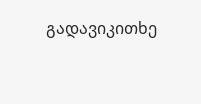გადავიკითხე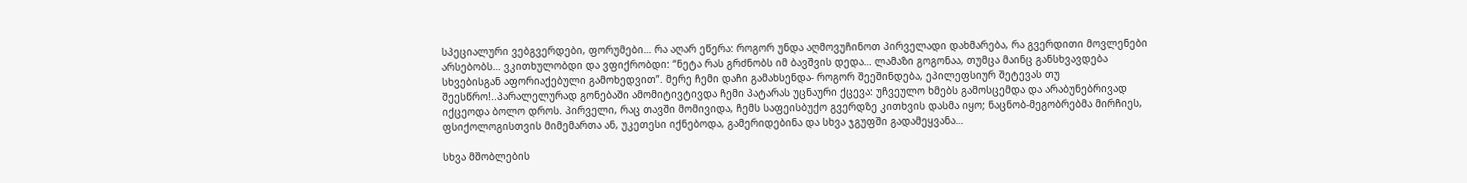სპეციალური ვებგვერდები, ფორუმები… რა აღარ ეწერა: როგორ უნდა აღმოვუჩინოთ პირველადი დახმარება, რა გვერდითი მოვლენები არსებობს… ვკითხულობდი და ვფიქრობდი: “ნეტა რას გრძნობს იმ ბავშვის დედა… ლამაზი გოგონაა, თუმცა მაინც განსხვავდება სხვებისგან აფორიაქებული გამოხედვით”. მერე ჩემი დაჩი გამახსენდა- როგორ შეეშინდება, ეპილეფსიურ შეტევას თუ შეესწრო!..პარალელურად გონებაში ამომიტივტივდა ჩემი პატარას უცნაური ქცევა: უჩვეულო ხმებს გამოსცემდა და არაბუნებრივად იქცეოდა ბოლო დროს. პირველი, რაც თავში მომივიდა, ჩემს საფეისბუქო გვერდზე კითხვის დასმა იყო; ნაცნობ-მეგობრებმა მირჩიეს, ფსიქოლოგისთვის მიმემართა ან, უკეთესი იქნებოდა, გამერიდებინა და სხვა ჯგუფში გადამეყვანა…

სხვა მშობლების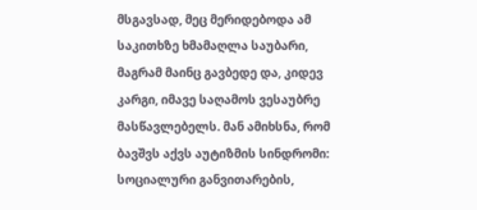მსგავსად, მეც მერიდებოდა ამ საკითხზე ხმამაღლა საუბარი, მაგრამ მაინც გავბედე და, კიდევ კარგი, იმავე საღამოს ვესაუბრე მასწავლებელს. მან ამიხსნა, რომ ბავშვს აქვს აუტიზმის სინდრომი: სოციალური განვითარების,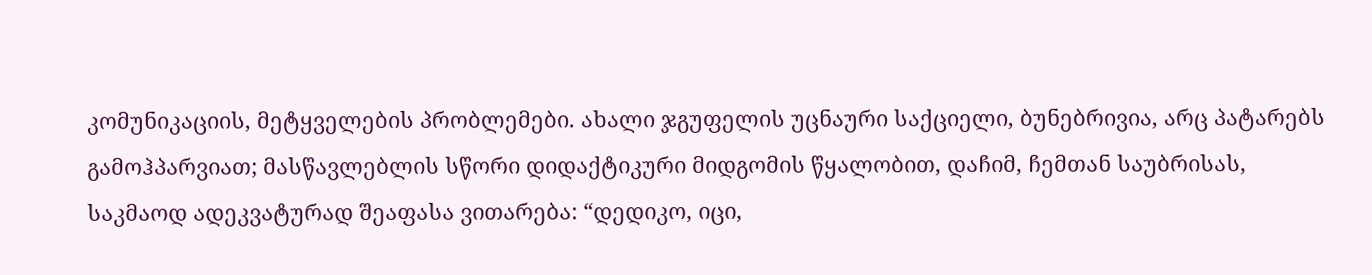კომუნიკაციის, მეტყველების პრობლემები. ახალი ჯგუფელის უცნაური საქციელი, ბუნებრივია, არც პატარებს გამოჰპარვიათ; მასწავლებლის სწორი დიდაქტიკური მიდგომის წყალობით, დაჩიმ, ჩემთან საუბრისას, საკმაოდ ადეკვატურად შეაფასა ვითარება: “დედიკო, იცი,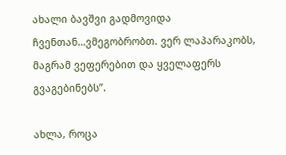ახალი ბავშვი გადმოვიდა ჩვენთან…ვმეგობრობთ. ვერ ლაპარაკობს, მაგრამ ვეფერებით და ყველაფერს გვაგებინებს”.

ახლა, როცა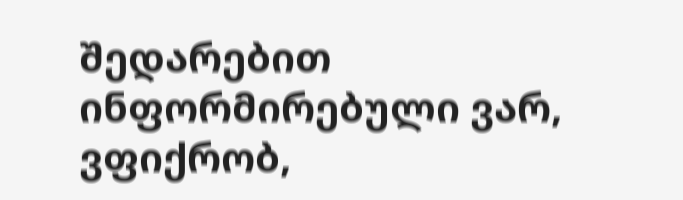შედარებით ინფორმირებული ვარ, ვფიქრობ,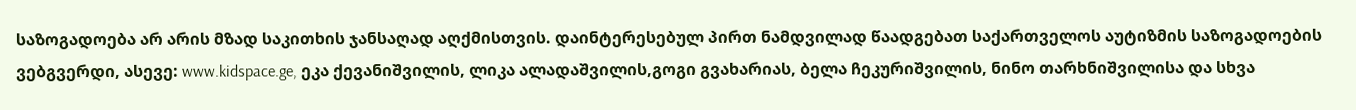საზოგადოება არ არის მზად საკითხის ჯანსაღად აღქმისთვის. დაინტერესებულ პირთ ნამდვილად წაადგებათ საქართველოს აუტიზმის საზოგადოების ვებგვერდი, ასევე: www.kidspace.ge, ეკა ქევანიშვილის, ლიკა ალადაშვილის,გოგი გვახარიას, ბელა ჩეკურიშვილის, ნინო თარხნიშვილისა და სხვა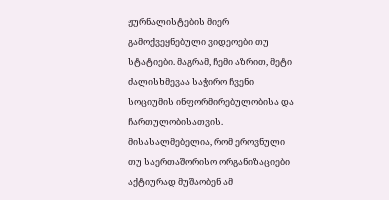ჟურნალისტების მიერ გამოქვეყნებული ვიდეოები თუ სტატიები. მაგრამ, ჩემი აზრით, მეტი ძალისხმევაა საჭირო ჩვენი სოციუმის ინფორმირებულობისა და ჩართულობისათვის.
მისასალმებელია, რომ ეროვნული თუ საერთაშორისო ორგანიზაციები აქტიურად მუშაობენ ამ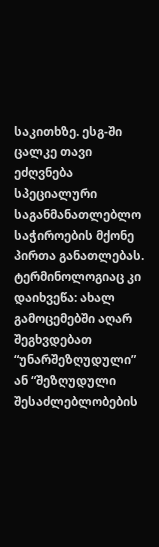საკითხზე. ესგ-ში ცალკე თავი ეძღვნება სპეციალური საგანმანათლებლო საჭიროების მქონე პირთა განათლებას. ტერმინოლოგიაც კი დაიხვეწა: ახალ გამოცემებში აღარ შეგხვდებათ “უნარშეზღუდული” ან “შეზღუდული შესაძლებლობების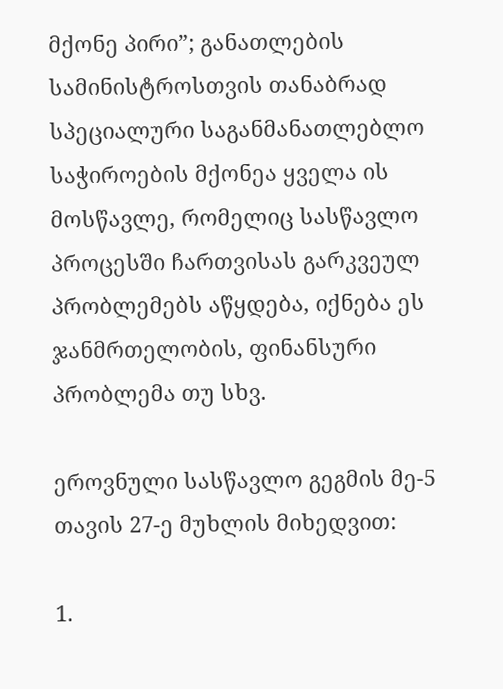მქონე პირი”; განათლების სამინისტროსთვის თანაბრად სპეციალური საგანმანათლებლო საჭიროების მქონეა ყველა ის მოსწავლე, რომელიც სასწავლო პროცესში ჩართვისას გარკვეულ პრობლემებს აწყდება, იქნება ეს ჯანმრთელობის, ფინანსური პრობლემა თუ სხვ.

ეროვნული სასწავლო გეგმის მე-5 თავის 27-ე მუხლის მიხედვით:

1.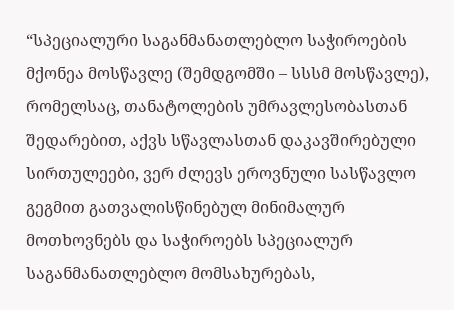“სპეციალური საგანმანათლებლო საჭიროების მქონეა მოსწავლე (შემდგომში – სსსმ მოსწავლე), რომელსაც, თანატოლების უმრავლესობასთან შედარებით, აქვს სწავლასთან დაკავშირებული სირთულეები, ვერ ძლევს ეროვნული სასწავლო გეგმით გათვალისწინებულ მინიმალურ მოთხოვნებს და საჭიროებს სპეციალურ საგანმანათლებლო მომსახურებას,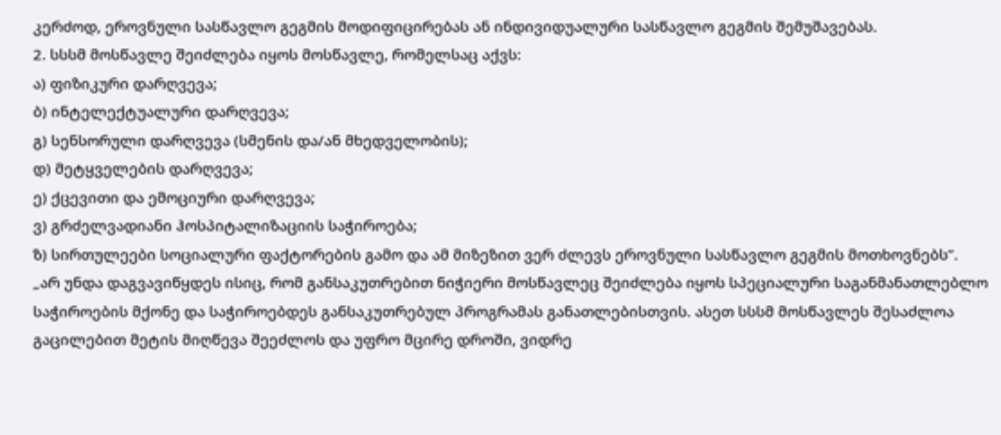კერძოდ, ეროვნული სასწავლო გეგმის მოდიფიცირებას ან ინდივიდუალური სასწავლო გეგმის შემუშავებას.
2. სსსმ მოსწავლე შეიძლება იყოს მოსწავლე, რომელსაც აქვს:
ა) ფიზიკური დარღვევა;
ბ) ინტელექტუალური დარღვევა;
გ) სენსორული დარღვევა (სმენის და/ან მხედველობის);
დ) მეტყველების დარღვევა;
ე) ქცევითი და ემოციური დარღვევა;
ვ) გრძელვადიანი ჰოსპიტალიზაციის საჭიროება;
ზ) სირთულეები სოციალური ფაქტორების გამო და ამ მიზეზით ვერ ძლევს ეროვნული სასწავლო გეგმის მოთხოვნებს”.
„არ უნდა დაგვავიწყდეს ისიც, რომ განსაკუთრებით ნიჭიერი მოსწავლეც შეიძლება იყოს სპეციალური საგანმანათლებლო საჭიროების მქონე და საჭიროებდეს განსაკუთრებულ პროგრამას განათლებისთვის. ასეთ სსსმ მოსწავლეს შესაძლოა გაცილებით მეტის მიღწევა შეეძლოს და უფრო მცირე დროში, ვიდრე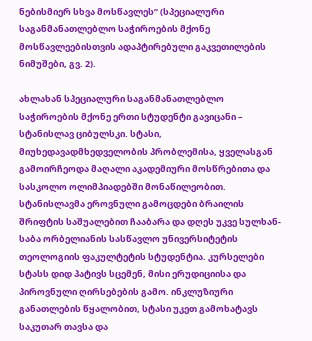ნებისმიერ სხვა მოსწავლეს” (სპეციალური საგანმანათლებლო საჭიროების მქონე მოსწავლეებისთვის ადაპტირებული გაკვეთილების ნიმუშები, გვ. 2).

ახლახან სპეციალური საგანმანათლებლო საჭიროების მქონე ერთი სტუდენტი გავიცანი – სტანისლავ ციბულსკი. სტასი, მიუხედავადმხედველობის პრობლემისა, ყველასგან გამოირჩეოდა მაღალი აკადემიური მოსწრებითა და სასკოლო ოლიმპიადებში მონაწილეობით. სტანისლავმა ეროვნული გამოცდები ბრაილის შრიფტის საშუალებით ჩააბარა და დღეს უკვე სულხან-საბა ორბელიანის სასწავლო უნივერსიტეტის თეოლოგიის ფაკულტეტის სტუდენტია. კურსელები სტასს დიდ პატივს სცემენ, მისი ერუდიციისა და პიროვნული ღირსებების გამო. ინკლუზიური განათლების წყალობით, სტასი უკეთ გამოხატავს საკუთარ თავსა და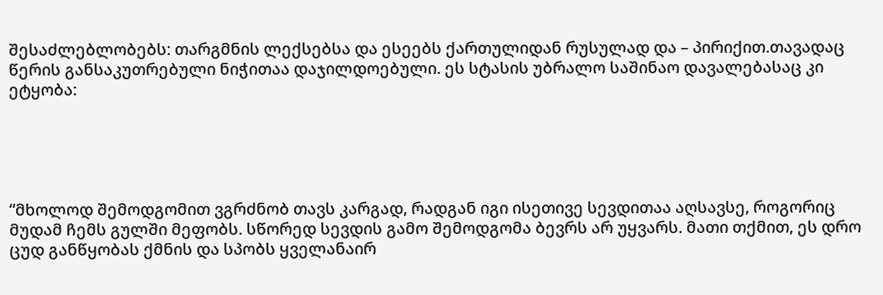შესაძლებლობებს: თარგმნის ლექსებსა და ესეებს ქართულიდან რუსულად და – პირიქით.თავადაც წერის განსაკუთრებული ნიჭითაა დაჯილდოებული. ეს სტასის უბრალო საშინაო დავალებასაც კი ეტყობა:





“მხოლოდ შემოდგომით ვგრძნობ თავს კარგად, რადგან იგი ისეთივე სევდითაა აღსავსე, როგორიც მუდამ ჩემს გულში მეფობს. სწორედ სევდის გამო შემოდგომა ბევრს არ უყვარს. მათი თქმით, ეს დრო ცუდ განწყობას ქმნის და სპობს ყველანაირ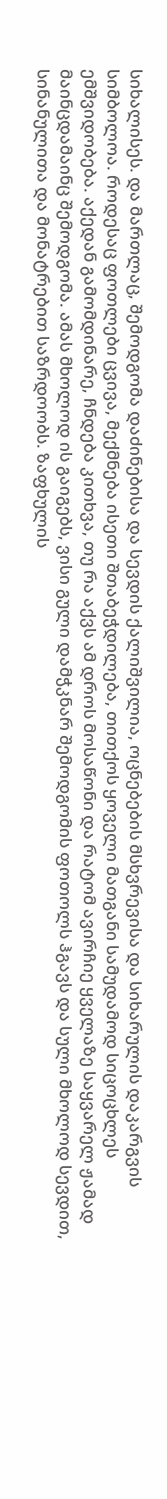სიხალისეს. და მართლაც, შემოდგომა დაძინებისა და სევდის ქალიშვილია, ოცნებების მსხვრევისა და სიხარულის დაკარგვის სიმბოლოა. როდესაც ფოთლები ცვივა, მექმნება ისეთი შთაბეჭდილება, თითქოს ყოველი მათგანი სამუდამოდ სიცოცხლეს ემშვიდობება. აქედან გამომდინარე, ჩნდება კითხვა, თუ რა აქვს ამ დროს მოსაწონი და რატომ ავირჩიე ყველაზე საყვარელ ჟამად მაინცდამაინც შემოდგომა. ამას მხოლოდ ის გაიგებს, ვისი გული დამჭკნარ შემოდგომის ფოთოლს ჰგავს და სული მხოლოდ სევდით, სინანულითა და მონატრებით საზრდოობს. ზაფხულის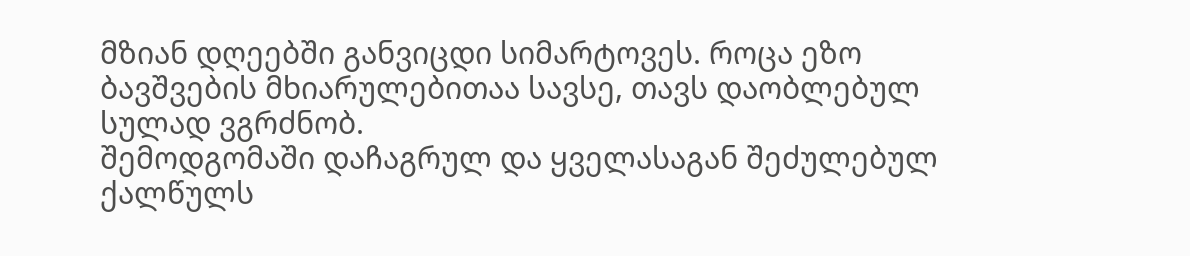მზიან დღეებში განვიცდი სიმარტოვეს. როცა ეზო ბავშვების მხიარულებითაა სავსე, თავს დაობლებულ სულად ვგრძნობ.
შემოდგომაში დაჩაგრულ და ყველასაგან შეძულებულ ქალწულს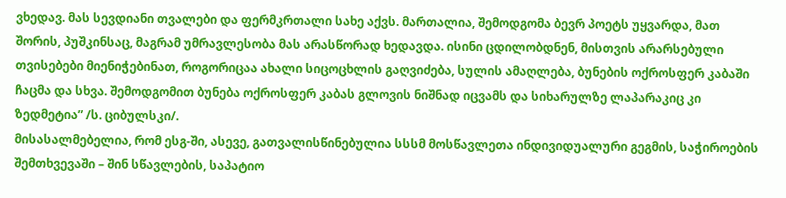ვხედავ. მას სევდიანი თვალები და ფერმკრთალი სახე აქვს. მართალია, შემოდგომა ბევრ პოეტს უყვარდა, მათ შორის, პუშკინსაც, მაგრამ უმრავლესობა მას არასწორად ხედავდა. ისინი ცდილობდნენ, მისთვის არარსებული თვისებები მიენიჭებინათ, როგორიცაა ახალი სიცოცხლის გაღვიძება, სულის ამაღლება, ბუნების ოქროსფერ კაბაში ჩაცმა და სხვა. შემოდგომით ბუნება ოქროსფერ კაბას გლოვის ნიშნად იცვამს და სიხარულზე ლაპარაკიც კი ზედმეტია” /ს. ციბულსკი/.
მისასალმებელია, რომ ესგ-ში, ასევე, გათვალისწინებულია სსსმ მოსწავლეთა ინდივიდუალური გეგმის, საჭიროების შემთხვევაში – შინ სწავლების, საპატიო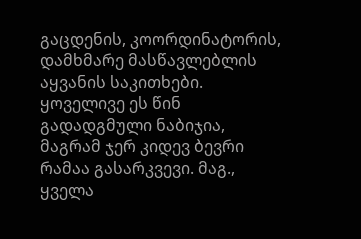გაცდენის, კოორდინატორის, დამხმარე მასწავლებლის აყვანის საკითხები. ყოველივე ეს წინ გადადგმული ნაბიჯია, მაგრამ ჯერ კიდევ ბევრი რამაა გასარკვევი. მაგ., ყველა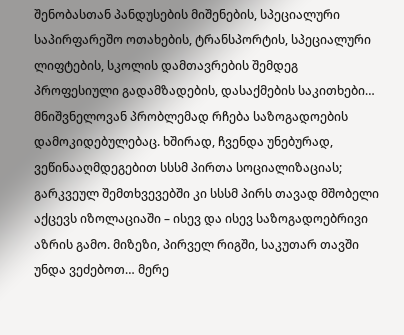შენობასთან პანდუსების მიშენების, სპეციალური საპირფარეშო ოთახების, ტრანსპორტის, სპეციალური ლიფტების, სკოლის დამთავრების შემდეგ პროფესიული გადამზადების, დასაქმების საკითხები…
მნიშვნელოვან პრობლემად რჩება საზოგადოების დამოკიდებულებაც. ხშირად, ჩვენდა უნებურად, ვეწინააღმდეგებით სსსმ პირთა სოციალიზაციას; გარკვეულ შემთხვევებში კი სსსმ პირს თავად მშობელი აქცევს იზოლაციაში – ისევ და ისევ საზოგადოებრივი აზრის გამო. მიზეზი, პირველ რიგში, საკუთარ თავში უნდა ვეძებოთ… მერე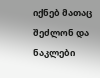იქნებ მათაც შეძლონ და ნაკლები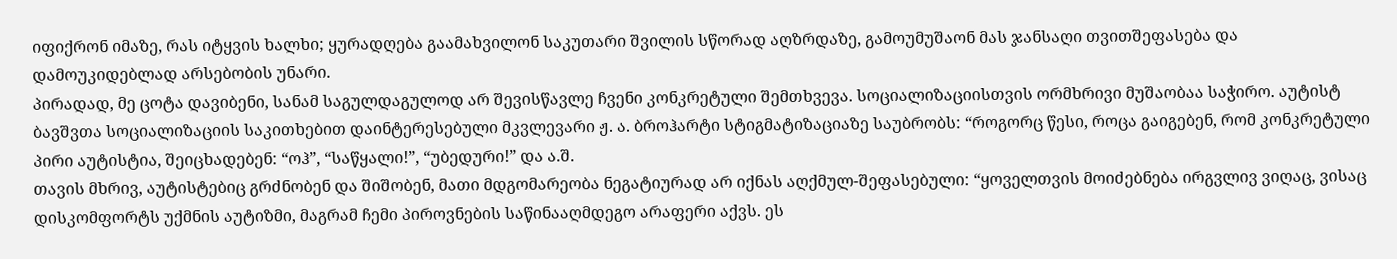იფიქრონ იმაზე, რას იტყვის ხალხი; ყურადღება გაამახვილონ საკუთარი შვილის სწორად აღზრდაზე, გამოუმუშაონ მას ჯანსაღი თვითშეფასება და დამოუკიდებლად არსებობის უნარი.
პირადად, მე ცოტა დავიბენი, სანამ საგულდაგულოდ არ შევისწავლე ჩვენი კონკრეტული შემთხვევა. სოციალიზაციისთვის ორმხრივი მუშაობაა საჭირო. აუტისტ ბავშვთა სოციალიზაციის საკითხებით დაინტერესებული მკვლევარი ჟ. ა. ბროჰარტი სტიგმატიზაციაზე საუბრობს: “როგორც წესი, როცა გაიგებენ, რომ კონკრეტული პირი აუტისტია, შეიცხადებენ: “ოჰ”, “საწყალი!”, “უბედური!” და ა.შ.
თავის მხრივ, აუტისტებიც გრძნობენ და შიშობენ, მათი მდგომარეობა ნეგატიურად არ იქნას აღქმულ-შეფასებული: “ყოველთვის მოიძებნება ირგვლივ ვიღაც, ვისაც დისკომფორტს უქმნის აუტიზმი, მაგრამ ჩემი პიროვნების საწინააღმდეგო არაფერი აქვს. ეს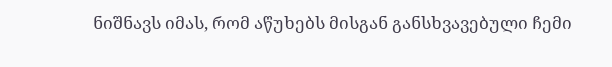ნიშნავს იმას, რომ აწუხებს მისგან განსხვავებული ჩემი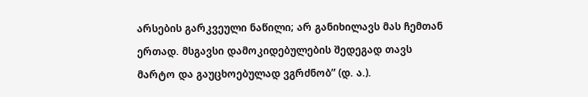არსების გარკვეული ნაწილი; არ განიხილავს მას ჩემთან ერთად. მსგავსი დამოკიდებულების შედეგად თავს მარტო და გაუცხოებულად ვგრძნობ” (დ. ა.).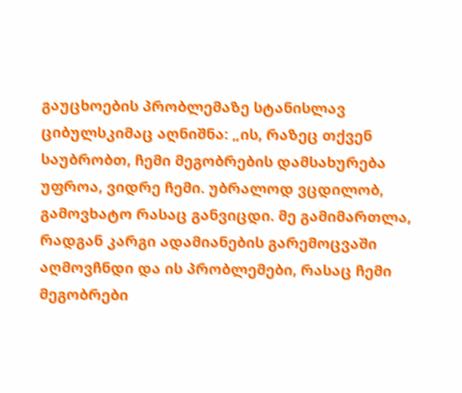გაუცხოების პრობლემაზე სტანისლავ ციბულსკიმაც აღნიშნა: „ის, რაზეც თქვენ საუბრობთ, ჩემი მეგობრების დამსახურება უფროა, ვიდრე ჩემი. უბრალოდ ვცდილობ, გამოვხატო რასაც განვიცდი. მე გამიმართლა, რადგან კარგი ადამიანების გარემოცვაში აღმოვჩნდი და ის პრობლემები, რასაც ჩემი მეგობრები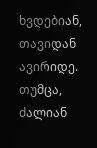ხვდებიან, თავიდან ავირიდე. თუმცა, ძალიან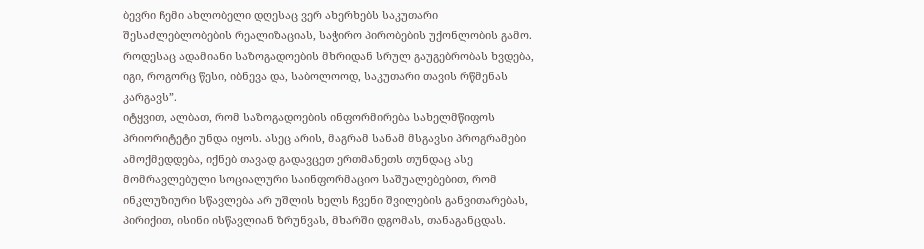ბევრი ჩემი ახლობელი დღესაც ვერ ახერხებს საკუთარი შესაძლებლობების რეალიზაციას, საჭირო პირობების უქონლობის გამო. როდესაც ადამიანი საზოგადოების მხრიდან სრულ გაუგებრობას ხვდება, იგი, როგორც წესი, იბნევა და, საბოლოოდ, საკუთარი თავის რწმენას კარგავს”.
იტყვით, ალბათ, რომ საზოგადოების ინფორმირება სახელმწიფოს პრიორიტეტი უნდა იყოს. ასეც არის, მაგრამ სანამ მსგავსი პროგრამები ამოქმედდება, იქნებ თავად გადავცეთ ერთმანეთს თუნდაც ასე მომრავლებული სოციალური საინფორმაციო საშუალებებით, რომ ინკლუზიური სწავლება არ უშლის ხელს ჩვენი შვილების განვითარებას, პირიქით, ისინი ისწავლიან ზრუნვას, მხარში დგომას, თანაგანცდას.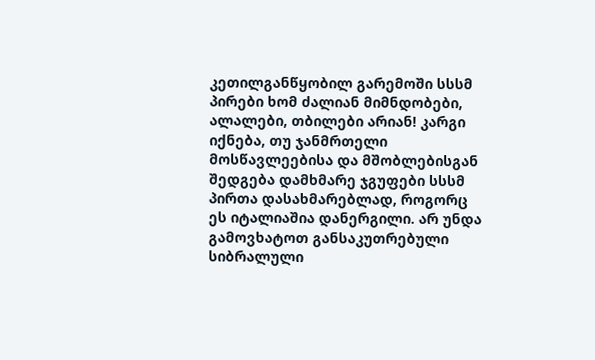კეთილგანწყობილ გარემოში სსსმ პირები ხომ ძალიან მიმნდობები, ალალები, თბილები არიან! კარგი იქნება, თუ ჯანმრთელი მოსწავლეებისა და მშობლებისგან შედგება დამხმარე ჯგუფები სსსმ პირთა დასახმარებლად, როგორც ეს იტალიაშია დანერგილი. არ უნდა გამოვხატოთ განსაკუთრებული სიბრალული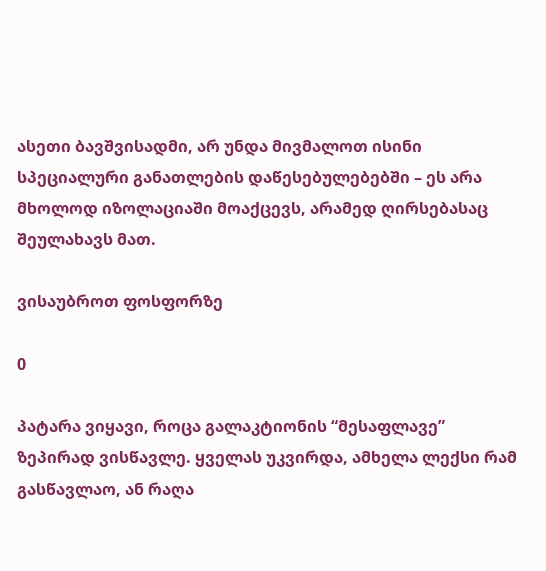ასეთი ბავშვისადმი, არ უნდა მივმალოთ ისინი სპეციალური განათლების დაწესებულებებში – ეს არა მხოლოდ იზოლაციაში მოაქცევს, არამედ ღირსებასაც შეულახავს მათ.

ვისაუბროთ ფოსფორზე

0

პატარა ვიყავი, როცა გალაკტიონის “მესაფლავე” ზეპირად ვისწავლე. ყველას უკვირდა, ამხელა ლექსი რამ გასწავლაო, ან რაღა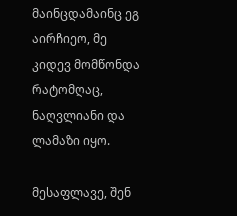მაინცდამაინც ეგ აირჩიეო, მე კიდევ მომწონდა რატომღაც, ნაღვლიანი და ლამაზი იყო.

მესაფლავე, შენ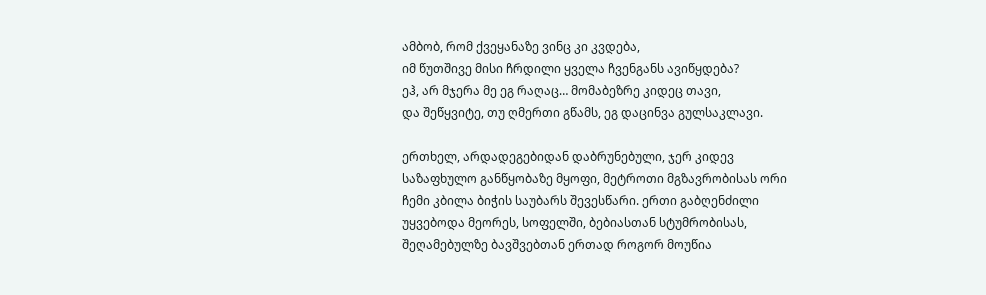ამბობ, რომ ქვეყანაზე ვინც კი კვდება,
იმ წუთშივე მისი ჩრდილი ყველა ჩვენგანს ავიწყდება?
ეჰ, არ მჯერა მე ეგ რაღაც… მომაბეზრე კიდეც თავი,
და შეწყვიტე, თუ ღმერთი გწამს, ეგ დაცინვა გულსაკლავი.

ერთხელ, არდადეგებიდან დაბრუნებული, ჯერ კიდევ საზაფხულო განწყობაზე მყოფი, მეტროთი მგზავრობისას ორი ჩემი კბილა ბიჭის საუბარს შევესწარი. ერთი გაბღენძილი უყვებოდა მეორეს, სოფელში, ბებიასთან სტუმრობისას, შეღამებულზე ბავშვებთან ერთად როგორ მოუწია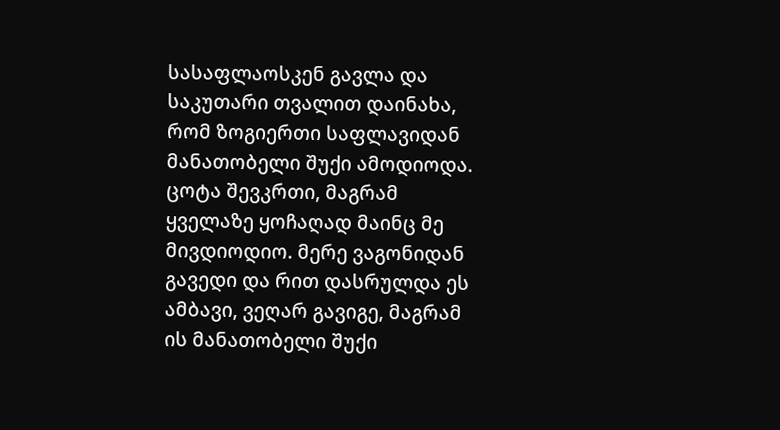სასაფლაოსკენ გავლა და საკუთარი თვალით დაინახა, რომ ზოგიერთი საფლავიდან მანათობელი შუქი ამოდიოდა. ცოტა შევკრთი, მაგრამ ყველაზე ყოჩაღად მაინც მე მივდიოდიო. მერე ვაგონიდან გავედი და რით დასრულდა ეს ამბავი, ვეღარ გავიგე, მაგრამ ის მანათობელი შუქი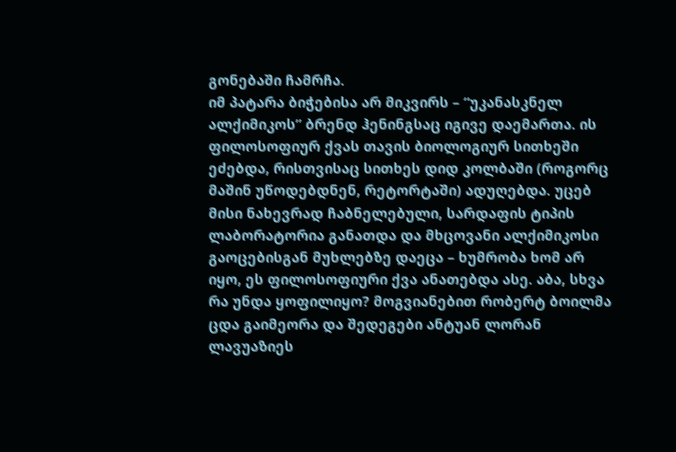გონებაში ჩამრჩა.
იმ პატარა ბიჭებისა არ მიკვირს – “უკანასკნელ ალქიმიკოს” ბრენდ ჰენინგსაც იგივე დაემართა. ის ფილოსოფიურ ქვას თავის ბიოლოგიურ სითხეში ეძებდა, რისთვისაც სითხეს დიდ კოლბაში (როგორც მაშინ უწოდებდნენ, რეტორტაში) ადუღებდა. უცებ მისი ნახევრად ჩაბნელებული, სარდაფის ტიპის ლაბორატორია განათდა და მხცოვანი ალქიმიკოსი გაოცებისგან მუხლებზე დაეცა – ხუმრობა ხომ არ იყო, ეს ფილოსოფიური ქვა ანათებდა ასე. აბა, სხვა რა უნდა ყოფილიყო? მოგვიანებით რობერტ ბოილმა ცდა გაიმეორა და შედეგები ანტუან ლორან ლავუაზიეს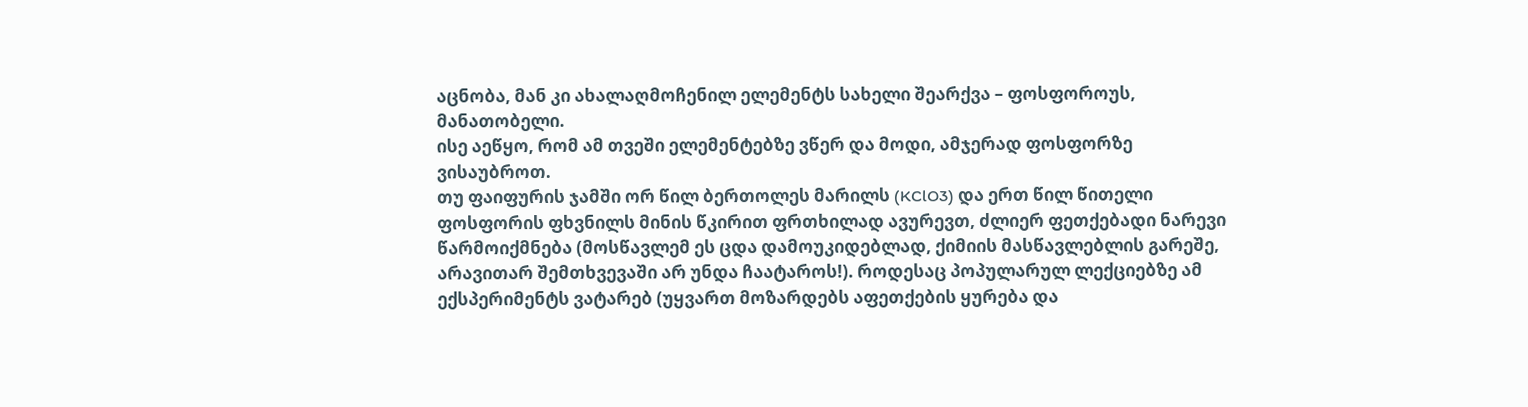აცნობა, მან კი ახალაღმოჩენილ ელემენტს სახელი შეარქვა – ფოსფოროუს, მანათობელი.
ისე აეწყო, რომ ამ თვეში ელემენტებზე ვწერ და მოდი, ამჯერად ფოსფორზე ვისაუბროთ.
თუ ფაიფურის ჯამში ორ წილ ბერთოლეს მარილს (KClO3) და ერთ წილ წითელი ფოსფორის ფხვნილს მინის წკირით ფრთხილად ავურევთ, ძლიერ ფეთქებადი ნარევი წარმოიქმნება (მოსწავლემ ეს ცდა დამოუკიდებლად, ქიმიის მასწავლებლის გარეშე, არავითარ შემთხვევაში არ უნდა ჩაატაროს!). როდესაც პოპულარულ ლექციებზე ამ ექსპერიმენტს ვატარებ (უყვართ მოზარდებს აფეთქების ყურება და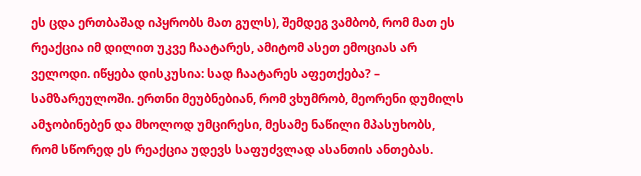ეს ცდა ერთბაშად იპყრობს მათ გულს), შემდეგ ვამბობ, რომ მათ ეს რეაქცია იმ დილით უკვე ჩაატარეს, ამიტომ ასეთ ემოციას არ ველოდი. იწყება დისკუსია: სად ჩაატარეს აფეთქება? – სამზარეულოში. ერთნი მეუბნებიან, რომ ვხუმრობ, მეორენი დუმილს ამჯობინებენ და მხოლოდ უმცირესი, მესამე ნაწილი მპასუხობს, რომ სწორედ ეს რეაქცია უდევს საფუძვლად ასანთის ანთებას.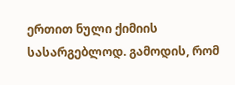ერთით ნული ქიმიის სასარგებლოდ. გამოდის, რომ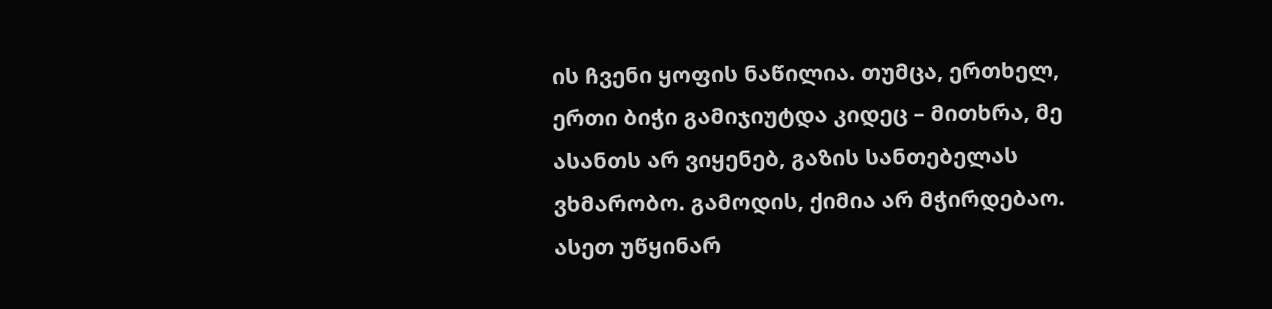ის ჩვენი ყოფის ნაწილია. თუმცა, ერთხელ, ერთი ბიჭი გამიჯიუტდა კიდეც – მითხრა, მე ასანთს არ ვიყენებ, გაზის სანთებელას ვხმარობო. გამოდის, ქიმია არ მჭირდებაო. ასეთ უწყინარ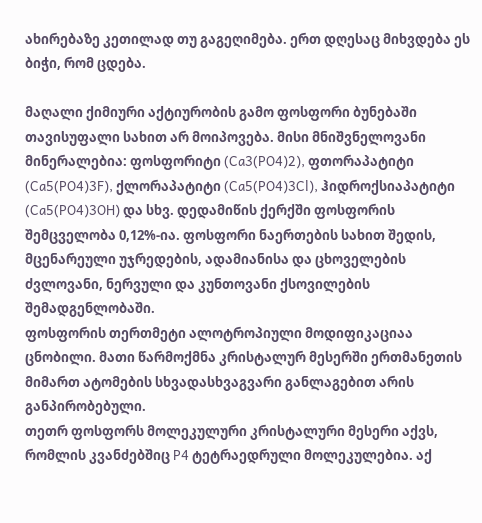ახირებაზე კეთილად თუ გაგეღიმება. ერთ დღესაც მიხვდება ეს ბიჭი, რომ ცდება.

მაღალი ქიმიური აქტიურობის გამო ფოსფორი ბუნებაში თავისუფალი სახით არ მოიპოვება. მისი მნიშვნელოვანი მინერალებია: ფოსფორიტი (Ca3(PO4)2), ფთორაპატიტი (Ca5(PO4)3F), ქლორაპატიტი (Ca5(PO4)3Cl), ჰიდროქსიაპატიტი (Ca5(PO4)3OH) და სხვ. დედამიწის ქერქში ფოსფორის შემცველობა 0,12%-ია. ფოსფორი ნაერთების სახით შედის, მცენარეული უჯრედების, ადამიანისა და ცხოველების ძვლოვანი, ნერვული და კუნთოვანი ქსოვილების შემადგენლობაში.
ფოსფორის თერთმეტი ალოტროპიული მოდიფიკაციაა ცნობილი. მათი წარმოქმნა კრისტალურ მესერში ერთმანეთის მიმართ ატომების სხვადასხვაგვარი განლაგებით არის განპირობებული.
თეთრ ფოსფორს მოლეკულური კრისტალური მესერი აქვს, რომლის კვანძებშიც P4 ტეტრაედრული მოლეკულებია. აქ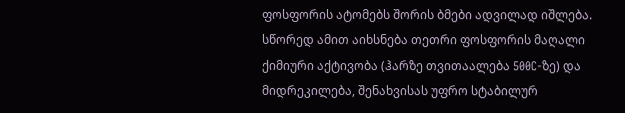ფოსფორის ატომებს შორის ბმები ადვილად იშლება. სწორედ ამით აიხსნება თეთრი ფოსფორის მაღალი ქიმიური აქტივობა (ჰარზე თვითაალება 500C-ზე) და მიდრეკილება, შენახვისას უფრო სტაბილურ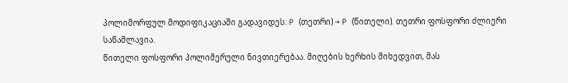პოლიმორფულ მოდიფიკაციაში გადავიდეს: P (თეთრი) → P (წითელი). თეთრი ფოსფორი ძლიერი საწამლავია.
წითელი ფოსფორი პოლიმერული ნივთიერებაა. მიღების ხერხის მიხედვით, მას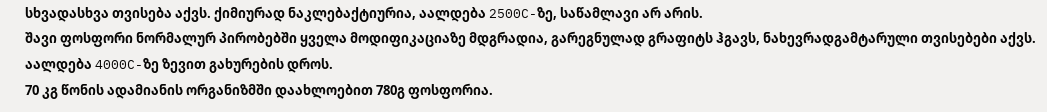სხვადასხვა თვისება აქვს. ქიმიურად ნაკლებაქტიურია, აალდება 2500C-ზე, საწამლავი არ არის.
შავი ფოსფორი ნორმალურ პირობებში ყველა მოდიფიკაციაზე მდგრადია, გარეგნულად გრაფიტს ჰგავს, ნახევრადგამტარული თვისებები აქვს. აალდება 4000C-ზე ზევით გახურების დროს.
70 კგ წონის ადამიანის ორგანიზმში დაახლოებით 780გ ფოსფორია.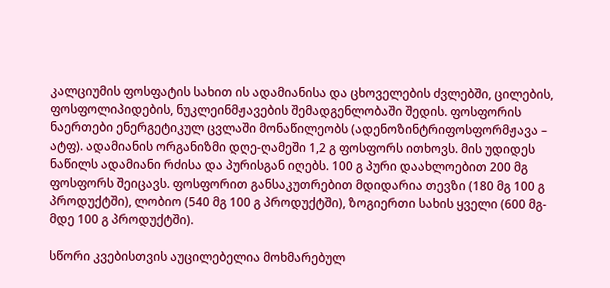კალციუმის ფოსფატის სახით ის ადამიანისა და ცხოველების ძვლებში, ცილების, ფოსფოლიპიდების, ნუკლეინმჟავების შემადგენლობაში შედის. ფოსფორის ნაერთები ენერგეტიკულ ცვლაში მონაწილეობს (ადენოზინტრიფოსფორმჟავა – ატფ). ადამიანის ორგანიზმი დღე-ღამეში 1,2 გ ფოსფორს ითხოვს. მის უდიდეს ნაწილს ადამიანი რძისა და პურისგან იღებს. 100 გ პური დაახლოებით 200 მგ ფოსფორს შეიცავს. ფოსფორით განსაკუთრებით მდიდარია თევზი (180 მგ 100 გ პროდუქტში), ლობიო (540 მგ 100 გ პროდუქტში), ზოგიერთი სახის ყველი (600 მგ-მდე 100 გ პროდუქტში).

სწორი კვებისთვის აუცილებელია მოხმარებულ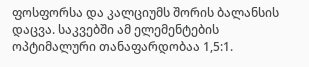ფოსფორსა და კალციუმს შორის ბალანსის დაცვა. საკვებში ამ ელემენტების ოპტიმალური თანაფარდობაა 1,5:1.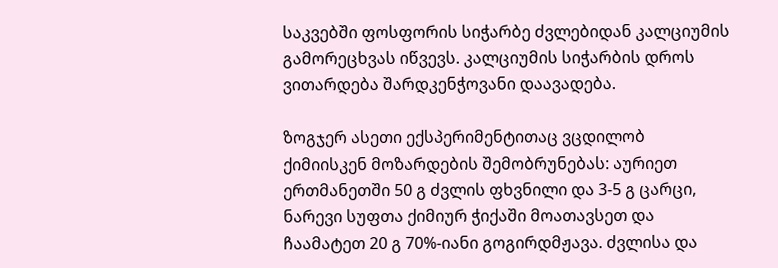საკვებში ფოსფორის სიჭარბე ძვლებიდან კალციუმის გამორეცხვას იწვევს. კალციუმის სიჭარბის დროს ვითარდება შარდკენჭოვანი დაავადება.

ზოგჯერ ასეთი ექსპერიმენტითაც ვცდილობ ქიმიისკენ მოზარდების შემობრუნებას: აურიეთ ერთმანეთში 50 გ ძვლის ფხვნილი და 3-5 გ ცარცი, ნარევი სუფთა ქიმიურ ჭიქაში მოათავსეთ და ჩაამატეთ 20 გ 70%-იანი გოგირდმჟავა. ძვლისა და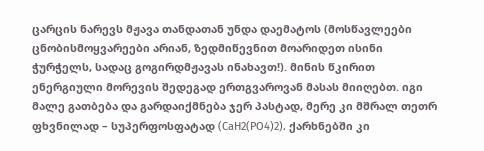ცარცის ნარევს მჟავა თანდათან უნდა დაემატოს (მოსწავლეები ცნობისმოყვარეები არიან, ზედმიწევნით მოარიდეთ ისინი ჭურჭელს, სადაც გოგირდმჟავას ინახავთ!). მინის წკირით ენერგიული მორევის შედეგად ერთგვაროვან მასას მიიღებთ. იგი მალე გათბება და გარდაიქმნება ჯერ პასტად, მერე კი მშრალ თეთრ ფხვნილად – სუპერფოსფატად (CaH2(PO4)2). ქარხნებში კი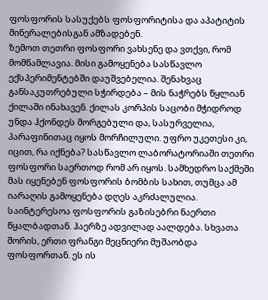ფოსფორის სასუქებს ფოსფორიტისა და აპატიტის მინერალებისგან ამზადებენ.
ზემოთ თეთრი ფოსფორი ვახსენე და ვთქვი, რომ მომწამლავია. მისი გამოყენება სასწავლო ექსპერიმენტებში დაუშვებელია. შენახვაც განსაკუთრებული სჭირდება – მის ნაჭრებს წყლიან ქილაში ინახავენ. ქილას კორპის საცობი მჭიდროდ უნდა ჰქონდეს მორგებული და, სასურველია, პარაფინითაც იყოს მორჩილული. უფრო უკეთესი კი, იცით, რა იქნება? სასწავლო ლაბორატორიაში თეთრი ფოსფორი საერთოდ რომ არ იყოს. სამხედრო საქმეში მას იყენებენ ფოსფორის ბომბის სახით, თუმცა ამ იარაღის გამოყენება დღეს აკრძალულია.
საინტერესოა ფოსფორის გაზისებრი ნაერთი წყალბადთან. ჰაერზე ადვილად აალდება. სხვათა შორის, ერთი ფრანგი მეცნიერი მუშაობდა ფოსფორთან. ეს ის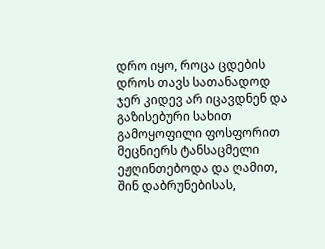დრო იყო, როცა ცდების დროს თავს სათანადოდ ჯერ კიდევ არ იცავდნენ და გაზისებური სახით გამოყოფილი ფოსფორით მეცნიერს ტანსაცმელი ეჟღინთებოდა და ღამით, შინ დაბრუნებისას,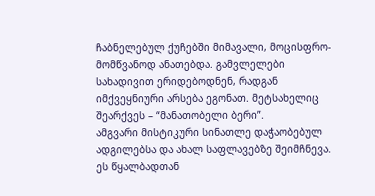ჩაბნელებულ ქუჩებში მიმავალი, მოცისფრო-მომწვანოდ ანათებდა. გამვლელები სახადივით ერიდებოდნენ, რადგან იმქვეყნიური არსება ეგონათ. მეტსახელიც შეარქვეს – “მანათობელი ბერი”.
ამგვარი მისტიკური სინათლე დაჭაობებულ ადგილებსა და ახალ საფლავებზე შეიმჩნევა. ეს წყალბადთან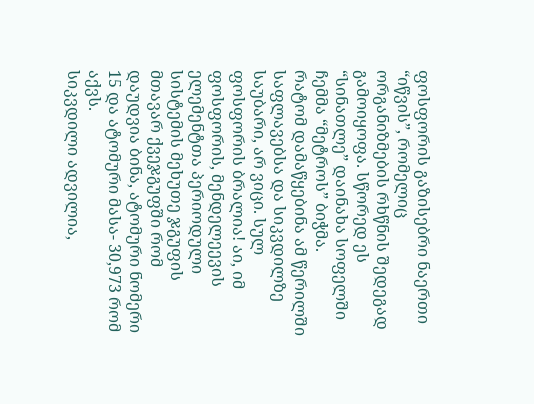ფოსფორის გაზისებრი ნაერთი “იწვის”, რომელიც ორგანიზმების რხწნის შედეგად გამოიყოფა. სწორედ ეს “სინათლე” დაინახა სოფელში ჩემმა “მეტროს” ბიჭმა.
რატომ დამაწყებინა ამ წერილში საფლავებსა და სიკვდილზე საუბარი, არ ვიცი. სულ ფოსფორის ბრალია! აი, იმ ფოსფორის, მენდელეევის ელემენტთა პერიოდული სისტემის მეხუთე ჯგუფის მთავარ ქვეჯგუფში რომ დაუდვია ბინა, ატომური ნომერი 15 და ატომური მასა- 30,973 რომ აქვს.
სიკვდილი ადვილია,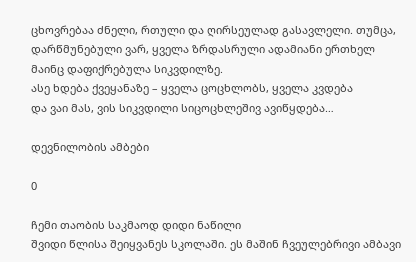ცხოვრებაა ძნელი, რთული და ღირსეულად გასავლელი. თუმცა, დარწმუნებული ვარ, ყველა ზრდასრული ადამიანი ერთხელ მაინც დაფიქრებულა სიკვდილზე.
ასე ხდება ქვეყანაზე – ყველა ცოცხლობს, ყველა კვდება
და ვაი მას, ვის სიკვდილი სიცოცხლეშივ ავიწყდება…

დევნილობის ამბები

0

ჩემი თაობის საკმაოდ დიდი ნაწილი
შვიდი წლისა შეიყვანეს სკოლაში. ეს მაშინ ჩვეულებრივი ამბავი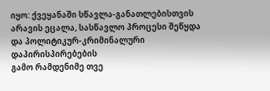იყო: ქვეყანაში სწავლა-განათლებისთვის
არავის ეცალა, სასწავლო პროცესი შეწყდა და პოლიტიკურ-კრიმინალური დაპირისპირებების
გამო რამდენიმე თვე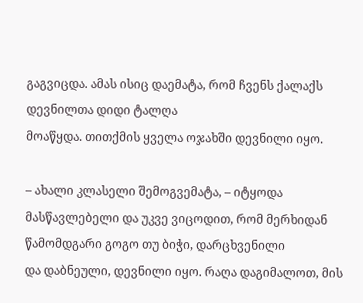გაგვიცდა. ამას ისიც დაემატა, რომ ჩვენს ქალაქს დევნილთა დიდი ტალღა
მოაწყდა. თითქმის ყველა ოჯახში დევნილი იყო.

– ახალი კლასელი შემოგვემატა, – იტყოდა
მასწავლებელი და უკვე ვიცოდით, რომ მერხიდან წამომდგარი გოგო თუ ბიჭი, დარცხვენილი
და დაბნეული, დევნილი იყო. რაღა დაგიმალოთ, მის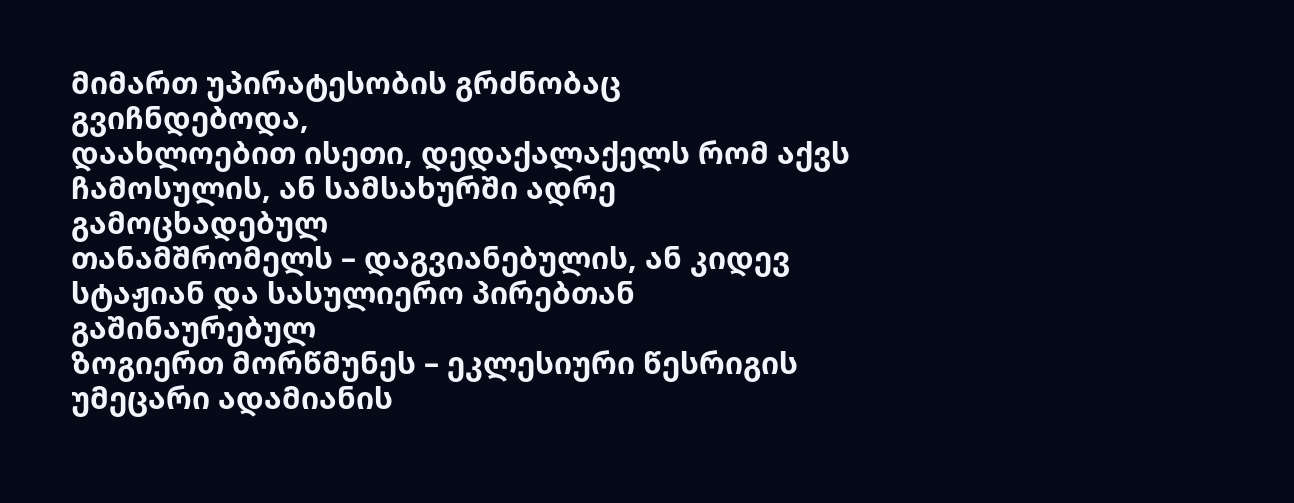მიმართ უპირატესობის გრძნობაც გვიჩნდებოდა,
დაახლოებით ისეთი, დედაქალაქელს რომ აქვს ჩამოსულის, ან სამსახურში ადრე გამოცხადებულ
თანამშრომელს – დაგვიანებულის, ან კიდევ სტაჟიან და სასულიერო პირებთან გაშინაურებულ
ზოგიერთ მორწმუნეს – ეკლესიური წესრიგის უმეცარი ადამიანის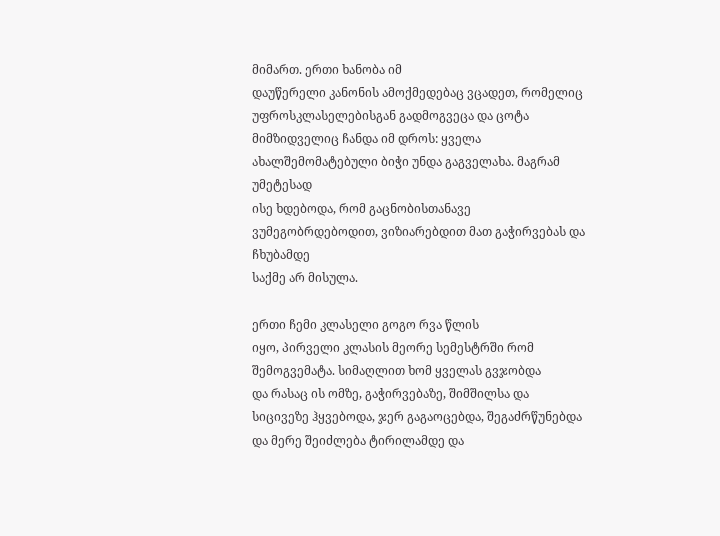მიმართ. ერთი ხანობა იმ
დაუწერელი კანონის ამოქმედებაც ვცადეთ, რომელიც უფროსკლასელებისგან გადმოგვეცა და ცოტა
მიმზიდველიც ჩანდა იმ დროს: ყველა ახალშემომატებული ბიჭი უნდა გაგველახა. მაგრამ უმეტესად
ისე ხდებოდა, რომ გაცნობისთანავე ვუმეგობრდებოდით, ვიზიარებდით მათ გაჭირვებას და ჩხუბამდე
საქმე არ მისულა.

ერთი ჩემი კლასელი გოგო რვა წლის
იყო, პირველი კლასის მეორე სემესტრში რომ შემოგვემატა. სიმაღლით ხომ ყველას გვჯობდა
და რასაც ის ომზე, გაჭირვებაზე, შიმშილსა და სიცივეზე ჰყვებოდა, ჯერ გაგაოცებდა, შეგაძრწუნებდა
და მერე შეიძლება ტირილამდე და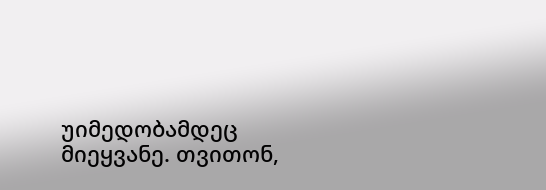უიმედობამდეც მიეყვანე. თვითონ,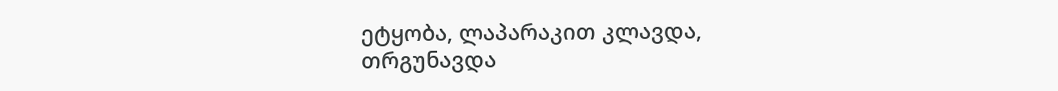ეტყობა, ლაპარაკით კლავდა,
თრგუნავდა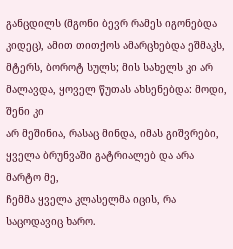განცდილს (მგონი ბევრ რამეს იგონებდა კიდეც), ამით თითქოს ამარცხებდა ეშმაკს,
მტერს, ბოროტ სულს; მის სახელს კი არ მალავდა, ყოველ წუთას ახსენებდა: მოდი, შენი კი
არ მეშინია, რასაც მინდა, იმას გიშვრები, ყველა ბრუნვაში გატრიალებ და არა მარტო მე,
ჩემმა ყველა კლასელმა იცის, რა საცოდავიც ხარო.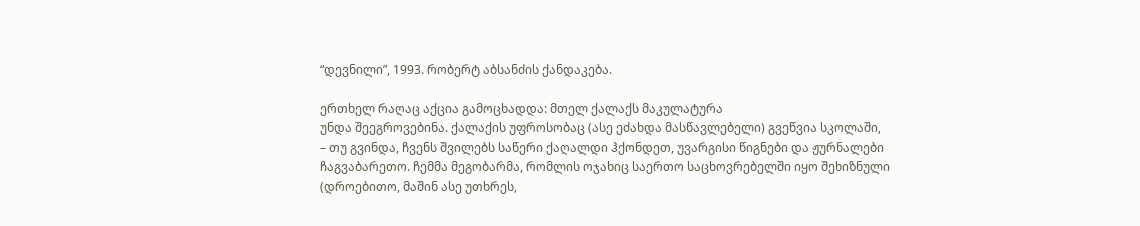“დევნილი”, 1993. რობერტ აბსანძის ქანდაკება.

ერთხელ რაღაც აქცია გამოცხადდა: მთელ ქალაქს მაკულატურა
უნდა შეეგროვებინა. ქალაქის უფროსობაც (ასე ეძახდა მასწავლებელი) გვეწვია სკოლაში,
– თუ გვინდა, ჩვენს შვილებს საწერი ქაღალდი ჰქონდეთ, უვარგისი წიგნები და ჟურნალები
ჩაგვაბარეთო. ჩემმა მეგობარმა, რომლის ოჯახიც საერთო საცხოვრებელში იყო შეხიზნული
(დროებითო, მაშინ ასე უთხრეს,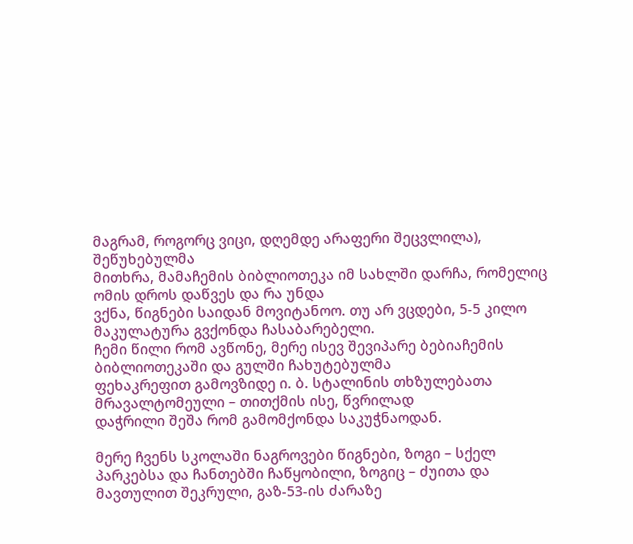მაგრამ, როგორც ვიცი, დღემდე არაფერი შეცვლილა), შეწუხებულმა
მითხრა, მამაჩემის ბიბლიოთეკა იმ სახლში დარჩა, რომელიც ომის დროს დაწვეს და რა უნდა
ვქნა, წიგნები საიდან მოვიტანოო. თუ არ ვცდები, 5-5 კილო მაკულატურა გვქონდა ჩასაბარებელი.
ჩემი წილი რომ ავწონე, მერე ისევ შევიპარე ბებიაჩემის ბიბლიოთეკაში და გულში ჩახუტებულმა
ფეხაკრეფით გამოვზიდე ი. ბ. სტალინის თხზულებათა მრავალტომეული – თითქმის ისე, წვრილად
დაჭრილი შეშა რომ გამომქონდა საკუჭნაოდან.

მერე ჩვენს სკოლაში ნაგროვები წიგნები, ზოგი – სქელ
პარკებსა და ჩანთებში ჩაწყობილი, ზოგიც – ძუითა და მავთულით შეკრული, გაზ-53-ის ძარაზე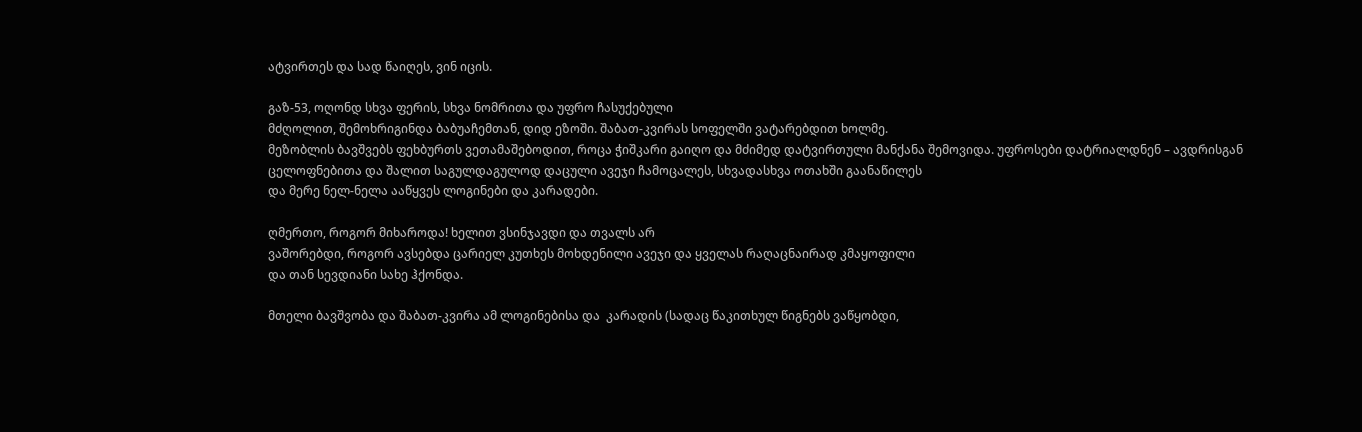ატვირთეს და სად წაიღეს, ვინ იცის.

გაზ-53, ოღონდ სხვა ფერის, სხვა ნომრითა და უფრო ჩასუქებული
მძღოლით, შემოხრიგინდა ბაბუაჩემთან, დიდ ეზოში. შაბათ-კვირას სოფელში ვატარებდით ხოლმე.
მეზობლის ბავშვებს ფეხბურთს ვეთამაშებოდით, როცა ჭიშკარი გაიღო და მძიმედ დატვირთული მანქანა შემოვიდა. უფროსები დატრიალდნენ – ავდრისგან
ცელოფნებითა და შალით საგულდაგულოდ დაცული ავეჯი ჩამოცალეს, სხვადასხვა ოთახში გაანაწილეს
და მერე ნელ-ნელა ააწყვეს ლოგინები და კარადები.

ღმერთო, როგორ მიხაროდა! ხელით ვსინჯავდი და თვალს არ
ვაშორებდი, როგორ ავსებდა ცარიელ კუთხეს მოხდენილი ავეჯი და ყველას რაღაცნაირად კმაყოფილი
და თან სევდიანი სახე ჰქონდა.

მთელი ბავშვობა და შაბათ-კვირა ამ ლოგინებისა და  კარადის (სადაც წაკითხულ წიგნებს ვაწყობდი,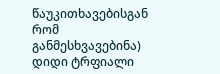წაუკითხავებისგან
რომ განმესხვავებინა) დიდი ტრფიალი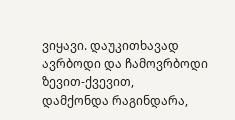ვიყავი. დაუკითხავად ავრბოდი და ჩამოვრბოდი ზევით-ქვევით,
დამქონდა რაგინდარა,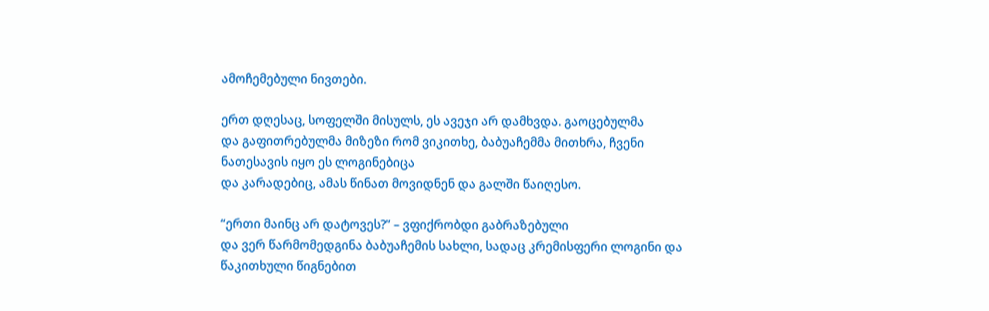ამოჩემებული ნივთები.

ერთ დღესაც, სოფელში მისულს, ეს ავეჯი არ დამხვდა. გაოცებულმა
და გაფითრებულმა მიზეზი რომ ვიკითხე, ბაბუაჩემმა მითხრა, ჩვენი ნათესავის იყო ეს ლოგინებიცა
და კარადებიც, ამას წინათ მოვიდნენ და გალში წაიღესო.

“ერთი მაინც არ დატოვეს?” – ვფიქრობდი გაბრაზებული
და ვერ წარმომედგინა ბაბუაჩემის სახლი, სადაც კრემისფერი ლოგინი და წაკითხული წიგნებით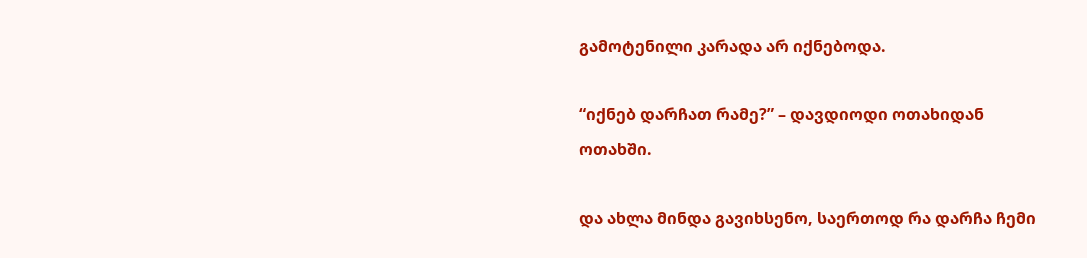გამოტენილი კარადა არ იქნებოდა.

“იქნებ დარჩათ რამე?” – დავდიოდი ოთახიდან
ოთახში.

და ახლა მინდა გავიხსენო, საერთოდ რა დარჩა ჩემი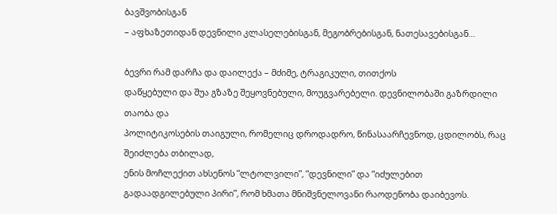ბავშვობისგან
– აფხაზეთიდან დევნილი კლასელებისგან, მეგობრებისგან, ნათესავებისგან…

ბევრი რამ დარჩა და დაილექა – მძიმე, ტრაგიკული, თითქოს
დაწყებული და შუა გზაზე შეყოვნებული, მოუგვარებელი. დევნილობაში გაზრდილი თაობა და
პოლიტიკოსების თაიგული, რომელიც დროდადრო, წინასაარჩევნოდ, ცდილობს, რაც შეიძლება თბილად,
ენის მოჩლექით ახსენოს “ლტოლვილი”, “დევნილი” და “იძულებით
გადაადგილებული პირი”, რომ ხმათა მნიშვნელოვანი რაოდენობა დაიბევოს.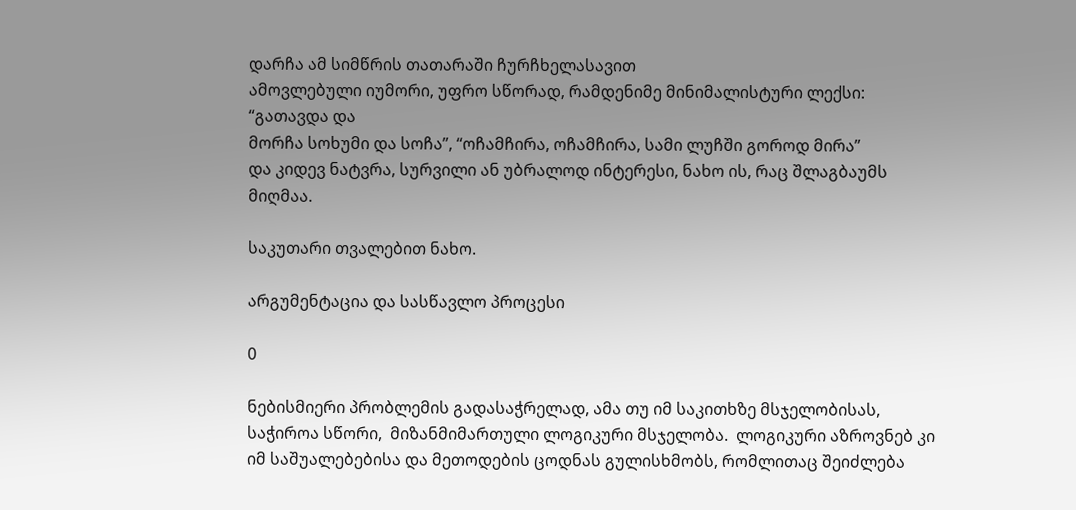დარჩა ამ სიმწრის თათარაში ჩურჩხელასავით
ამოვლებული იუმორი, უფრო სწორად, რამდენიმე მინიმალისტური ლექსი: “გათავდა და
მორჩა სოხუმი და სოჩა”, “ოჩამჩირა, ოჩამჩირა, სამი ლუჩში გოროდ მირა”
და კიდევ ნატვრა, სურვილი ან უბრალოდ ინტერესი, ნახო ის, რაც შლაგბაუმს მიღმაა.

საკუთარი თვალებით ნახო.

არგუმენტაცია და სასწავლო პროცესი

0

ნებისმიერი პრობლემის გადასაჭრელად, ამა თუ იმ საკითხზე მსჯელობისას, საჭიროა სწორი,  მიზანმიმართული ლოგიკური მსჯელობა.  ლოგიკური აზროვნებ კი იმ საშუალებებისა და მეთოდების ცოდნას გულისხმობს, რომლითაც შეიძლება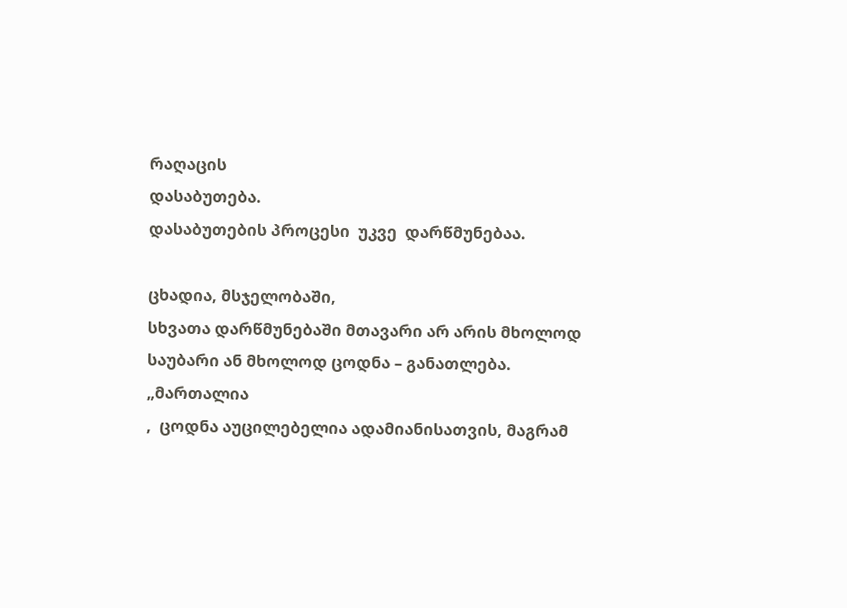რაღაცის
დასაბუთება.
დასაბუთების პროცესი  უკვე  დარწმუნებაა.

ცხადია, მსჯელობაში,
სხვათა დარწმუნებაში მთავარი არ არის მხოლოდ საუბარი ან მხოლოდ ცოდნა – განათლება.
„მართალია
,  ცოდნა აუცილებელია ადამიანისათვის, მაგრამ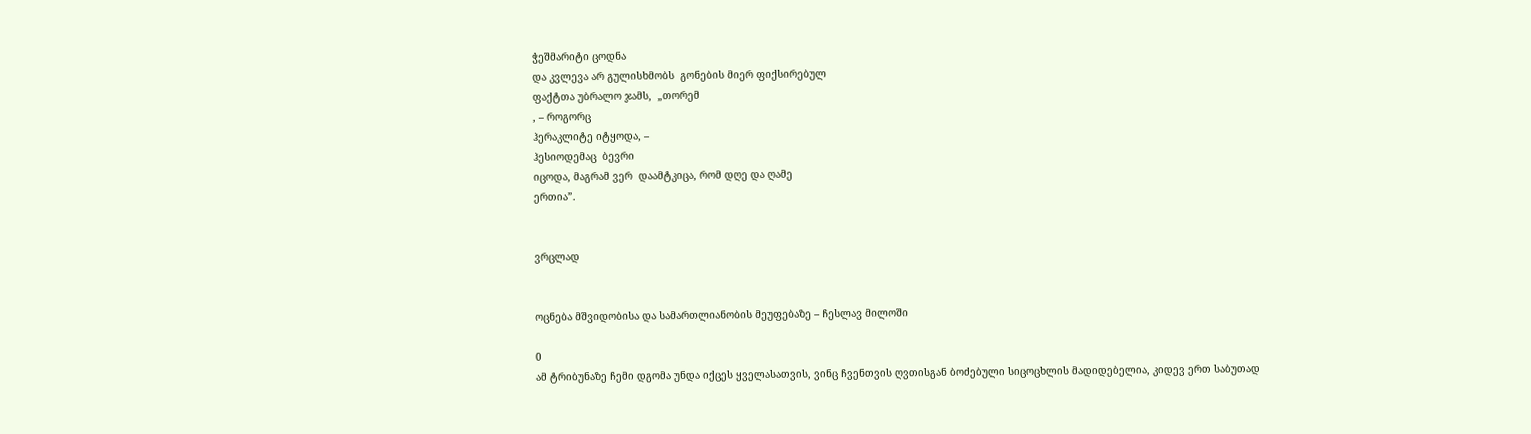ჭეშმარიტი ცოდნა
და კვლევა არ გულისხმობს  გონების მიერ ფიქსირებულ
ფაქტთა უბრალო ჯამს,  „თორემ
, – როგორც
ჰერაკლიტე იტყოდა, –
ჰესიოდემაც  ბევრი
იცოდა, მაგრამ ვერ  დაამტკიცა, რომ დღე და ღამე
ერთია”.


ვრცლად


ოცნება მშვიდობისა და სამართლიანობის მეუფებაზე – ჩესლავ მილოში

0
ამ ტრიბუნაზე ჩემი დგომა უნდა იქცეს ყველასათვის, ვინც ჩვენთვის ღვთისგან ბოძებული სიცოცხლის მადიდებელია, კიდევ ერთ საბუთად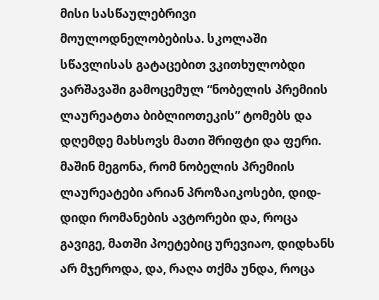მისი სასწაულებრივი მოულოდნელობებისა. სკოლაში სწავლისას გატაცებით ვკითხულობდი ვარშავაში გამოცემულ “ნობელის პრემიის ლაურეატთა ბიბლიოთეკის” ტომებს და დღემდე მახსოვს მათი შრიფტი და ფერი. მაშინ მეგონა, რომ ნობელის პრემიის ლაურეატები არიან პროზაიკოსები, დიდ-დიდი რომანების ავტორები და, როცა გავიგე, მათში პოეტებიც ურევიაო, დიდხანს არ მჯეროდა, და, რაღა თქმა უნდა, როცა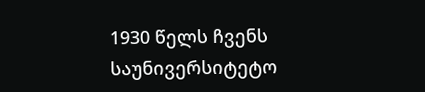1930 წელს ჩვენს საუნივერსიტეტო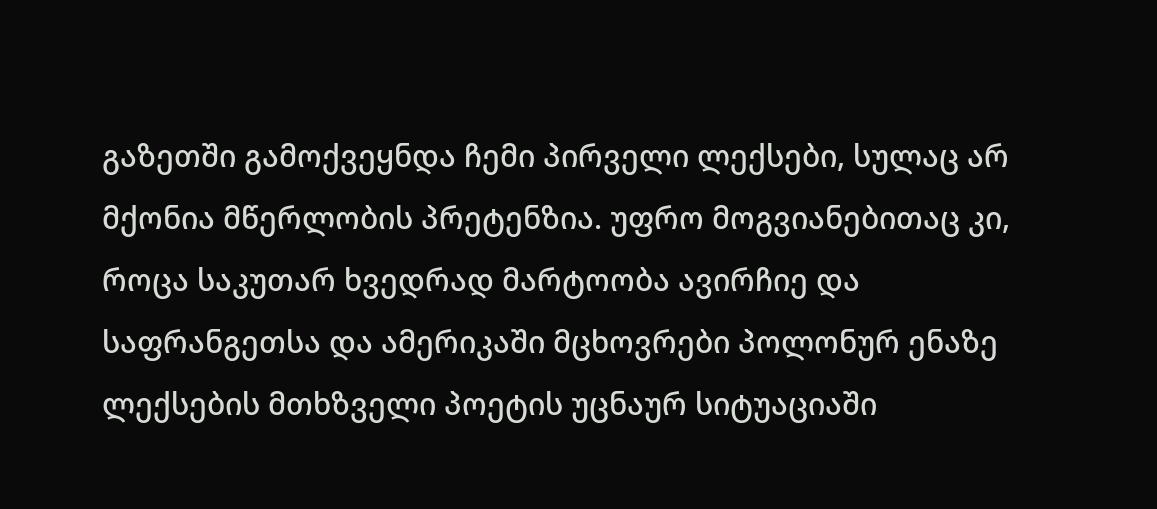გაზეთში გამოქვეყნდა ჩემი პირველი ლექსები, სულაც არ მქონია მწერლობის პრეტენზია. უფრო მოგვიანებითაც კი, როცა საკუთარ ხვედრად მარტოობა ავირჩიე და საფრანგეთსა და ამერიკაში მცხოვრები პოლონურ ენაზე ლექსების მთხზველი პოეტის უცნაურ სიტუაციაში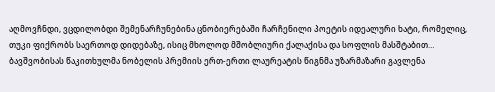აღმოვჩნდი, ვცდილობდი შემენარჩუნებინა ცნობიერებაში ჩარჩენილი პოეტის იდეალური ხატი, რომელიც, თუკი ფიქრობს საერთოდ დიდებაზე, ისიც მხოლოდ მშობლიური ქალაქისა და სოფლის მასშტაბით…
ბავშვობისას წაკითხულმა ნობელის პრემიის ერთ-ერთი ლაურეატის წიგნმა უზარმაზარი გავლენა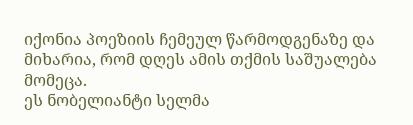იქონია პოეზიის ჩემეულ წარმოდგენაზე და მიხარია, რომ დღეს ამის თქმის საშუალება მომეცა.
ეს ნობელიანტი სელმა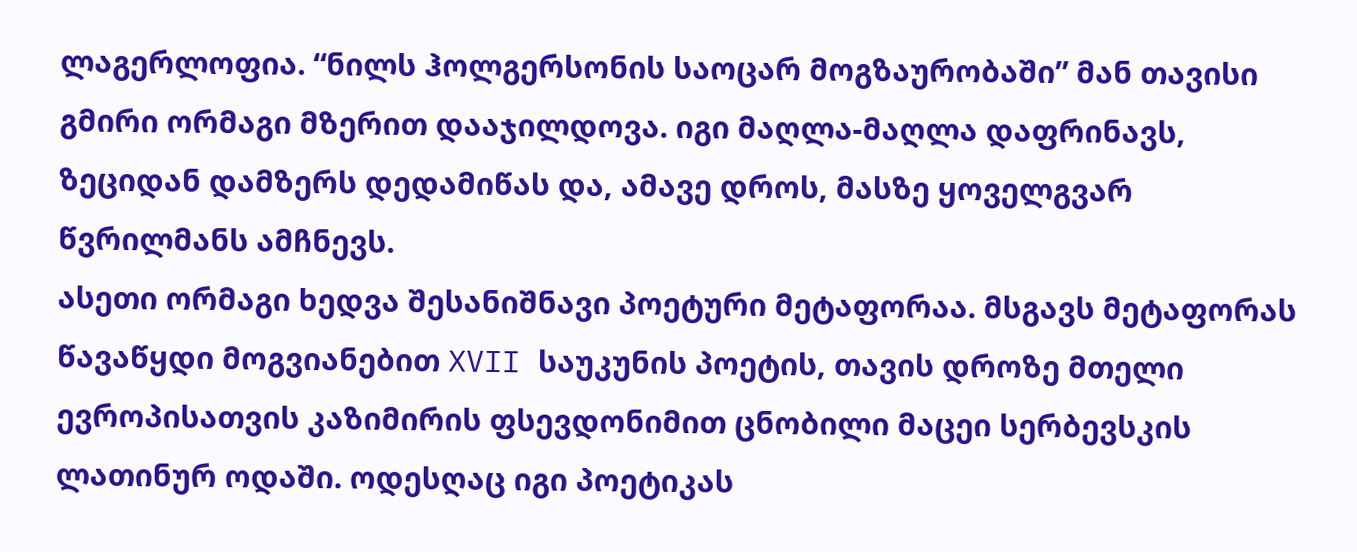ლაგერლოფია. “ნილს ჰოლგერსონის საოცარ მოგზაურობაში” მან თავისი გმირი ორმაგი მზერით დააჯილდოვა. იგი მაღლა-მაღლა დაფრინავს, ზეციდან დამზერს დედამიწას და, ამავე დროს, მასზე ყოველგვარ წვრილმანს ამჩნევს.
ასეთი ორმაგი ხედვა შესანიშნავი პოეტური მეტაფორაა. მსგავს მეტაფორას წავაწყდი მოგვიანებით XVII საუკუნის პოეტის, თავის დროზე მთელი ევროპისათვის კაზიმირის ფსევდონიმით ცნობილი მაცეი სერბევსკის ლათინურ ოდაში. ოდესღაც იგი პოეტიკას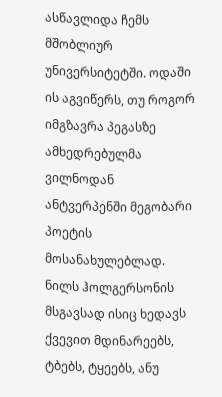ასწავლიდა ჩემს მშობლიურ უნივერსიტეტში. ოდაში ის აგვიწერს, თუ როგორ იმგზავრა პეგასზე ამხედრებულმა ვილნოდან ანტვერპენში მეგობარი პოეტის მოსანახულებლად. ნილს ჰოლგერსონის მსგავსად ისიც ხედავს ქვევით მდინარეებს, ტბებს, ტყეებს, ანუ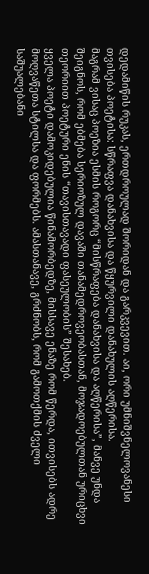დედამიწის რუკას, ერთდროულად შორიდან და გარკვევით. აი, ორი უმნიშვნელოვანესი თვისება პოეტისა: სწრაფვა დანახვისა და წყურვილი დანახულის აღწერისა.
მაგრამ ვისაც პოეზია ესმის როგორც “მისწრაფება დანახვისა და აღწერისა”, მანვე უნდა შეიგნოს, რომ ებმება სერიოზულ დავაში თანამედროვეობასთან, მოჯადოებულთან ურიცხვი თეორიით პოეტური ენის “თავისთავადი ფასეულობის” შესახებ.
ყველა პოეტი დამოკიდებულია წინამორბედზე, მისსავე ენაზე რომ წერდა, ითვისებს ადრე მოღვაწეთა სტილსა და ფორმებს. ამასთანავე, გრძნობს, რომ გამოთქმის ძველი საშუალებანი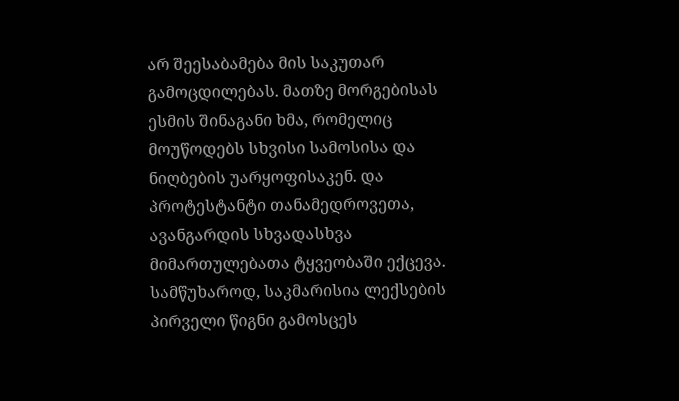არ შეესაბამება მის საკუთარ გამოცდილებას. მათზე მორგებისას ესმის შინაგანი ხმა, რომელიც მოუწოდებს სხვისი სამოსისა და ნიღბების უარყოფისაკენ. და პროტესტანტი თანამედროვეთა, ავანგარდის სხვადასხვა მიმართულებათა ტყვეობაში ექცევა.
სამწუხაროდ, საკმარისია ლექსების პირველი წიგნი გამოსცეს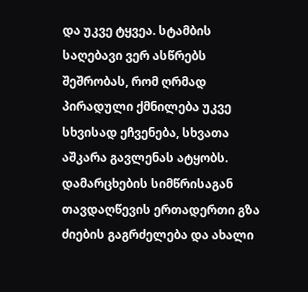და უკვე ტყვეა. სტამბის საღებავი ვერ ასწრებს შეშრობას, რომ ღრმად პირადული ქმნილება უკვე სხვისად ეჩვენება, სხვათა აშკარა გავლენას ატყობს. დამარცხების სიმწრისაგან თავდაღწევის ერთადერთი გზა ძიების გაგრძელება და ახალი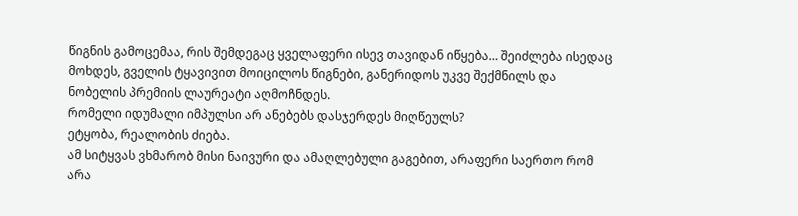წიგნის გამოცემაა, რის შემდეგაც ყველაფერი ისევ თავიდან იწყება… შეიძლება ისედაც მოხდეს, გველის ტყავივით მოიცილოს წიგნები, განერიდოს უკვე შექმნილს და ნობელის პრემიის ლაურეატი აღმოჩნდეს.
რომელი იდუმალი იმპულსი არ ანებებს დასჯერდეს მიღწეულს?
ეტყობა, რეალობის ძიება.
ამ სიტყვას ვხმარობ მისი ნაივური და ამაღლებული გაგებით, არაფერი საერთო რომ არა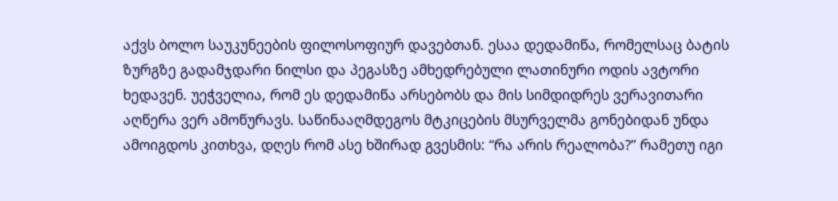აქვს ბოლო საუკუნეების ფილოსოფიურ დავებთან. ესაა დედამიწა, რომელსაც ბატის ზურგზე გადამჯდარი ნილსი და პეგასზე ამხედრებული ლათინური ოდის ავტორი ხედავენ. უეჭველია, რომ ეს დედამიწა არსებობს და მის სიმდიდრეს ვერავითარი აღწერა ვერ ამოწურავს. საწინააღმდეგოს მტკიცების მსურველმა გონებიდან უნდა ამოიგდოს კითხვა, დღეს რომ ასე ხშირად გვესმის: “რა არის რეალობა?” რამეთუ იგი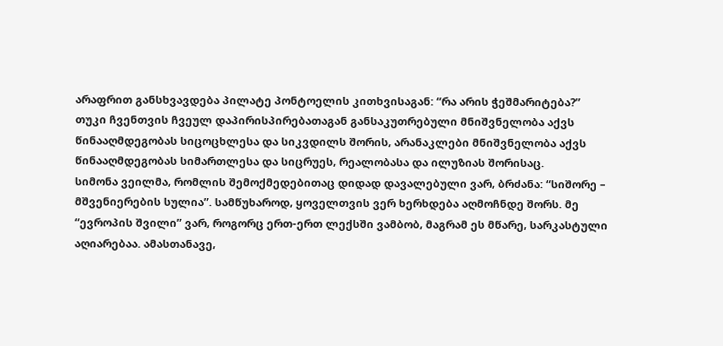არაფრით განსხვავდება პილატე პონტოელის კითხვისაგან: “რა არის ჭეშმარიტება?”
თუკი ჩვენთვის ჩვეულ დაპირისპირებათაგან განსაკუთრებული მნიშვნელობა აქვს წინააღმდეგობას სიცოცხლესა და სიკვდილს შორის, არანაკლები მნიშვნელობა აქვს წინააღმდეგობას სიმართლესა და სიცრუეს, რეალობასა და ილუზიას შორისაც.
სიმონა ვეილმა, რომლის შემოქმედებითაც დიდად დავალებული ვარ, ბრძანა: “სიშორე – მშვენიერების სულია”. სამწუხაროდ, ყოველთვის ვერ ხერხდება აღმოჩნდე შორს. მე “ევროპის შვილი” ვარ, როგორც ერთ-ერთ ლექსში ვამბობ, მაგრამ ეს მწარე, სარკასტული აღიარებაა. ამასთანავე,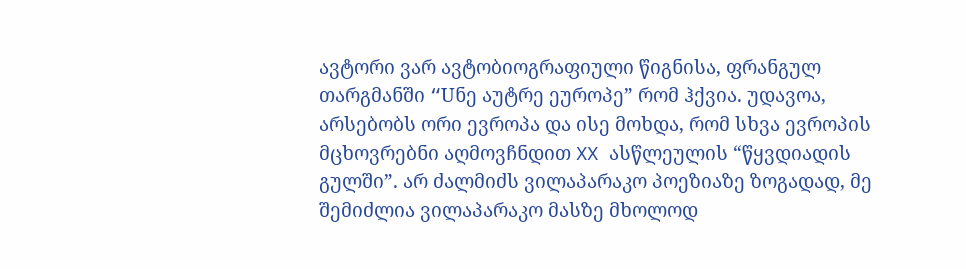ავტორი ვარ ავტობიოგრაფიული წიგნისა, ფრანგულ თარგმანში “Uნე აუტრე ეუროპე” რომ ჰქვია. უდავოა, არსებობს ორი ევროპა და ისე მოხდა, რომ სხვა ევროპის მცხოვრებნი აღმოვჩნდით XX ასწლეულის “წყვდიადის გულში”. არ ძალმიძს ვილაპარაკო პოეზიაზე ზოგადად, მე შემიძლია ვილაპარაკო მასზე მხოლოდ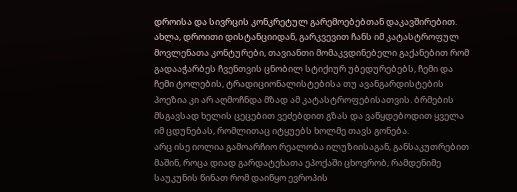დროისა და სივრცის კონკრეტულ გარემოებებთან დაკავშირებით. ახლა, დროითი დისტანციიდან, გარკვევით ჩანს იმ კატასტროფულ მოვლენათა კონტურები, თავიანთი მომაკვდინებელი გაქანებით რომ გადააჭარბეს ჩვენთვის ცნობილ სტიქიურ უბედურებებს, ჩემი და ჩემი ტოლების, ტრადიციონალისტებისა თუ ავანგარდისტების პოეზია კი არ აღმოჩნდა მზად ამ კატასტროფებისათვის. ბრმების მსგავსად ხელის ცეცებით ვეძებდით გზას და ვაწყდებოდით ყველა იმ ცდუნებას, რომლითაც იტყუებს ხოლმე თავს გონება.
არც ისე იოლია გამოარჩიო რეალობა ილუზიისაგან, განსაკუთრებით მაშინ, როცა დიად გარდატეხათა ეპოქაში ცხოვრობ, რამდენიმე საუკუნის წინათ რომ დაიწყო ევროპის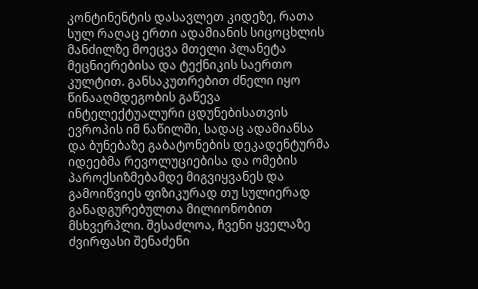კონტინენტის დასავლეთ კიდეზე, რათა სულ რაღაც ერთი ადამიანის სიცოცხლის მანძილზე მოეცვა მთელი პლანეტა მეცნიერებისა და ტექნიკის საერთო კულტით. განსაკუთრებით ძნელი იყო წინააღმდეგობის გაწევა ინტელექტუალური ცდუნებისათვის ევროპის იმ ნაწილში, სადაც ადამიანსა და ბუნებაზე გაბატონების დეკადენტურმა იდეებმა რევოლუციებისა და ომების პაროქსიზმებამდე მიგვიყვანეს და გამოიწვიეს ფიზიკურად თუ სულიერად განადგურებულთა მილიონობით მსხვერპლი. შესაძლოა, ჩვენი ყველაზე ძვირფასი შენაძენი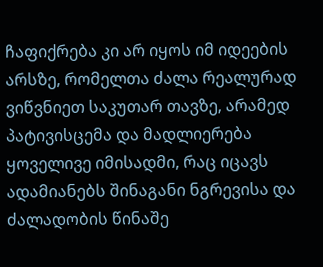ჩაფიქრება კი არ იყოს იმ იდეების არსზე, რომელთა ძალა რეალურად ვიწვნიეთ საკუთარ თავზე, არამედ პატივისცემა და მადლიერება ყოველივე იმისადმი, რაც იცავს ადამიანებს შინაგანი ნგრევისა და ძალადობის წინაშე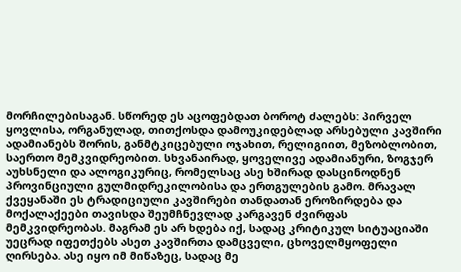მორჩილებისაგან. სწორედ ეს აცოფებდათ ბოროტ ძალებს: პირველ ყოვლისა, ორგანულად, თითქოსდა დამოუკიდებლად არსებული კავშირი ადამიანებს შორის, განმტკიცებული ოჯახით, რელიგიით, მეზობლობით, საერთო მემკვიდრეობით. სხვანაირად, ყოველივე ადამიანური, ზოგჯერ აუხსნელი და ალოგიკურიც, რომელსაც ასე ხშირად დასცინოდნენ პროვინციული გულმიდრეკილობისა და ერთგულების გამო. მრავალ ქვეყანაში ეს ტრადიციული კავშირები თანდათან ეროზირდება და მოქალაქეები თავისდა შეუმჩნევლად კარგავენ ძვირფას მემკვიდრეობას. მაგრამ ეს არ ხდება იქ, სადაც კრიტიკულ სიტუაციაში უეცრად იფეთქებს ასეთ კავშირთა დამცველი, ცხოველმყოფელი ღირსება. ასე იყო იმ მიწაზეც, სადაც მე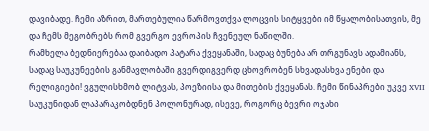დავიბადე. ჩემი აზრით, მართებულია წარმოვთქვა ლოცვის სიტყვები იმ წყალობისათვის, მე და ჩემს მეგობრებს რომ გვერგო ევროპის ჩვენეულ ნაწილში.
რამხელა ბედნიერებაა დაიბადო პატარა ქვეყანაში, სადაც ბუნება არ თრგუნავს ადამიანს, სადაც საუკუნეების განმავლობაში გვერდიგვერდ ცხოვრობენ სხვადასხვა ენები და რელიგიები! ვგულისხმობ ლიტვას, პოეზიისა და მითების ქვეყანას. ჩემი წინაპრები უკვე XVII საუკუნიდან ლაპარაკობდნენ პოლონურად, ისევე, როგორც ბევრი ოჯახი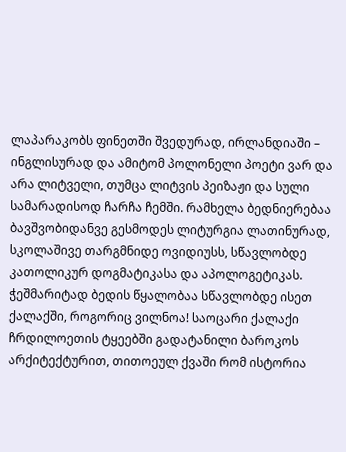ლაპარაკობს ფინეთში შვედურად, ირლანდიაში – ინგლისურად და ამიტომ პოლონელი პოეტი ვარ და არა ლიტველი, თუმცა ლიტვის პეიზაჟი და სული სამარადისოდ ჩარჩა ჩემში. რამხელა ბედნიერებაა ბავშვობიდანვე გესმოდეს ლიტურგია ლათინურად, სკოლაშივე თარგმნიდე ოვიდიუსს, სწავლობდე კათოლიკურ დოგმატიკასა და აპოლოგეტიკას. ჭეშმარიტად ბედის წყალობაა სწავლობდე ისეთ ქალაქში, როგორიც ვილნოა! საოცარი ქალაქი ჩრდილოეთის ტყეებში გადატანილი ბაროკოს არქიტექტურით, თითოეულ ქვაში რომ ისტორია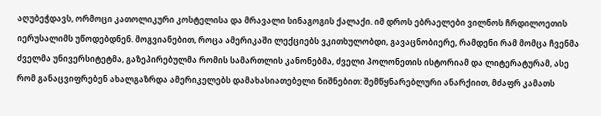აღუბეჭდავს, ორმოცი კათოლიკური კოსტელისა და მრავალი სინაგოგის ქალაქი. იმ დროს ებრაელები ვილნოს ჩრდილოეთის იერუსალიმს უწოდებდნენ. მოგვიანებით, როცა ამერიკაში ლექციებს ვკითხულობდი, გავაცნობიერე, რამდენი რამ მომცა ჩვენმა ძველმა უნივერსიტეტმა, გაზეპირებულმა რომის სამართლის კანონებმა, ძველი პოლონეთის ისტორიამ და ლიტერატურამ, ასე რომ განაცვიფრებენ ახალგაზრდა ამერიკელებს დამახასიათებელი ნიშნებით: შემწყნარებლური ანარქიით, მძაფრ კამათს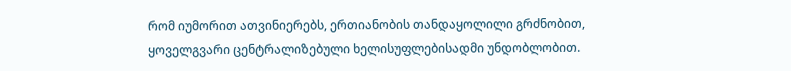რომ იუმორით ათვინიერებს, ერთიანობის თანდაყოლილი გრძნობით, ყოველგვარი ცენტრალიზებული ხელისუფლებისადმი უნდობლობით.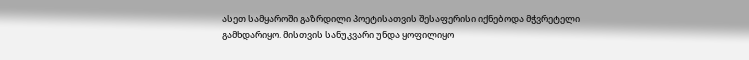ასეთ სამყაროში გაზრდილი პოეტისათვის შესაფერისი იქნებოდა მჭვრეტელი გამხდარიყო. მისთვის სანუკვარი უნდა ყოფილიყო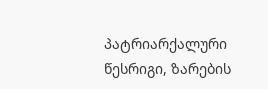პატრიარქალური წესრიგი, ზარების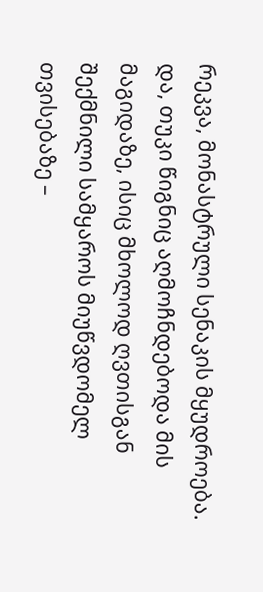რეკვა, მონასტრული სენაკის მყუდროება. და, თუკი წიგნიც აღმოჩნდებოდა მის მაგიდაზე, ისიც მხოლოდ ღვთისგან შექმნილი სამყაროს მიუწვდომელ თვისებაზე –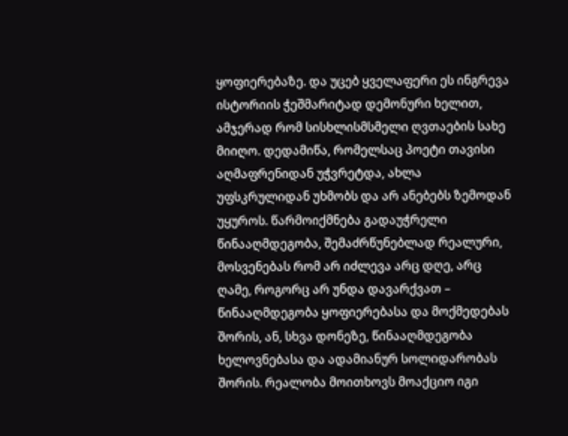ყოფიერებაზე. და უცებ ყველაფერი ეს ინგრევა ისტორიის ჭეშმარიტად დემონური ხელით, ამჯერად რომ სისხლისმსმელი ღვთაების სახე მიიღო. დედამიწა, რომელსაც პოეტი თავისი აღმაფრენიდან უჭვრეტდა, ახლა უფსკრულიდან უხმობს და არ ანებებს ზემოდან უყუროს. წარმოიქმნება გადაუჭრელი წინააღმდეგობა, შემაძრწუნებლად რეალური, მოსვენებას რომ არ იძლევა არც დღე, არც ღამე, როგორც არ უნდა დავარქვათ – წინააღმდეგობა ყოფიერებასა და მოქმედებას შორის, ან, სხვა დონეზე, წინააღმდეგობა ხელოვნებასა და ადამიანურ სოლიდარობას შორის. რეალობა მოითხოვს მოაქციო იგი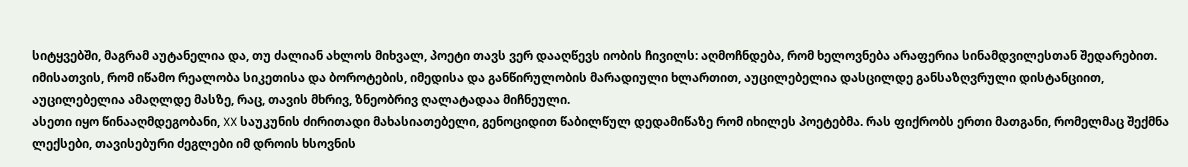სიტყვებში, მაგრამ აუტანელია და, თუ ძალიან ახლოს მიხვალ, პოეტი თავს ვერ დააღწევს იობის ჩივილს: აღმოჩნდება, რომ ხელოვნება არაფერია სინამდვილესთან შედარებით. იმისათვის, რომ იწამო რეალობა სიკეთისა და ბოროტების, იმედისა და განწირულობის მარადიული ხლართით, აუცილებელია დასცილდე განსაზღვრული დისტანციით, აუცილებელია ამაღლდე მასზე, რაც, თავის მხრივ, ზნეობრივ ღალატადაა მიჩნეული.
ასეთი იყო წინააღმდეგობანი, XX საუკუნის ძირითადი მახასიათებელი, გენოციდით წაბილწულ დედამიწაზე რომ იხილეს პოეტებმა. რას ფიქრობს ერთი მათგანი, რომელმაც შექმნა ლექსები, თავისებური ძეგლები იმ დროის ხსოვნის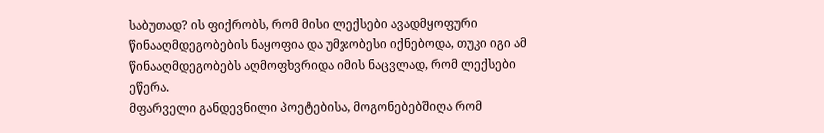საბუთად? ის ფიქრობს, რომ მისი ლექსები ავადმყოფური წინააღმდეგობების ნაყოფია და უმჯობესი იქნებოდა, თუკი იგი ამ წინააღმდეგობებს აღმოფხვრიდა იმის ნაცვლად, რომ ლექსები ეწერა.
მფარველი განდევნილი პოეტებისა, მოგონებებშიღა რომ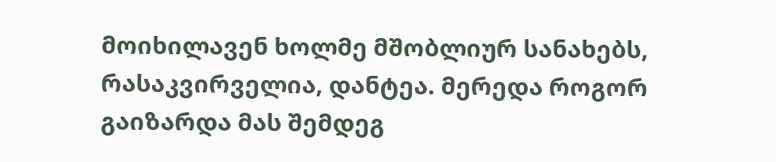მოიხილავენ ხოლმე მშობლიურ სანახებს, რასაკვირველია, დანტეა. მერედა როგორ გაიზარდა მას შემდეგ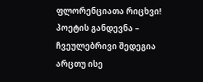ფლორენციათა რიცხვი! პოეტის განდევნა – ჩვეულებრივი შედეგია არცთუ ისე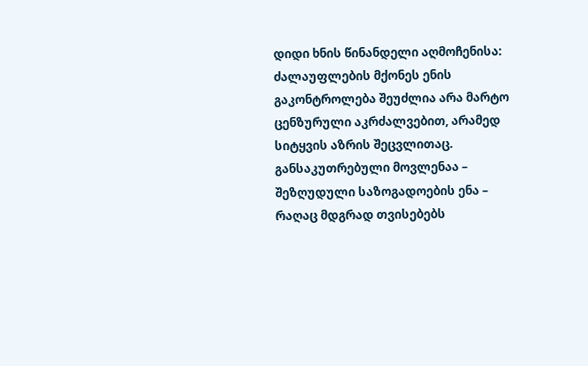დიდი ხნის წინანდელი აღმოჩენისა: ძალაუფლების მქონეს ენის გაკონტროლება შეუძლია არა მარტო ცენზურული აკრძალვებით, არამედ სიტყვის აზრის შეცვლითაც. განსაკუთრებული მოვლენაა – შეზღუდული საზოგადოების ენა – რაღაც მდგრად თვისებებს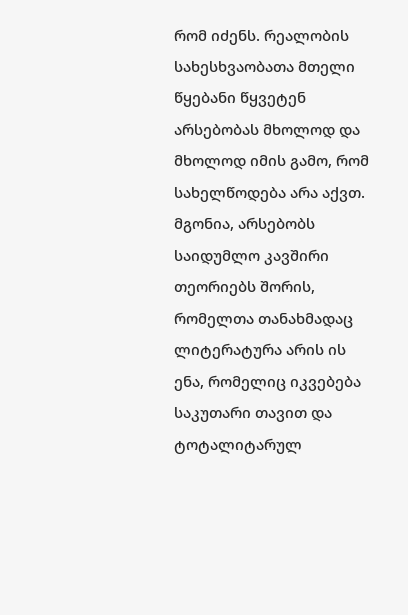რომ იძენს. რეალობის სახესხვაობათა მთელი წყებანი წყვეტენ არსებობას მხოლოდ და მხოლოდ იმის გამო, რომ სახელწოდება არა აქვთ. მგონია, არსებობს საიდუმლო კავშირი თეორიებს შორის, რომელთა თანახმადაც ლიტერატურა არის ის ენა, რომელიც იკვებება საკუთარი თავით და ტოტალიტარულ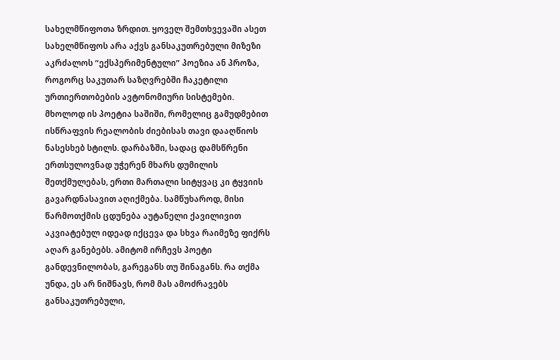სახელმწიფოთა ზრდით. ყოველ შემთხვევაში ასეთ სახელმწიფოს არა აქვს განსაკუთრებული მიზეზი აკრძალოს “ექსპერიმენტული” პოეზია ან პროზა, როგორც საკუთარ საზღვრებში ჩაკეტილი ურთიერთობების ავტონომიური სისტემები. მხოლოდ ის პოეტია საშიში, რომელიც გამუდმებით ისწრაფვის რეალობის ძიებისას თავი დააღწიოს ნასესხებ სტილს. დარბაზში, სადაც დამსწრენი ერთსულოვნად უჭერენ მხარს დუმილის შეთქმულებას, ერთი მართალი სიტყვაც კი ტყვიის გავარდნასავით აღიქმება. სამწუხაროდ, მისი წარმოთქმის ცდუნება აუტანელი ქავილივით აკვიატებულ იდეად იქცევა და სხვა რაიმეზე ფიქრს აღარ განებებს. ამიტომ ირჩევს პოეტი განდევნილობას, გარეგანს თუ შინაგანს. რა თქმა უნდა, ეს არ ნიშნავს, რომ მას ამოძრავებს განსაკუთრებული,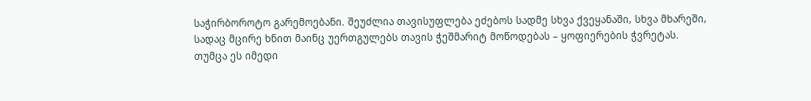საჭირბოროტო გარემოებანი. შეუძლია თავისუფლება ეძებოს სადმე სხვა ქვეყანაში, სხვა მხარეში, სადაც მცირე ხნით მაინც უერთგულებს თავის ჭეშმარიტ მოწოდებას – ყოფიერების ჭვრეტას.
თუმცა ეს იმედი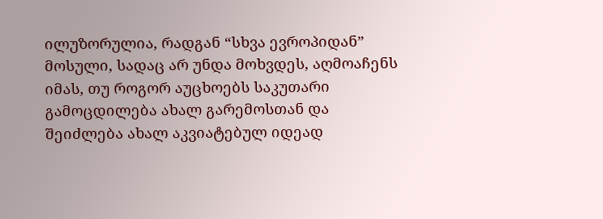ილუზორულია, რადგან “სხვა ევროპიდან” მოსული, სადაც არ უნდა მოხვდეს, აღმოაჩენს იმას, თუ როგორ აუცხოებს საკუთარი გამოცდილება ახალ გარემოსთან და შეიძლება ახალ აკვიატებულ იდეად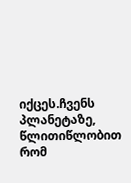იქცეს.ჩვენს პლანეტაზე, წლითიწლობით რომ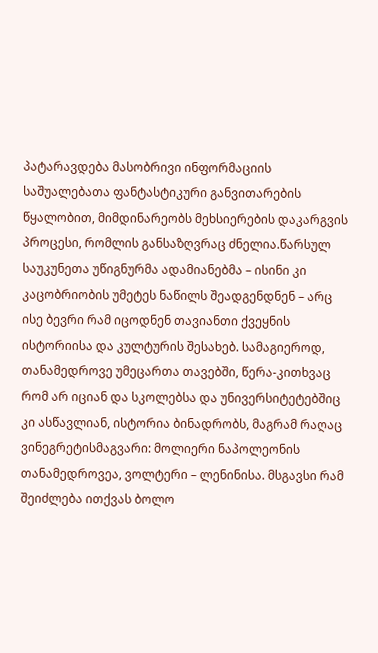პატარავდება მასობრივი ინფორმაციის საშუალებათა ფანტასტიკური განვითარების წყალობით, მიმდინარეობს მეხსიერების დაკარგვის პროცესი, რომლის განსაზღვრაც ძნელია.წარსულ საუკუნეთა უწიგნურმა ადამიანებმა – ისინი კი კაცობრიობის უმეტეს ნაწილს შეადგენდნენ – არც ისე ბევრი რამ იცოდნენ თავიანთი ქვეყნის ისტორიისა და კულტურის შესახებ. სამაგიეროდ, თანამედროვე უმეცართა თავებში, წერა-კითხვაც რომ არ იციან და სკოლებსა და უნივერსიტეტებშიც კი ასწავლიან, ისტორია ბინადრობს, მაგრამ რაღაც ვინეგრეტისმაგვარი: მოლიერი ნაპოლეონის თანამედროვეა, ვოლტერი – ლენინისა. მსგავსი რამ შეიძლება ითქვას ბოლო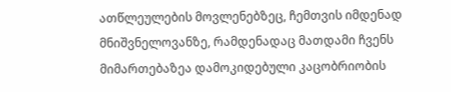ათწლეულების მოვლენებზეც, ჩემთვის იმდენად მნიშვნელოვანზე, რამდენადაც მათდამი ჩვენს მიმართებაზეა დამოკიდებული კაცობრიობის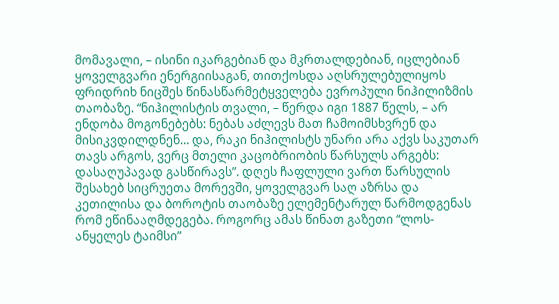მომავალი, – ისინი იკარგებიან და მკრთალდებიან, იცლებიან ყოველგვარი ენერგიისაგან, თითქოსდა აღსრულებულიყოს ფრიდრიხ ნიცშეს წინასწარმეტყველება ევროპული ნიჰილიზმის თაობაზე. “ნიჰილისტის თვალი, – წერდა იგი 1887 წელს, – არ ენდობა მოგონებებს: ნებას აძლევს მათ ჩამოიმსხვრენ და მისიკვდილდნენ… და, რაკი ნიჰილისტს უნარი არა აქვს საკუთარ თავს არგოს, ვერც მთელი კაცობრიობის წარსულს არგებს: დასაღუპავად გასწირავს”. დღეს ჩაფლული ვართ წარსულის შესახებ სიცრუეთა მორევში, ყოველგვარ საღ აზრსა და კეთილისა და ბოროტის თაობაზე ელემენტარულ წარმოდგენას რომ ეწინააღმდეგება. როგორც ამას წინათ გაზეთი “ლოს-ანყელეს ტაიმსი”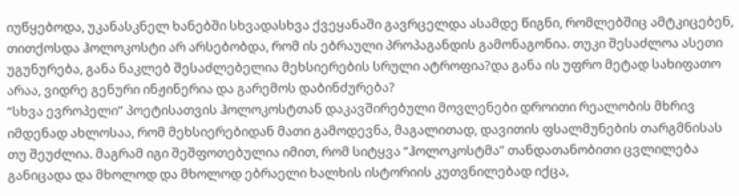იუწყებოდა, უკანასკნელ ხანებში სხვადასხვა ქვეყანაში გავრცელდა ასამდე წიგნი, რომლებშიც ამტკიცებენ, თითქოსდა ჰოლოკოსტი არ არსებობდა, რომ ის ებრაული პროპაგანდის გამონაგონია. თუკი შესაძლოა ასეთი უგუნურება, განა ნაკლებ შესაძლებელია მეხსიერების სრული ატროფია?და განა ის უფრო მეტად სახიფათო არაა, ვიდრე გენური ინჟინერია და გარემოს დაბინძურება?
“სხვა ევროპელი” პოეტისათვის ჰოლოკოსტთან დაკავშირებული მოვლენები დროითი რეალობის მხრივ იმდენად ახლოსაა, რომ მეხსიერებიდან მათი გამოდევნა, მაგალითად, დავითის ფსალმუნების თარგმნისას თუ შეუძლია. მაგრამ იგი შეშფოთებულია იმით, რომ სიტყვა “ჰოლოკოსტმა” თანდათანობითი ცვლილება განიცადა და მხოლოდ და მხოლოდ ებრაელი ხალხის ისტორიის კუთვნილებად იქცა,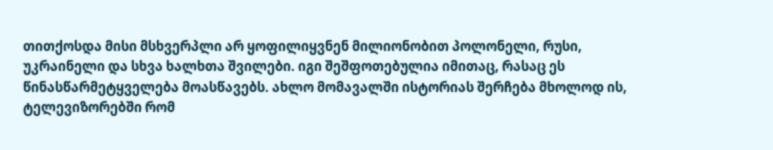თითქოსდა მისი მსხვერპლი არ ყოფილიყვნენ მილიონობით პოლონელი, რუსი, უკრაინელი და სხვა ხალხთა შვილები. იგი შეშფოთებულია იმითაც, რასაც ეს წინასწარმეტყველება მოასწავებს. ახლო მომავალში ისტორიას შერჩება მხოლოდ ის, ტელევიზორებში რომ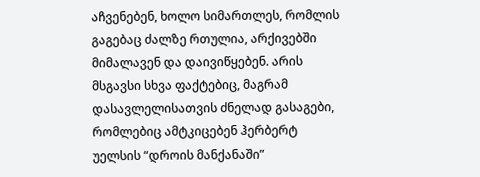აჩვენებენ, ხოლო სიმართლეს, რომლის გაგებაც ძალზე რთულია, არქივებში მიმალავენ და დაივიწყებენ. არის მსგავსი სხვა ფაქტებიც, მაგრამ დასავლელისათვის ძნელად გასაგები, რომლებიც ამტკიცებენ ჰერბერტ უელსის “დროის მანქანაში”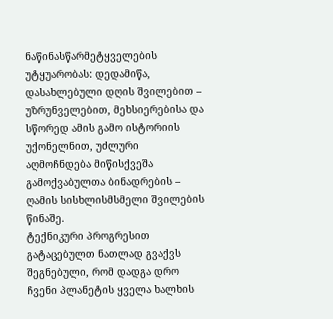ნაწინასწარმეტყველების უტყუარობას: დედამიწა, დასახლებული დღის შვილებით – უზრუნველებით, მეხსიერებისა და სწორედ ამის გამო ისტორიის უქონელნით, უძლური აღმოჩნდება მიწისქვეშა გამოქვაბულთა ბინადრების – ღამის სისხლისმსმელი შვილების წინაშე.
ტექნიკური პროგრესით გატაცებულთ ნათლად გვაქვს შეგნებული, რომ დადგა დრო ჩვენი პლანეტის ყველა ხალხის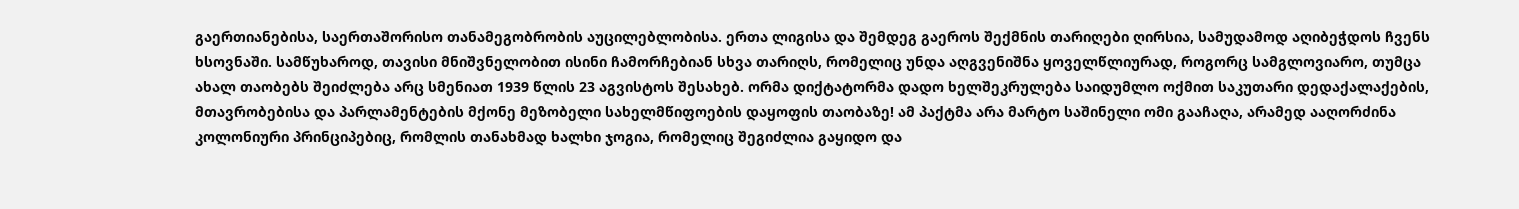გაერთიანებისა, საერთაშორისო თანამეგობრობის აუცილებლობისა. ერთა ლიგისა და შემდეგ გაეროს შექმნის თარიღები ღირსია, სამუდამოდ აღიბეჭდოს ჩვენს ხსოვნაში. სამწუხაროდ, თავისი მნიშვნელობით ისინი ჩამორჩებიან სხვა თარიღს, რომელიც უნდა აღგვენიშნა ყოველწლიურად, როგორც სამგლოვიარო, თუმცა ახალ თაობებს შეიძლება არც სმენიათ 1939 წლის 23 აგვისტოს შესახებ. ორმა დიქტატორმა დადო ხელშეკრულება საიდუმლო ოქმით საკუთარი დედაქალაქების, მთავრობებისა და პარლამენტების მქონე მეზობელი სახელმწიფოების დაყოფის თაობაზე! ამ პაქტმა არა მარტო საშინელი ომი გააჩაღა, არამედ ააღორძინა კოლონიური პრინციპებიც, რომლის თანახმად ხალხი ჯოგია, რომელიც შეგიძლია გაყიდო და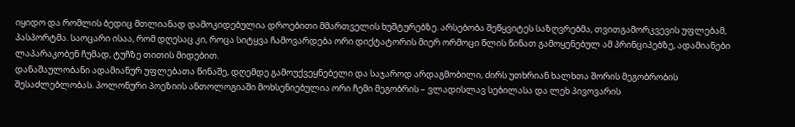იყიდო და რომლის ბედიც მთლიანად დამოკიდებულია დროებითი მმართველის ხუშტურებზე. არსებობა შეწყვიტეს საზღვრებმა, თვითგამორკვევის უფლებამ, პასპორტმა. საოცარი ისაა, რომ დღესაც კი, როცა სიტყვა ჩამოვარდება ორი დიქტატორის მიერ ორმოცი წლის წინათ გამოყენებულ ამ პრინციპებზე, ადამიანები ლაპარაკობენ ჩუმად, ტუჩზე თითის მიდებით.
დანაშაულობანი ადამიანურ უფლებათა წინაშე, დღემდე გამოუქვეყნებელი და საჯაროდ არდაგმობილი, ძირს უთხრიან ხალხთა შორის მეგობრობის შესაძლებლობას. პოლონური პოეზიის ანთოლოგიაში მოხსენიებულია ორი ჩემი მეგობრის – ვლადისლავ სებილასა და ლეხ პივოვარის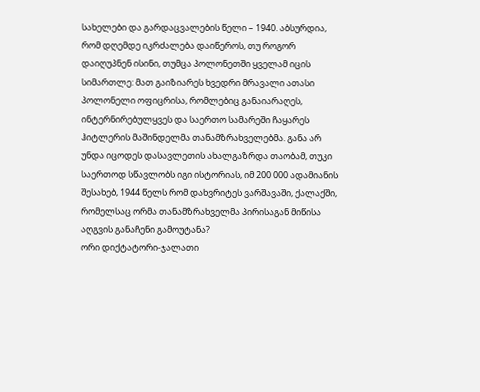სახელები და გარდაცვალების წელი – 1940. აბსურდია, რომ დღემდე იკრძალება დაიწეროს, თუ როგორ დაიღუპნენ ისინი, თუმცა პოლონეთში ყველამ იცის სიმართლე: მათ გაიზიარეს ხვედრი მრავალი ათასი პოლონელი ოფიცრისა, რომლებიც განაიარაღეს, ინტერნირებულყვეს და საერთო სამარეში ჩაყარეს ჰიტლერის მაშინდელმა თანამზრახველებმა. განა არ უნდა იცოდეს დასავლეთის ახალგაზრდა თაობამ, თუკი საერთოდ სწავლობს იგი ისტორიას, იმ 200 000 ადამიანის შესახებ, 1944 წელს რომ დახვრიტეს ვარშავაში, ქალაქში, რომელსაც ორმა თანამზრახველმა პირისაგან მიწისა აღგვის განაჩენი გამოუტანა?
ორი დიქტატორი-ჯალათი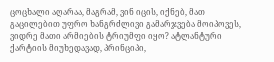ცოცხალი აღარაა, მაგრამ, ვინ იცის, იქნებ, მათ გაცილებით უფრო ხანგრძლივი გამარჯვება მოიპოვეს, ვიდრე მათი არმიების ტრიუმფი იყო? ატლანტური ქარტიის მიუხედავად, პრინციპი,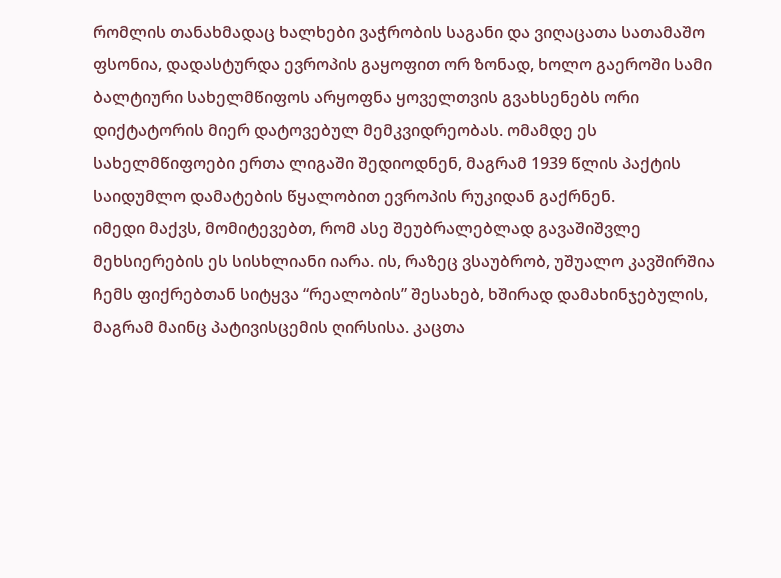რომლის თანახმადაც ხალხები ვაჭრობის საგანი და ვიღაცათა სათამაშო ფსონია, დადასტურდა ევროპის გაყოფით ორ ზონად, ხოლო გაეროში სამი ბალტიური სახელმწიფოს არყოფნა ყოველთვის გვახსენებს ორი დიქტატორის მიერ დატოვებულ მემკვიდრეობას. ომამდე ეს სახელმწიფოები ერთა ლიგაში შედიოდნენ, მაგრამ 1939 წლის პაქტის საიდუმლო დამატების წყალობით ევროპის რუკიდან გაქრნენ.
იმედი მაქვს, მომიტევებთ, რომ ასე შეუბრალებლად გავაშიშვლე მეხსიერების ეს სისხლიანი იარა. ის, რაზეც ვსაუბრობ, უშუალო კავშირშია ჩემს ფიქრებთან სიტყვა “რეალობის” შესახებ, ხშირად დამახინჯებულის, მაგრამ მაინც პატივისცემის ღირსისა. კაცთა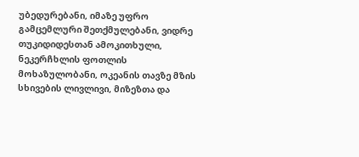უბედურებანი, იმაზე უფრო გამცემლური შეთქმულებანი, ვიდრე თუკიდიდესთან ამოკითხული, ნეკერჩხლის ფოთლის მოხაზულობანი, ოკეანის თავზე მზის სხივების ლივლივი, მიზეზთა და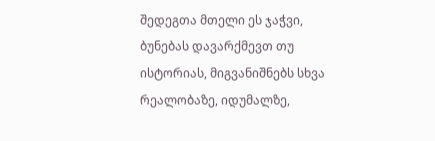შედეგთა მთელი ეს ჯაჭვი, ბუნებას დავარქმევთ თუ ისტორიას, მიგვანიშნებს სხვა რეალობაზე, იდუმალზე,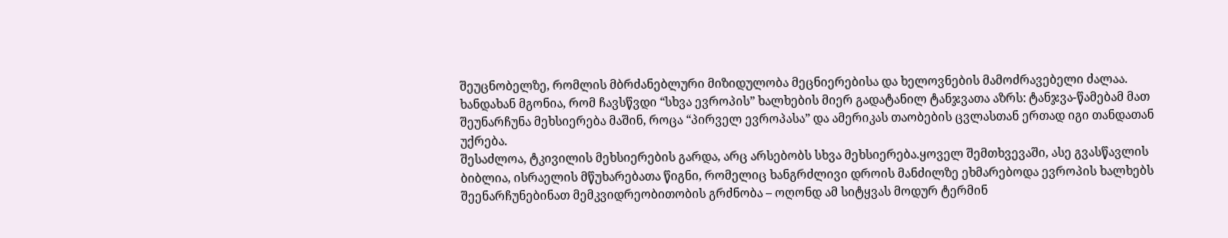შეუცნობელზე, რომლის მბრძანებლური მიზიდულობა მეცნიერებისა და ხელოვნების მამოძრავებელი ძალაა. ხანდახან მგონია, რომ ჩავსწვდი “სხვა ევროპის” ხალხების მიერ გადატანილ ტანჯვათა აზრს: ტანჯვა-წამებამ მათ შეუნარჩუნა მეხსიერება მაშინ, როცა “პირველ ევროპასა” და ამერიკას თაობების ცვლასთან ერთად იგი თანდათან უქრება.
შესაძლოა, ტკივილის მეხსიერების გარდა, არც არსებობს სხვა მეხსიერება.ყოველ შემთხვევაში, ასე გვასწავლის ბიბლია, ისრაელის მწუხარებათა წიგნი, რომელიც ხანგრძლივი დროის მანძილზე ეხმარებოდა ევროპის ხალხებს შეენარჩუნებინათ მემკვიდრეობითობის გრძნობა – ოღონდ ამ სიტყვას მოდურ ტერმინ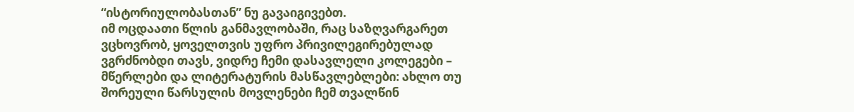“ისტორიულობასთან” ნუ გავაიგივებთ.
იმ ოცდაათი წლის განმავლობაში, რაც საზღვარგარეთ ვცხოვრობ, ყოველთვის უფრო პრივილეგირებულად ვგრძნობდი თავს, ვიდრე ჩემი დასავლელი კოლეგები – მწერლები და ლიტერატურის მასწავლებლები: ახლო თუ შორეული წარსულის მოვლენები ჩემ თვალწინ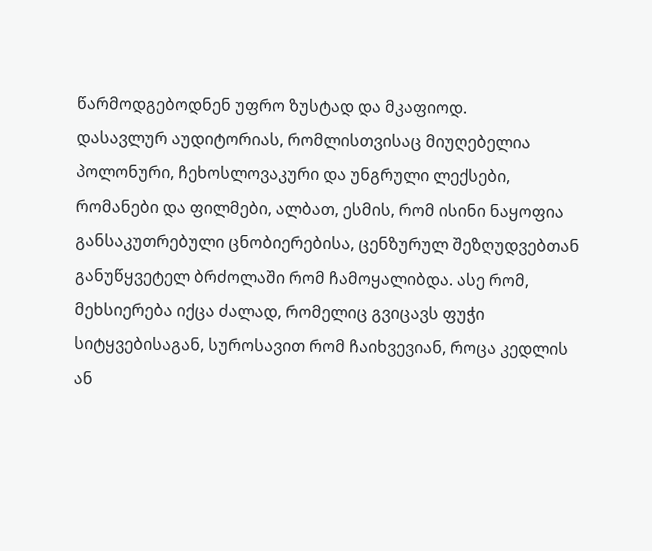წარმოდგებოდნენ უფრო ზუსტად და მკაფიოდ.
დასავლურ აუდიტორიას, რომლისთვისაც მიუღებელია პოლონური, ჩეხოსლოვაკური და უნგრული ლექსები, რომანები და ფილმები, ალბათ, ესმის, რომ ისინი ნაყოფია განსაკუთრებული ცნობიერებისა, ცენზურულ შეზღუდვებთან განუწყვეტელ ბრძოლაში რომ ჩამოყალიბდა. ასე რომ, მეხსიერება იქცა ძალად, რომელიც გვიცავს ფუჭი სიტყვებისაგან, სუროსავით რომ ჩაიხვევიან, როცა კედლის ან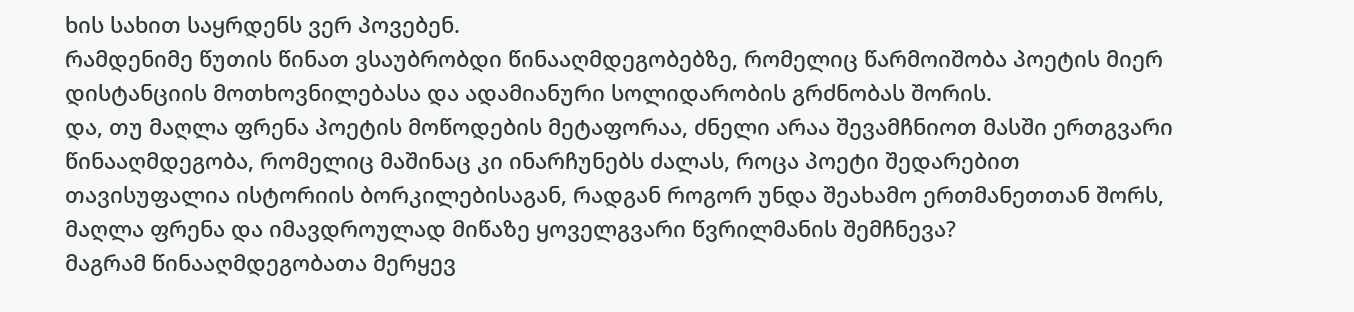ხის სახით საყრდენს ვერ პოვებენ.
რამდენიმე წუთის წინათ ვსაუბრობდი წინააღმდეგობებზე, რომელიც წარმოიშობა პოეტის მიერ დისტანციის მოთხოვნილებასა და ადამიანური სოლიდარობის გრძნობას შორის.
და, თუ მაღლა ფრენა პოეტის მოწოდების მეტაფორაა, ძნელი არაა შევამჩნიოთ მასში ერთგვარი წინააღმდეგობა, რომელიც მაშინაც კი ინარჩუნებს ძალას, როცა პოეტი შედარებით თავისუფალია ისტორიის ბორკილებისაგან, რადგან როგორ უნდა შეახამო ერთმანეთთან შორს, მაღლა ფრენა და იმავდროულად მიწაზე ყოველგვარი წვრილმანის შემჩნევა?
მაგრამ წინააღმდეგობათა მერყევ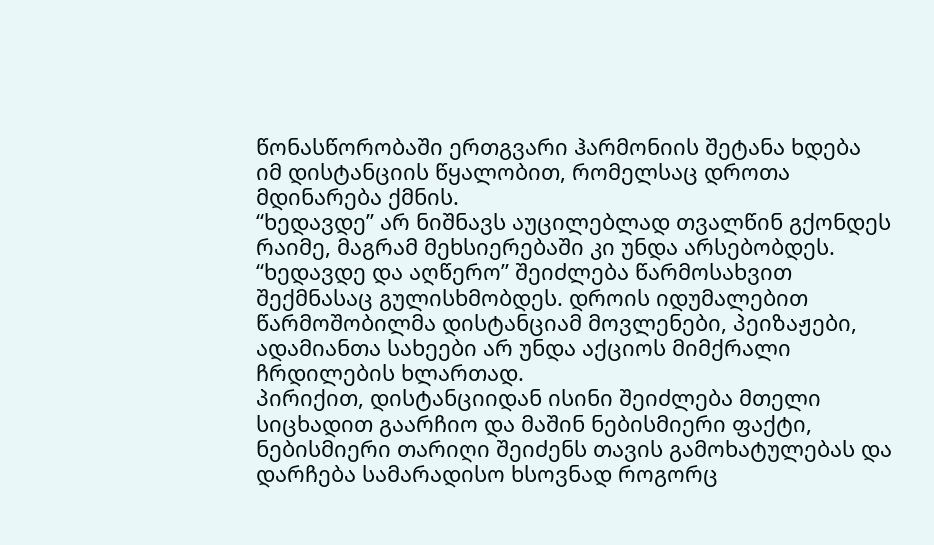წონასწორობაში ერთგვარი ჰარმონიის შეტანა ხდება იმ დისტანციის წყალობით, რომელსაც დროთა მდინარება ქმნის.
“ხედავდე” არ ნიშნავს აუცილებლად თვალწინ გქონდეს რაიმე, მაგრამ მეხსიერებაში კი უნდა არსებობდეს. “ხედავდე და აღწერო” შეიძლება წარმოსახვით შექმნასაც გულისხმობდეს. დროის იდუმალებით წარმოშობილმა დისტანციამ მოვლენები, პეიზაჟები, ადამიანთა სახეები არ უნდა აქციოს მიმქრალი ჩრდილების ხლართად.
პირიქით, დისტანციიდან ისინი შეიძლება მთელი სიცხადით გაარჩიო და მაშინ ნებისმიერი ფაქტი, ნებისმიერი თარიღი შეიძენს თავის გამოხატულებას და დარჩება სამარადისო ხსოვნად როგორც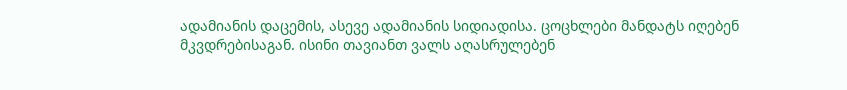ადამიანის დაცემის, ასევე ადამიანის სიდიადისა. ცოცხლები მანდატს იღებენ მკვდრებისაგან. ისინი თავიანთ ვალს აღასრულებენ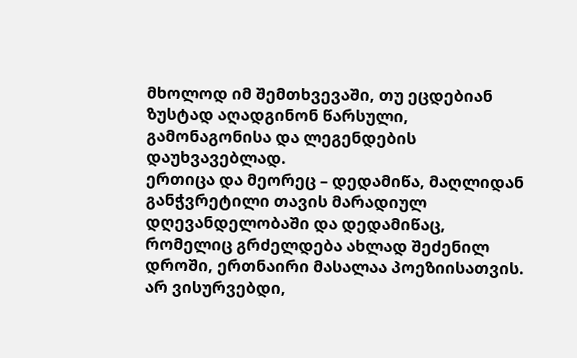მხოლოდ იმ შემთხვევაში, თუ ეცდებიან ზუსტად აღადგინონ წარსული, გამონაგონისა და ლეგენდების დაუხვავებლად.
ერთიცა და მეორეც – დედამიწა, მაღლიდან განჭვრეტილი თავის მარადიულ დღევანდელობაში და დედამიწაც, რომელიც გრძელდება ახლად შეძენილ დროში, ერთნაირი მასალაა პოეზიისათვის.
არ ვისურვებდი,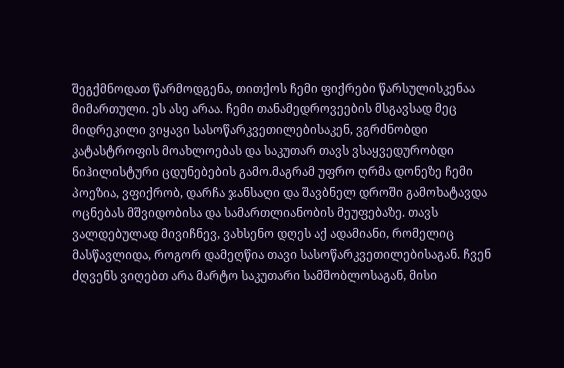შეგქმნოდათ წარმოდგენა, თითქოს ჩემი ფიქრები წარსულისკენაა მიმართული. ეს ასე არაა. ჩემი თანამედროვეების მსგავსად მეც მიდრეკილი ვიყავი სასოწარკვეთილებისაკენ, ვგრძნობდი კატასტროფის მოახლოებას და საკუთარ თავს ვსაყვედურობდი ნიჰილისტური ცდუნებების გამო.მაგრამ უფრო ღრმა დონეზე ჩემი პოეზია, ვფიქრობ, დარჩა ჯანსაღი და შავბნელ დროში გამოხატავდა ოცნებას მშვიდობისა და სამართლიანობის მეუფებაზე. თავს ვალდებულად მივიჩნევ, ვახსენო დღეს აქ ადამიანი, რომელიც მასწავლიდა, როგორ დამეღწია თავი სასოწარკვეთილებისაგან. ჩვენ ძღვენს ვიღებთ არა მარტო საკუთარი სამშობლოსაგან, მისი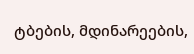ტბების, მდინარეების,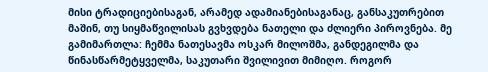მისი ტრადიციებისაგან, არამედ ადამიანებისაგანაც, განსაკუთრებით მაშინ, თუ სიყმაწვილისას გვხვდება ნათელი და ძლიერი პიროვნება. მე გამიმართლა: ჩემმა ნათესავმა ოსკარ მილოშმა, განდეგილმა და წინასწარმეტყველმა, საკუთარი შვილივით მიმიღო. როგორ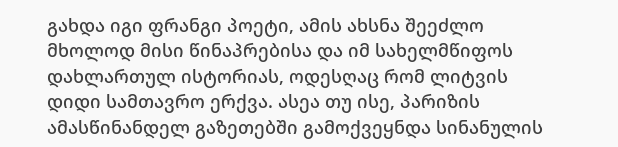გახდა იგი ფრანგი პოეტი, ამის ახსნა შეეძლო მხოლოდ მისი წინაპრებისა და იმ სახელმწიფოს დახლართულ ისტორიას, ოდესღაც რომ ლიტვის დიდი სამთავრო ერქვა. ასეა თუ ისე, პარიზის ამასწინანდელ გაზეთებში გამოქვეყნდა სინანულის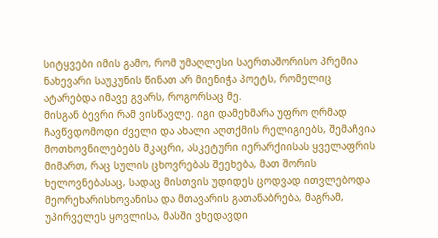სიტყვები იმის გამო, რომ უმაღლესი საერთაშორისო პრემია ნახევარი საუკუნის წინათ არ მიენიჭა პოეტს, რომელიც ატარებდა იმავე გვარს, როგორსაც მე.
მისგან ბევრი რამ ვისწავლე. იგი დამეხმარა უფრო ღრმად ჩავწვდომოდი ძველი და ახალი აღთქმის რელიგიებს, შემაჩვია მოთხოვნილებებს მკაცრი, ასკეტური იერარქიისას ყველაფრის მიმართ, რაც სულის ცხოვრებას შეეხება, მათ შორის ხელოვნებასაც, სადაც მისთვის უდიდეს ცოდვად ითვლებოდა მეორეხარისხოვანისა და მთავარის გათანაბრება, მაგრამ, უპირველეს ყოვლისა, მასში ვხედავდი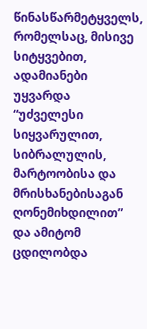წინასწარმეტყველს, რომელსაც, მისივე სიტყვებით, ადამიანები უყვარდა “უძველესი სიყვარულით, სიბრალულის, მარტოობისა და მრისხანებისაგან ღონემიხდილით” და ამიტომ ცდილობდა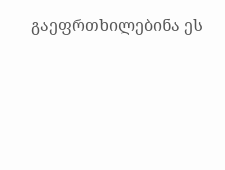გაეფრთხილებინა ეს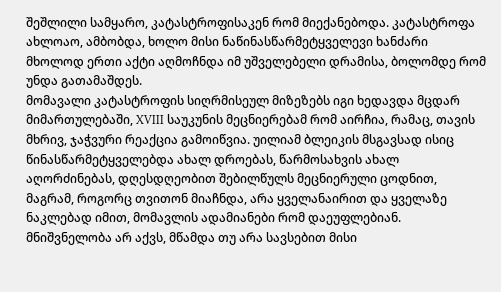შეშლილი სამყარო, კატასტროფისაკენ რომ მიექანებოდა. კატასტროფა ახლოაო, ამბობდა, ხოლო მისი ნაწინასწარმეტყველევი ხანძარი მხოლოდ ერთი აქტი აღმოჩნდა იმ უშველებელი დრამისა, ბოლომდე რომ უნდა გათამაშდეს.
მომავალი კატასტროფის სიღრმისეულ მიზეზებს იგი ხედავდა მცდარ მიმართულებაში, XVIII საუკუნის მეცნიერებამ რომ აირჩია, რამაც, თავის მხრივ, ჯაჭვური რეაქცია გამოიწვია. უილიამ ბლეიკის მსგავსად ისიც წინასწარმეტყველებდა ახალ დროებას, წარმოსახვის ახალ აღორძინებას, დღესდღეობით შებილწულს მეცნიერული ცოდნით, მაგრამ, როგორც თვითონ მიაჩნდა, არა ყველანაირით და ყველაზე ნაკლებად იმით, მომავლის ადამიანები რომ დაეუფლებიან. მნიშვნელობა არ აქვს, მწამდა თუ არა სავსებით მისი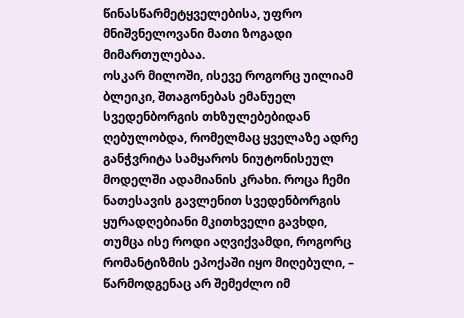წინასწარმეტყველებისა, უფრო მნიშვნელოვანი მათი ზოგადი მიმართულებაა.
ოსკარ მილოში, ისევე როგორც უილიამ ბლეიკი, შთაგონებას ემანუელ სვედენბორგის თხზულებებიდან ღებულობდა, რომელმაც ყველაზე ადრე განჭვრიტა სამყაროს ნიუტონისეულ მოდელში ადამიანის კრახი. როცა ჩემი ნათესავის გავლენით სვედენბორგის ყურადღებიანი მკითხველი გავხდი, თუმცა ისე როდი აღვიქვამდი, როგორც რომანტიზმის ეპოქაში იყო მიღებული, – წარმოდგენაც არ შემეძლო იმ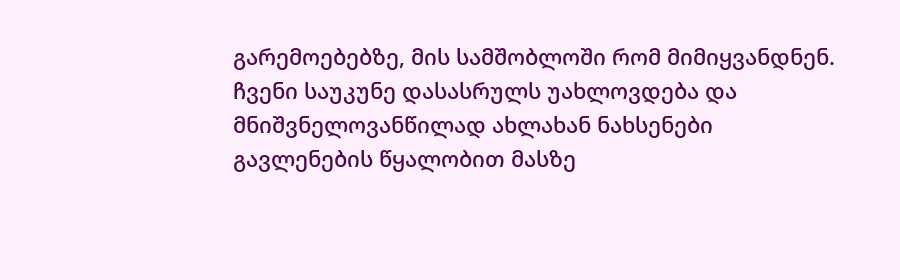გარემოებებზე, მის სამშობლოში რომ მიმიყვანდნენ.
ჩვენი საუკუნე დასასრულს უახლოვდება და მნიშვნელოვანწილად ახლახან ნახსენები გავლენების წყალობით მასზე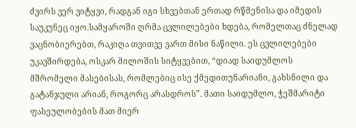ძვირს ვერ ვიტყვი, რადგან იგი სხვებთან ერთად რწმენისა და იმედის საუკუნეც იყო.სამყაროში ღრმა ცვლილებები ხდება, რომელთაც ძნელად ვაცნობიერებთ, რაკიღა თვითვე ვართ მისი ნაწილი. ეს ცვლილებები უკავშირდება, ოსკარ მილოშის სიტყვებით, “დიად საიდუმლოს მშრომელი მასებისას, რომლებიც ისე ქმედითუნარიანი, გახსნილი და გატანჯული არიან, როგორც არასდროს”. მათი საიდუმლო, ჭეშმარიტი ფასეულობების მათ მიერ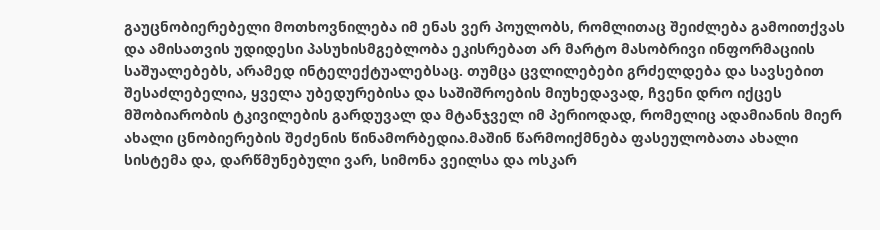გაუცნობიერებელი მოთხოვნილება იმ ენას ვერ პოულობს, რომლითაც შეიძლება გამოითქვას და ამისათვის უდიდესი პასუხისმგებლობა ეკისრებათ არ მარტო მასობრივი ინფორმაციის საშუალებებს, არამედ ინტელექტუალებსაც. თუმცა ცვლილებები გრძელდება და სავსებით შესაძლებელია, ყველა უბედურებისა და საშიშროების მიუხედავად, ჩვენი დრო იქცეს მშობიარობის ტკივილების გარდუვალ და მტანჯველ იმ პერიოდად, რომელიც ადამიანის მიერ ახალი ცნობიერების შეძენის წინამორბედია.მაშინ წარმოიქმნება ფასეულობათა ახალი სისტემა და, დარწმუნებული ვარ, სიმონა ვეილსა და ოსკარ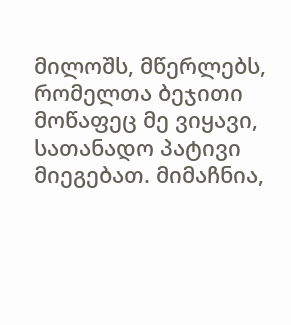მილოშს, მწერლებს, რომელთა ბეჯითი მოწაფეც მე ვიყავი, სათანადო პატივი მიეგებათ. მიმაჩნია,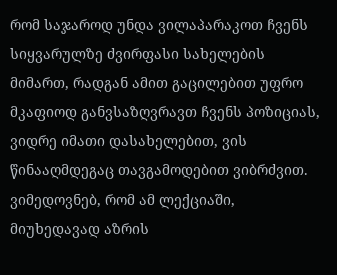რომ საჯაროდ უნდა ვილაპარაკოთ ჩვენს სიყვარულზე ძვირფასი სახელების მიმართ, რადგან ამით გაცილებით უფრო მკაფიოდ განვსაზღვრავთ ჩვენს პოზიციას, ვიდრე იმათი დასახელებით, ვის წინააღმდეგაც თავგამოდებით ვიბრძვით. ვიმედოვნებ, რომ ამ ლექციაში, მიუხედავად აზრის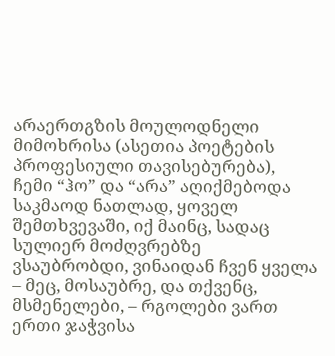არაერთგზის მოულოდნელი მიმოხრისა (ასეთია პოეტების პროფესიული თავისებურება), ჩემი “ჰო” და “არა” აღიქმებოდა საკმაოდ ნათლად, ყოველ შემთხვევაში, იქ მაინც, სადაც სულიერ მოძღვრებზე ვსაუბრობდი, ვინაიდან ჩვენ ყველა – მეც, მოსაუბრე, და თქვენც, მსმენელები, – რგოლები ვართ ერთი ჯაჭვისა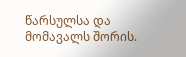წარსულსა და მომავალს შორის.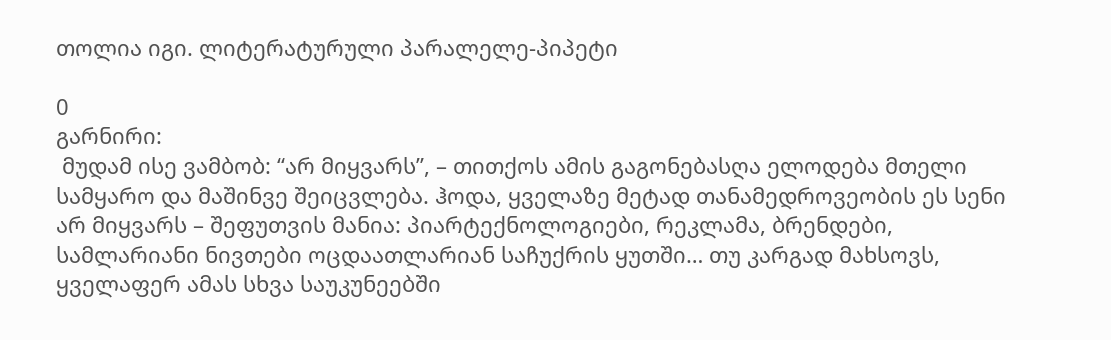თოლია იგი. ლიტერატურული პარალელე-პიპეტი

0
გარნირი:
 მუდამ ისე ვამბობ: “არ მიყვარს”, – თითქოს ამის გაგონებასღა ელოდება მთელი სამყარო და მაშინვე შეიცვლება. ჰოდა, ყველაზე მეტად თანამედროვეობის ეს სენი არ მიყვარს – შეფუთვის მანია: პიარტექნოლოგიები, რეკლამა, ბრენდები, სამლარიანი ნივთები ოცდაათლარიან საჩუქრის ყუთში… თუ კარგად მახსოვს, ყველაფერ ამას სხვა საუკუნეებში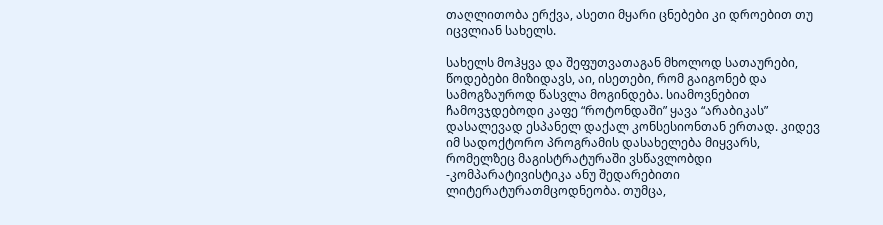თაღლითობა ერქვა, ასეთი მყარი ცნებები კი დროებით თუ იცვლიან სახელს.

სახელს მოჰყვა და შეფუთვათაგან მხოლოდ სათაურები, წოდებები მიზიდავს, აი, ისეთები, რომ გაიგონებ და სამოგზაუროდ წასვლა მოგინდება. სიამოვნებით ჩამოვჯდებოდი კაფე “როტონდაში” ყავა “არაბიკას” დასალევად ესპანელ დაქალ კონსესიონთან ერთად. კიდევ იმ სადოქტორო პროგრამის დასახელება მიყვარს, რომელზეც მაგისტრატურაში ვსწავლობდი -კომპარატივისტიკა ანუ შედარებითი ლიტერატურათმცოდნეობა. თუმცა,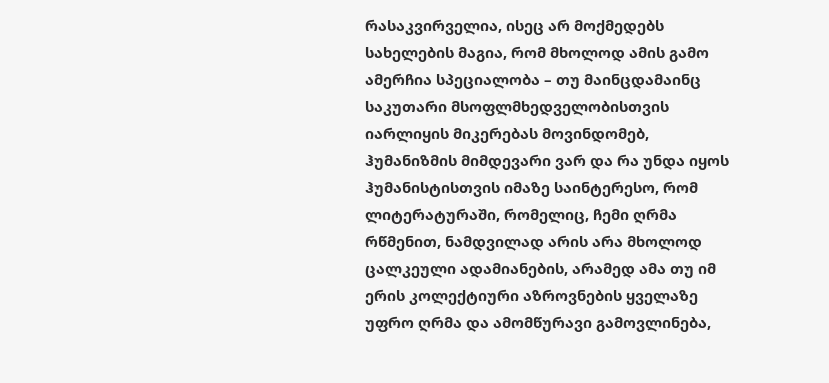რასაკვირველია, ისეც არ მოქმედებს სახელების მაგია, რომ მხოლოდ ამის გამო ამერჩია სპეციალობა – თუ მაინცდამაინც საკუთარი მსოფლმხედველობისთვის იარლიყის მიკერებას მოვინდომებ, ჰუმანიზმის მიმდევარი ვარ და რა უნდა იყოს ჰუმანისტისთვის იმაზე საინტერესო, რომ ლიტერატურაში, რომელიც, ჩემი ღრმა რწმენით, ნამდვილად არის არა მხოლოდ ცალკეული ადამიანების, არამედ ამა თუ იმ ერის კოლექტიური აზროვნების ყველაზე უფრო ღრმა და ამომწურავი გამოვლინება,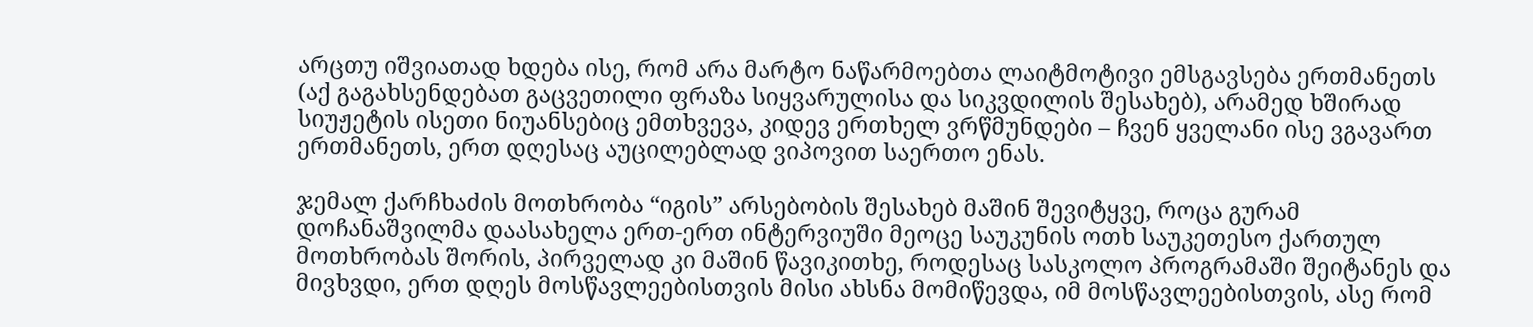არცთუ იშვიათად ხდება ისე, რომ არა მარტო ნაწარმოებთა ლაიტმოტივი ემსგავსება ერთმანეთს (აქ გაგახსენდებათ გაცვეთილი ფრაზა სიყვარულისა და სიკვდილის შესახებ), არამედ ხშირად სიუჟეტის ისეთი ნიუანსებიც ემთხვევა, კიდევ ერთხელ ვრწმუნდები – ჩვენ ყველანი ისე ვგავართ ერთმანეთს, ერთ დღესაც აუცილებლად ვიპოვით საერთო ენას.

ჯემალ ქარჩხაძის მოთხრობა “იგის” არსებობის შესახებ მაშინ შევიტყვე, როცა გურამ დოჩანაშვილმა დაასახელა ერთ-ერთ ინტერვიუში მეოცე საუკუნის ოთხ საუკეთესო ქართულ მოთხრობას შორის, პირველად კი მაშინ წავიკითხე, როდესაც სასკოლო პროგრამაში შეიტანეს და მივხვდი, ერთ დღეს მოსწავლეებისთვის მისი ახსნა მომიწევდა, იმ მოსწავლეებისთვის, ასე რომ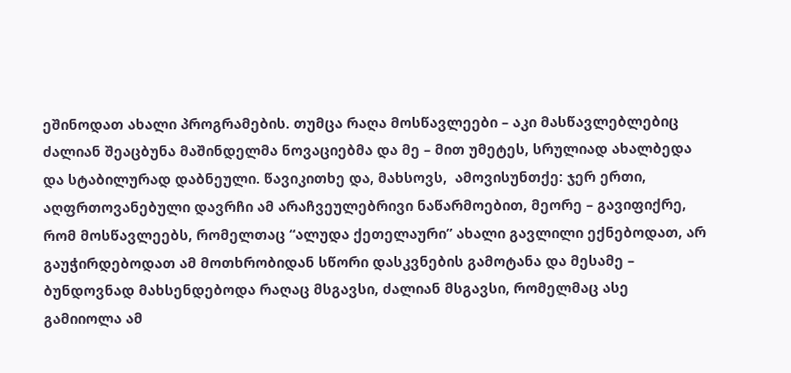ეშინოდათ ახალი პროგრამების. თუმცა რაღა მოსწავლეები – აკი მასწავლებლებიც ძალიან შეაცბუნა მაშინდელმა ნოვაციებმა და მე – მით უმეტეს, სრულიად ახალბედა და სტაბილურად დაბნეული. წავიკითხე და, მახსოვს,  ამოვისუნთქე: ჯერ ერთი, აღფრთოვანებული დავრჩი ამ არაჩვეულებრივი ნაწარმოებით, მეორე – გავიფიქრე, რომ მოსწავლეებს, რომელთაც “ალუდა ქეთელაური” ახალი გავლილი ექნებოდათ, არ გაუჭირდებოდათ ამ მოთხრობიდან სწორი დასკვნების გამოტანა და მესამე – ბუნდოვნად მახსენდებოდა რაღაც მსგავსი, ძალიან მსგავსი, რომელმაც ასე გამიიოლა ამ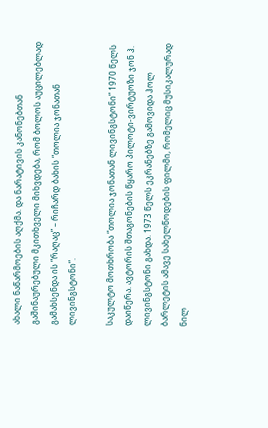ახალი ნაწარმოების აღქმა. და ნარატივის კანონებთან გაშინაურებული მკითხველი მიხვდება, რომ ბოლოს აუცილებლად გამახსენდა ის “რაღაც” – რიჩარდ ბახის “თოლია ჯონათან ლივინგსტონი”.

საკულტო მოთხრობა “თოლია ჯონათან ლივინგსტონი” 1970 წელს დაიწერა. ავტორის შთაგონების წყარო პილოტი-ვირტუოზი ჯონ ჰ. ლივინგსტონი გახდა. 1973 წელს ეკრანებზე გამოვიდა ჰოლ ბარლეტის ამავე სახელწოდების ფილმი, რომელიც მუსიკალურად ნილ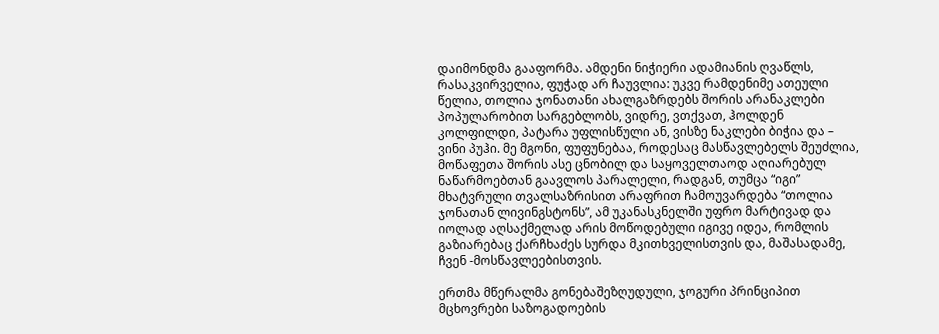დაიმონდმა გააფორმა. ამდენი ნიჭიერი ადამიანის ღვაწლს, რასაკვირველია, ფუჭად არ ჩაუვლია: უკვე რამდენიმე ათეული წელია, თოლია ჯონათანი ახალგაზრდებს შორის არანაკლები პოპულარობით სარგებლობს, ვიდრე, ვთქვათ, ჰოლდენ კოლფილდი, პატარა უფლისწული ან, ვისზე ნაკლები ბიჭია და – ვინი პუჰი. მე მგონი, ფუფუნებაა, როდესაც მასწავლებელს შეუძლია, მოწაფეთა შორის ასე ცნობილ და საყოველთაოდ აღიარებულ ნაწარმოებთან გაავლოს პარალელი, რადგან, თუმცა “იგი” მხატვრული თვალსაზრისით არაფრით ჩამოუვარდება “თოლია ჯონათან ლივინგსტონს”, ამ უკანასკნელში უფრო მარტივად და იოლად აღსაქმელად არის მოწოდებული იგივე იდეა, რომლის გაზიარებაც ქარჩხაძეს სურდა მკითხველისთვის და, მაშასადამე, ჩვენ -მოსწავლეებისთვის.

ერთმა მწერალმა გონებაშეზღუდული, ჯოგური პრინციპით მცხოვრები საზოგადოების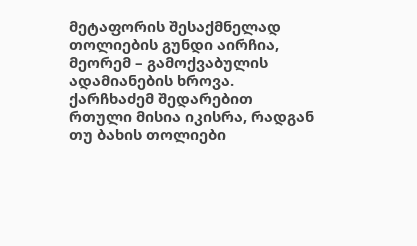მეტაფორის შესაქმნელად თოლიების გუნდი აირჩია, მეორემ – გამოქვაბულის ადამიანების ხროვა. ქარჩხაძემ შედარებით რთული მისია იკისრა, რადგან თუ ბახის თოლიები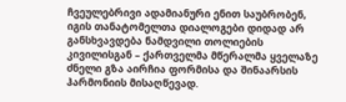ჩვეულებრივი ადამიანური ენით საუბრობენ, იგის თანატომელთა დიალოგები დიდად არ განსხვავდება ნამდვილი თოლიების კივილისგან – ქართველმა მწერალმა ყველაზე ძნელი გზა აირჩია ფორმისა და შინაარსის ჰარმონიის მისაღწევად.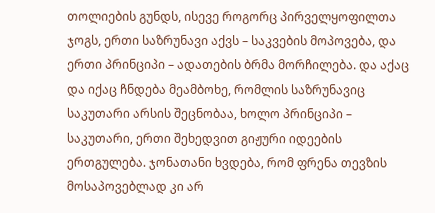თოლიების გუნდს, ისევე როგორც პირველყოფილთა ჯოგს, ერთი საზრუნავი აქვს – საკვების მოპოვება, და ერთი პრინციპი – ადათების ბრმა მორჩილება. და აქაც და იქაც ჩნდება მეამბოხე, რომლის საზრუნავიც საკუთარი არსის შეცნობაა, ხოლო პრინციპი – საკუთარი, ერთი შეხედვით გიჟური იდეების ერთგულება. ჯონათანი ხვდება, რომ ფრენა თევზის მოსაპოვებლად კი არ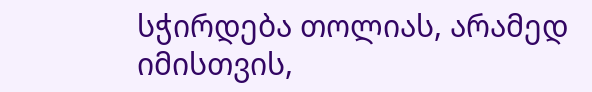სჭირდება თოლიას, არამედ იმისთვის,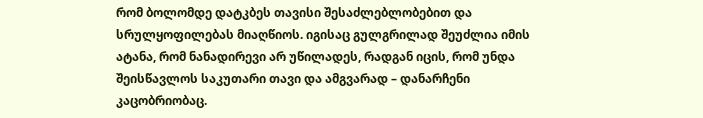რომ ბოლომდე დატკბეს თავისი შესაძლებლობებით და სრულყოფილებას მიაღწიოს. იგისაც გულგრილად შეუძლია იმის ატანა, რომ ნანადირევი არ უწილადეს, რადგან იცის, რომ უნდა შეისწავლოს საკუთარი თავი და ამგვარად – დანარჩენი კაცობრიობაც.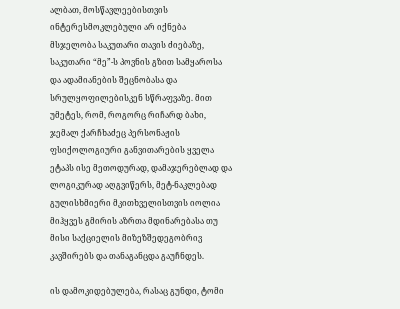ალბათ, მოსწავლეებისთვის ინტერესმოკლებული არ იქნება მსჯელობა საკუთარი თავის ძიებაზე, საკუთარი “მე”-ს პოვნის გზით სამყაროსა და ადამიანების შეცნობასა და სრულყოფილებისკენ სწრაფვაზე. მით უმეტეს, რომ, როგორც რიჩარდ ბახი, ჯემალ ქარჩხაძეც პერსონაჟის ფსიქოლოგიური განვითარების ყველა ეტაპს ისე მეთოდურად, დამაჯერებლად და ლოგიკურად აღგვიწერს, მეტ-ნაკლებად გულისხმიერი მკითხველისთვის იოლია მიჰყვეს გმირის აზრთა მდინარებასა თუ მისი საქციელის მიზეზშედეგობრივ კავშირებს და თანაგანცდა გაუჩნდეს.

ის დამოკიდებულება, რასაც გუნდი, ტომი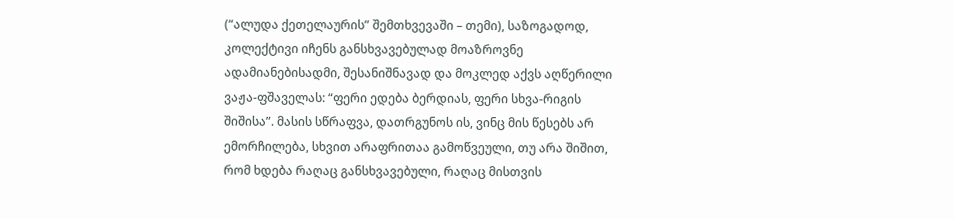(“ალუდა ქეთელაურის” შემთხვევაში – თემი), საზოგადოდ, კოლექტივი იჩენს განსხვავებულად მოაზროვნე ადამიანებისადმი, შესანიშნავად და მოკლედ აქვს აღწერილი ვაჟა-ფშაველას: “ფერი ედება ბერდიას, ფერი სხვა-რიგის შიშისა”. მასის სწრაფვა, დათრგუნოს ის, ვინც მის წესებს არ ემორჩილება, სხვით არაფრითაა გამოწვეული, თუ არა შიშით, რომ ხდება რაღაც განსხვავებული, რაღაც მისთვის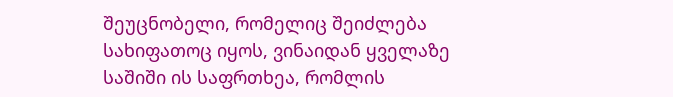შეუცნობელი, რომელიც შეიძლება სახიფათოც იყოს, ვინაიდან ყველაზე საშიში ის საფრთხეა, რომლის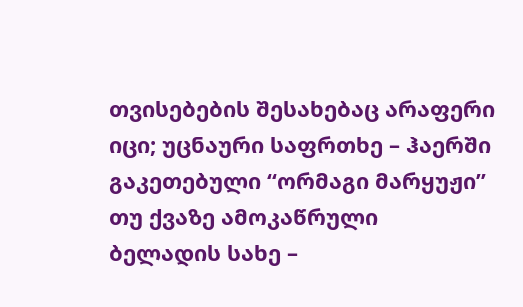თვისებების შესახებაც არაფერი იცი; უცნაური საფრთხე – ჰაერში გაკეთებული “ორმაგი მარყუჟი” თუ ქვაზე ამოკაწრული ბელადის სახე –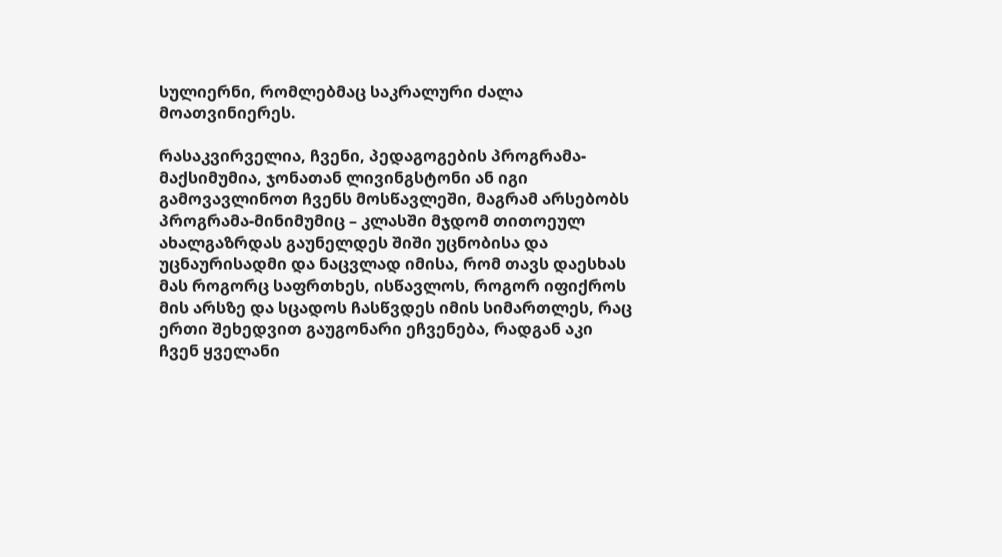სულიერნი, რომლებმაც საკრალური ძალა მოათვინიერეს.

რასაკვირველია, ჩვენი, პედაგოგების პროგრამა-მაქსიმუმია, ჯონათან ლივინგსტონი ან იგი გამოვავლინოთ ჩვენს მოსწავლეში, მაგრამ არსებობს პროგრამა-მინიმუმიც – კლასში მჯდომ თითოეულ ახალგაზრდას გაუნელდეს შიში უცნობისა და უცნაურისადმი და ნაცვლად იმისა, რომ თავს დაესხას მას როგორც საფრთხეს, ისწავლოს, როგორ იფიქროს მის არსზე და სცადოს ჩასწვდეს იმის სიმართლეს, რაც ერთი შეხედვით გაუგონარი ეჩვენება, რადგან აკი ჩვენ ყველანი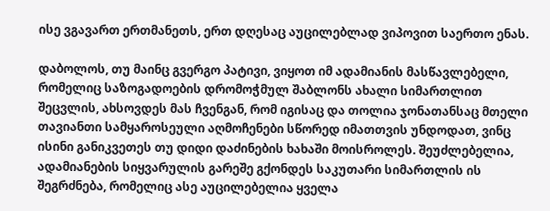ისე ვგავართ ერთმანეთს, ერთ დღესაც აუცილებლად ვიპოვით საერთო ენას.

დაბოლოს, თუ მაინც გვერგო პატივი, ვიყოთ იმ ადამიანის მასწავლებელი, რომელიც საზოგადოების დრომოჭმულ შაბლონს ახალი სიმართლით შეცვლის, ახსოვდეს მას ჩვენგან, რომ იგისაც და თოლია ჯონათანსაც მთელი თავიანთი სამყაროსეული აღმოჩენები სწორედ იმათთვის უნდოდათ, ვინც ისინი განიკვეთეს თუ დიდი დაძინების ხახაში მოისროლეს. შეუძლებელია, ადამიანების სიყვარულის გარეშე გქონდეს საკუთარი სიმართლის ის შეგრძნება, რომელიც ასე აუცილებელია ყველა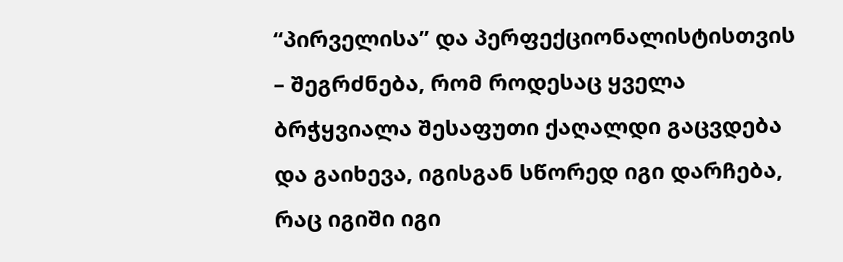“პირველისა” და პერფექციონალისტისთვის – შეგრძნება, რომ როდესაც ყველა ბრჭყვიალა შესაფუთი ქაღალდი გაცვდება და გაიხევა, იგისგან სწორედ იგი დარჩება, რაც იგიში იგი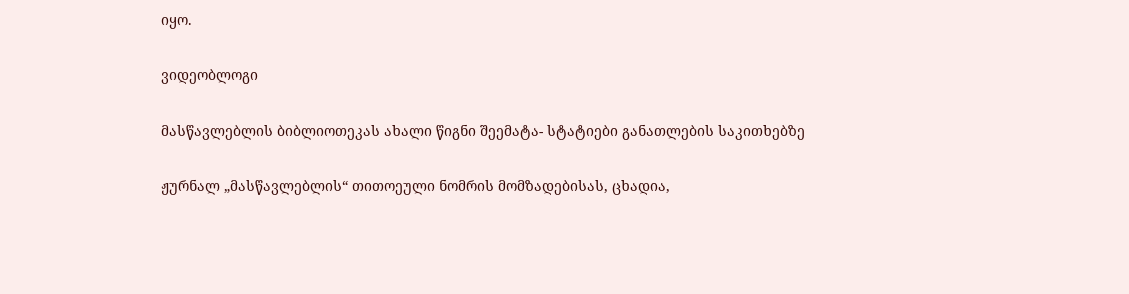იყო.

ვიდეობლოგი

მასწავლებლის ბიბლიოთეკას ახალი წიგნი შეემატა- სტატიები განათლების საკითხებზე

ჟურნალ „მასწავლებლის“ თითოეული ნომრის მომზადებისას, ცხადია,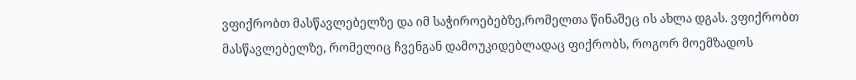ვფიქრობთ მასწავლებელზე და იმ საჭიროებებზე,რომელთა წინაშეც ის ახლა დგას. ვფიქრობთ მასწავლებელზე, რომელიც ჩვენგან დამოუკიდებლადაც ფიქრობს, როგორ მოემზადოს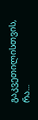გაკვეთილისთვის, რა...